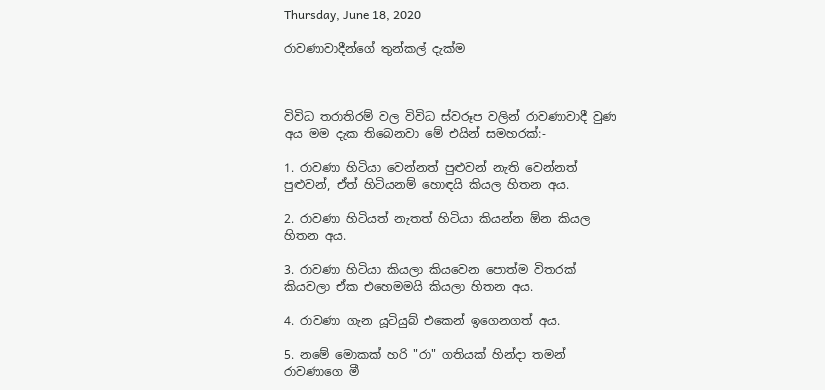Thursday, June 18, 2020

රාවණාවාදීන්ගේ තුන්කල් දැක්ම



විවිධ තරාතිරම් වල විවිධ ස්වරූප වලින් රාවණාවාදී වුණ අය මම දැක තිබෙනවා මේ එයින් සමහරක්:-

1. රාවණා හිටියා වෙන්නත් පුළුවන් නැති වෙන්නත් පුළුවන්, ඒත් හිටියනම් හොඳයි කියල හිතන අය.

2. රාවණා හිටියත් නැතත් හිටියා කියන්න ඕන කියල හිතන අය.

3. රාවණා හිටියා කියලා කියවෙන පොත්ම විතරක් කියවලා ඒක එහෙමමයි කියලා හිතන අය.

4. රාවණා ගැන යූටියුබ් එකෙන් ඉගෙනගත් අය.

5. නමේ මොකක් හරි "රා" ගතියක් හින්දා තමන් රාවණාගෙ මී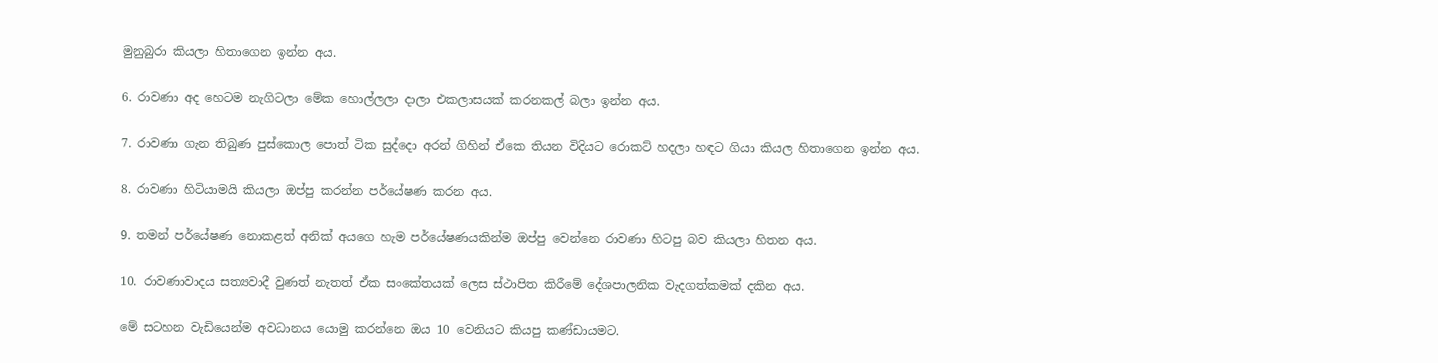මුනුබුරා කියලා හිතාගෙන ඉන්න අය.

6. රාවණා අද හෙටම නැගිටලා මේක හොල්ලලා දාලා එකලාසයක් කරනකල් බලා ඉන්න අය.

7. රාවණා ගැන තිබුණ පුස්කොල පොත් ටික සුද්දො අරන් ගිහින් ඒකෙ තියන විදියට රොකට් හදලා හඳට ගියා කියල හිතාගෙන ඉන්න අය.

8. රාවණා හිටියාමයි කියලා ඔප්පු කරන්න පර්යේෂණ කරන අය.

9. තමන් පර්යේෂණ නොකළත් අනික් අයගෙ හැම පර්යේෂණයකින්ම ඔප්පු වෙන්නෙ රාවණා හිටපු බව කියලා හිතන අය.

10. රාවණාවාදය සත්‍යවාදී වුණත් නැතත් ඒක සංකේතයක් ලෙස ස්ථාපිත කිරීමේ දේශපාලනික වැදගත්කමක් දකින අය.

මේ සටහන වැඩියෙන්ම අවධානය යොමු කරන්නෙ ඔය 10 වෙනියට කියපු කණ්ඩායමට.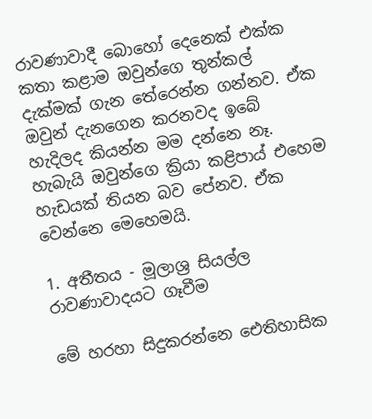රාවණාවාදී බොහෝ දෙනෙක් එක්ක කතා කළාම ඔවුන්ගෙ තුන්කල් දැක්මක් ගැන තේරෙන්න ගන්නව. ඒක ඔවුන් දැනගෙන කරනවද ඉබේ හැදිලද කියන්න මම දන්නෙ නෑ. හැබැයි ඔවුන්ගෙ ක්‍රියා කළිපාය් එහෙම හැඩයක් තියන බව පේනව. ඒක වෙන්නෙ මෙහෙමයි.

1. අතීතය - මූලාශ්‍ර සියල්ල රාවණාවාදයට ගෑවීම

මේ හරහා සිදුකරන්නෙ ඓතිහාසික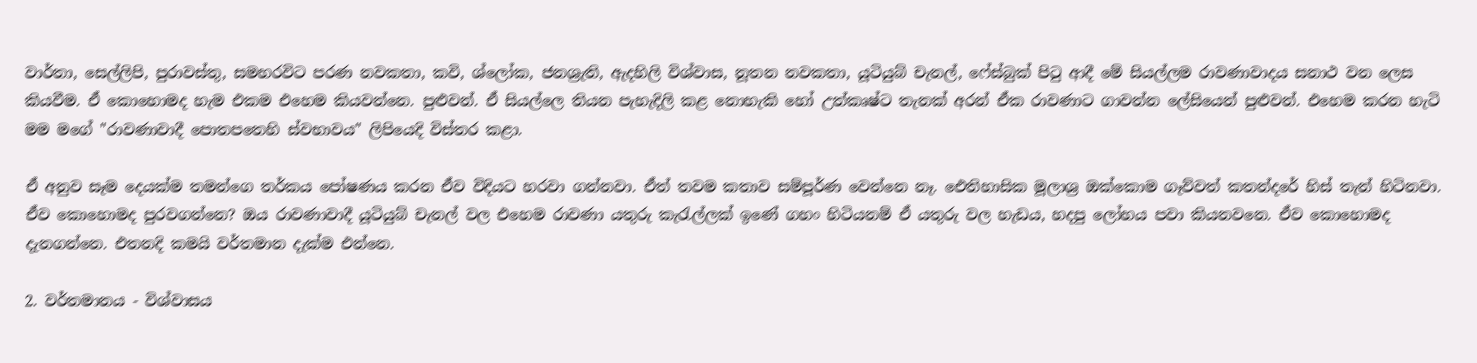වාර්තා, සෙල්ලිපි, පුරාවස්තු, සමහරවිට පරණ නවකතා, කවි, ශ්ලෝක, ජනශ්‍රැති, ඇදහිලි විශ්වාස, නූතන නවකතා, යූටියුබ් චැනල්, ෆේස්බුක් පිටු ආදී මේ සියල්ලම රාවණාවාදය සනාථ වන ලෙස කියවීම. ඒ කොහොමද හැම එකම එහෙම කියවන්නෙ. පුළුවන්. ඒ සියල්ලෙ තියන පැහැදිලි කළ නොහැකි හෝ උත්කෘෂ්ට තැනක් අරන් ඒක රාවණාට ගාවන්න ලේසියෙන් පුළුවන්. එහෙම කරන හැටි මම මගේ "රාවණාවාදී පොතපතෙහි ස්වභාවය" ලිපියෙදි විස්තර කළා.

ඒ අනුව සෑම දෙයක්ම තමන්ගෙ තර්කය පෝෂණය කරන ඒව විදියට හරවා ගන්නවා. ඒත් තවම කතාව සම්පූර්ණ වෙන්නෙ නෑ. ඓතිහාසික මූලාශ්‍ර ඔක්කොම ගෑව්වත් කතන්දරේ හිස් තැන් හිටිනවා. ඒව කොහොමද පුරවගන්නෙ? ඔය රාවණාවාදී යූටියුබ් චැනල් වල එහෙම රාවණා යතුරු කැරැල්ලක් ඉණේ ගහං හිටියනම් ඒ යතුරු වල හැඩය, හදපු ලෝහය පවා කියනවනෙ. ඒව කොහොමද දැනගන්නෙ. එතනදි කමයි වර්තමාන දැක්ම එන්නෙ.

2. වර්තමානය - විශ්වාසය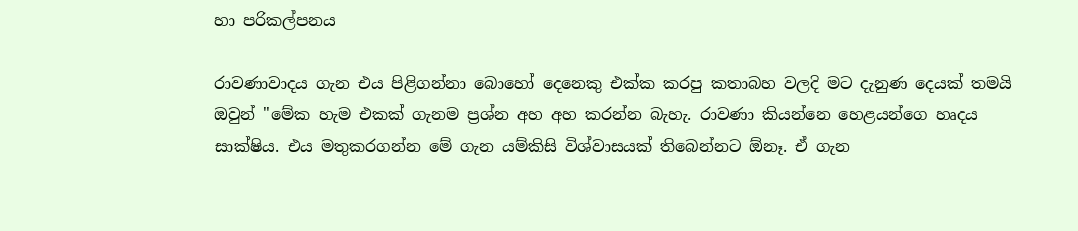හා පරිකල්පනය

රාවණාවාදය ගැන එය පිළිගන්නා බොහෝ දෙනෙකු එක්ක කරපු කතාබහ වලදි මට දැනුණ දෙයක් තමයි ඔවුන් "මේක හැම එකක් ගැනම ප්‍රශ්න අහ අහ කරන්න බැහැ. රාවණා කියන්නෙ හෙළයන්ගෙ හෘදය සාක්ෂිය. එය මතුකරගන්න මේ ගැන යම්කිසි විශ්වාසයක් තිබෙන්නට ඕනෑ. ඒ ගැන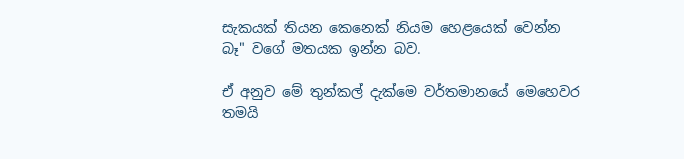සැකයක් තියන කෙනෙක් නියම හෙළයෙක් වෙන්න බෑ" වගේ මතයක ඉන්න බව.

ඒ අනුව මේ තුන්කල් දැක්මෙ වර්තමානයේ මෙහෙවර තමයි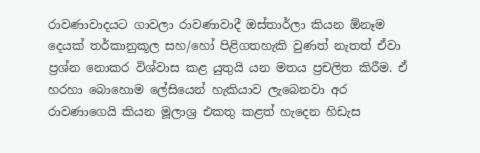රාවණාවාදයට ගාවලා රාවණාවාදී ඔස්තාර්ලා කියන ඕනෑම දෙයක් තර්කානුකූල සහ/හෝ පිළිගතහැකි වුණත් නැතත් ඒවා ප්‍රශ්න නොකර විශ්වාස කළ යුතුයි යන මතය ප්‍රචලිත කිරීම. ඒ හරහා බොහොම ලේසියෙන් හැකියාව ලැබෙනවා අර රාවණාගෙයි කියන මූලාශ්‍ර එකතු කළත් හැදෙන හිඩැස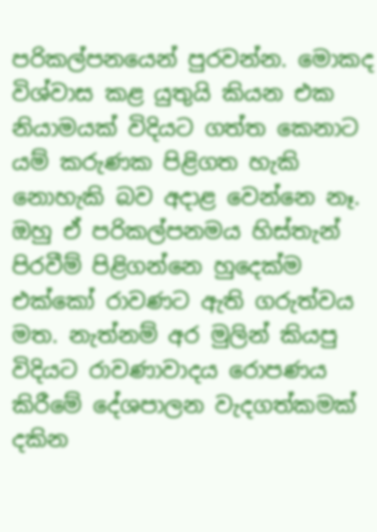පරිකල්පනයෙන් පුරවන්න. මොකද විශ්වාස කළ යුතුයි කියන එක නියාමයක් විදියට ගත්ත කෙනාට යම් කරුණක පිළිගත හැකි නොහැකි බව අදාළ වෙන්නෙ නෑ. ඔහු ඒ පරිකල්පනමය හිස්තැන් පිරවීම් පිළිගන්නෙ හුදෙක්ම එක්කෝ රාවණට ඇති ගරුත්වය මත. නැත්නම් අර මුලින් කියපු විදියට රාවණාවාදය රොපණය කිරීමේ දේශපාලන වැදගත්කමක් දකින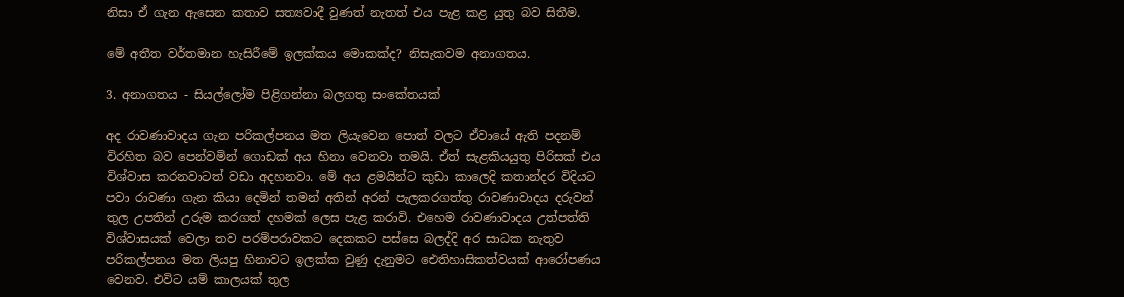නිසා ඒ ගැන ඇසෙන කතාව සත්‍යවාදී වුණත් නැතත් එය පැළ කළ යුතු බව සිතීම.

මේ අතීත වර්තමාන හැසිරීමේ ඉලක්කය මොකක්ද? නිසැකවම අනාගතය.

3. අනාගතය - සියල්ලෝම පිළිගන්නා බලගතු සංකේතයක්

අද රාවණාවාදය ගැන පරිකල්පනය මත ලියැවෙන පොත් වලට ඒවායේ ඇති පදනම් විරහිත බව පෙන්වමින් ගොඩක් අය හිනා වෙනවා තමයි. ඒත් සැළකියයුතු පිරිසක් එය විශ්වාස කරනවාටත් වඩා අදහනවා. මේ අය ළමයින්ට කුඩා කාලෙදි කතාන්දර විදියට පවා රාවණා ගැන කියා දෙමින් තමන් අතින් අරන් පැලකරගත්තු රාවණාවාදය දරුවන් තුල උපතින් උරුම කරගත් දහමක් ලෙස පැළ කරාවි. එහෙම රාවණාවාදය උත්පත්ති විශ්වාසයක් වෙලා තව පරම්පරාවකට දෙකකට පස්සෙ බලද්දි අර සාධක නැතුව පරිකල්පනය මත ලියපු හිනාවට ඉලක්ක වුණු දැනුමට ඓතිහාසිකත්වයක් ආරෝපණය වෙනව. එවිට යම් කාලයක් තුල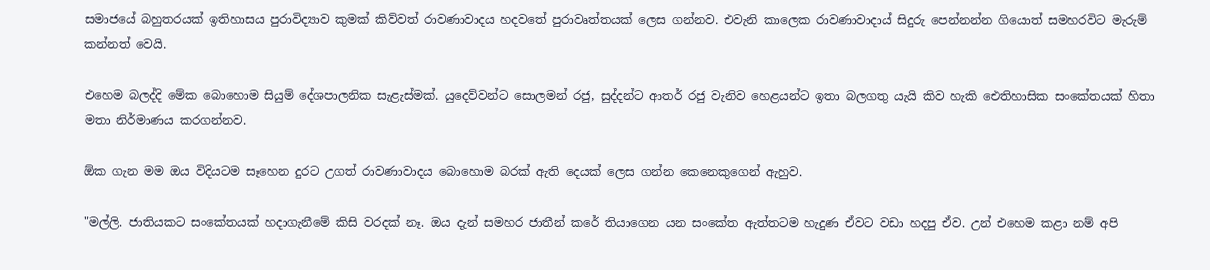සමාජයේ බහුතරයක් ඉතිහාසය පුරාවිද්‍යාව කුමක් කිව්වත් රාවණාවාදය හදවතේ පුරාවෘත්තයක් ලෙස ගන්නව. එවැනි කාලෙක රාවණාවාදාය් සිදුරු පෙන්නන්න ගියොත් සමහරවිට මැරුම් කන්නත් වෙයි.

එහෙම බලද්දි මේක බොහොම සියුම් දේශපාලනික සැළැස්මක්. යුදෙව්වන්ට සොලමන් රජු, සුද්දන්ට ආතර් රජු වැනිව හෙළයන්ට ඉතා බලගතු යැයි කිව හැකි ඓතිහාසික සංකේතයක් හිතා මතා නිර්මාණය කරගන්නව.

ඕක ගැන මම ඔය විදියටම සෑහෙන දුරට උගත් රාවණාවාදය බොහොම බරක් ඇති දෙයක් ලෙස ගන්න කෙනෙකුගෙන් ඇහුව.

"මල්ලි. ජාතියකට සංකේතයක් හදාගැනීමේ කිසි වරදක් නෑ. ඔය දැන් සමහර ජාතීන් කරේ තියාගෙන යන සංකේත ඇත්තටම හැදුණ ඒවට වඩා හදපු ඒව. උන් එහෙම කළා නම් අපි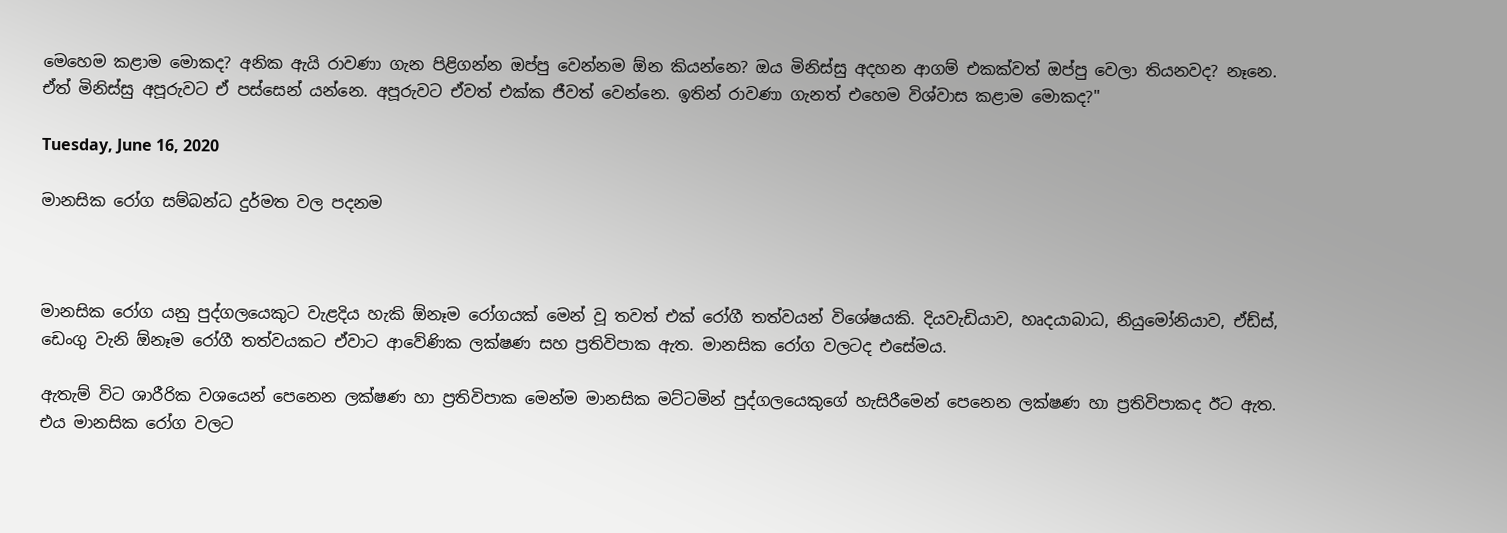මෙහෙම කළාම මොකද? අනික ඇයි රාවණා ගැන පිළිගන්න ඔප්පු වෙන්නම ඕන කියන්නෙ? ඔය මිනිස්සු අදහන ආගම් එකක්වත් ඔප්පු වෙලා තියනවද? නෑනෙ. ඒත් මිනිස්සු අපූරුවට ඒ පස්සෙන් යන්නෙ. අපූරුවට ඒවත් එක්ක ජීවත් වෙන්නෙ. ඉතින් රාවණා ගැනත් එහෙම විශ්වාස කළාම මොකද?"

Tuesday, June 16, 2020

මානසික රෝග සම්බන්ධ දුර්මත වල පදනම



මානසික රෝග යනු පුද්ගලයෙකුට වැළදිය හැකි ඕනෑම රෝගයක් මෙන් වූ තවත් එක් රෝගී තත්වයන් විශේෂයකි. දියවැඩියාව, හෘදයාබාධ, නියුමෝනියාව, ඒඩ්ස්, ඩෙංගු වැනි ඕනෑම රෝගී තත්වයකට ඒවාට ආවේණික ලක්ෂණ සහ ප්‍රතිවිපාක ඇත. මානසික රෝග වලටද එසේමය.

ඇතැම් විට ශාරීරික වශයෙන් පෙනෙන ලක්ෂණ හා ප්‍රතිවිපාක මෙන්ම මානසික මට්ටමින් පුද්ගලයෙකුගේ හැසිරීමෙන් පෙනෙන ලක්ෂණ හා ප්‍රතිවිපාකද ඊට ඇත. එය මානසික රෝග වලට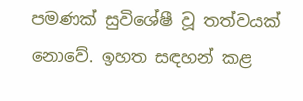පමණක් සුවිශේෂී වූ තත්වයක් නොවේ. ඉහත සඳහන් කළ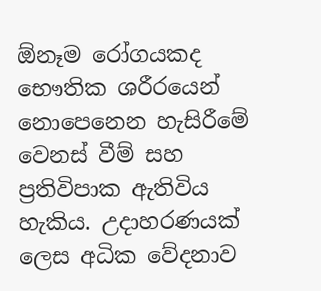ඕනෑම රෝගයකද භෞතික ශරීරයෙන් නොපෙනෙන හැසිරීමේ වෙනස් වීම් සහ ප්‍රතිවිපාක ඇතිවිය හැකිය. උදාහරණයක් ලෙස අධික වේදනාව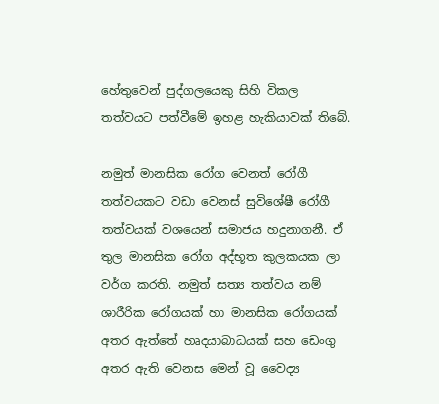හේතුවෙන් පුද්ගලයෙකු සිහි විකල තත්වයට පත්වීමේ ඉහළ හැකියාවක් තිබේ.

නමුත් මානසික රෝග වෙනත් රෝගී තත්වයකට වඩා වෙනස් සුවිශේෂී රෝගී තත්වයක් වශයෙන් සමාජය හදුනාගනී. ඒ තුල මානසික රෝග අද්භූත කුලකයක ලා වර්ග කරති. නමුත් සත්‍ය තත්වය නම් ශාරීරික රෝගයක් හා මානසික රෝගයක් අතර ඇත්තේ හෘදයාබාධයක් සහ ඩෙංගු අතර ඇති වෙනස මෙන් වූ වෛද්‍ය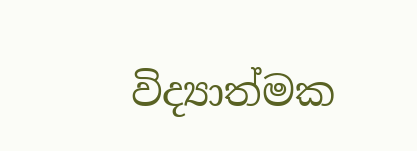විද්‍යාත්මක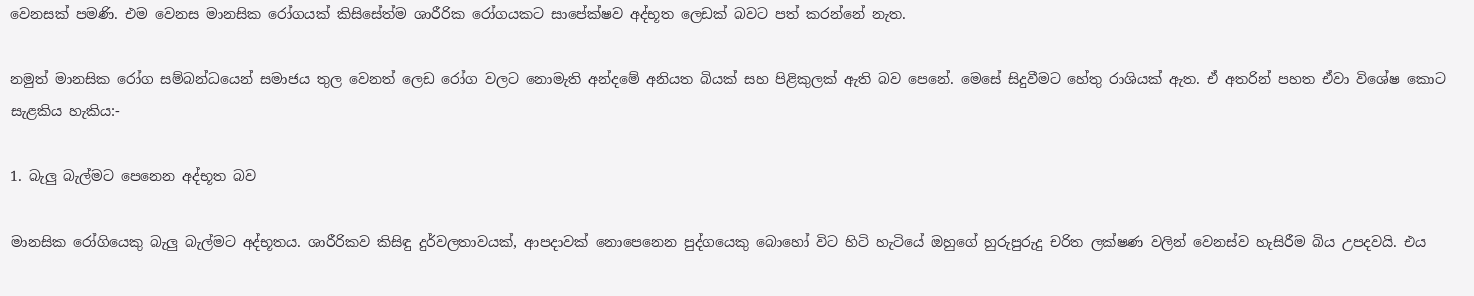වෙනසක් පමණි. එම වෙනස මානසික රෝගයක් කිසිසේත්ම ශාරීරික රෝගයකට සාපේක්ෂව අද්භූත ලෙඩක් බවට පත් කරන්නේ නැත.

නමුත් මානසික රෝග සම්බන්ධයෙන් සමාජය තුල වෙනත් ලෙඩ රෝග වලට නොමැති අන්දමේ අනියත බියක් සහ පිළිකුලක් ඇති බව පෙනේ. මෙසේ සිදුවීමට හේතු රාශියක් ඇත. ඒ අතරින් පහත ඒවා විශේෂ කොට සැළකිය හැකිය:-

1. බැලු බැල්මට පෙනෙන අද්භූත බව

මානසික රෝගියෙකු බැලු බැල්මට අද්භූතය. ශාරීරිකව කිසිඳු දුර්වලතාවයක්, ආපදාවක් නොපෙනෙන පුද්ගයෙකු බොහෝ විට හිටි හැටියේ ඔහුගේ හුරුපුරුදු චරිත ලක්ෂණ වලින් වෙනස්ව හැසිරීම බිය උපදවයි. එය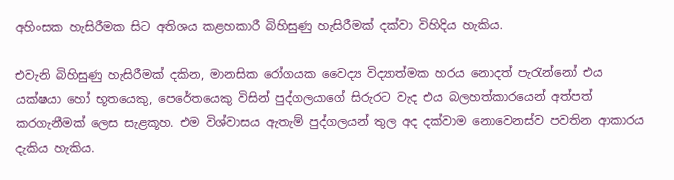අහිංසක හැසිරීමක සිට අතිශය කළහකාරී බිහිසුණු හැසිරීමක් දක්වා විහිදිය හැකිය.

එවැනි බිහිසුණු හැසිරීමක් දකින, මානසික රෝගයක වෛද්‍ය විද්‍යාත්මක හරය නොදත් පැරැන්නෝ එය යක්ෂයා හෝ භූතයෙකු, පෙරේතයෙකු විසින් පුද්ගලයාගේ සිරුරට වැද එය බලහත්කාරයෙන් අත්පත් කරගැනීමක් ලෙස සැළකූහ. එම විශ්වාසය ඇතැම් පුද්ගලයන් තුල අද දක්වාම නොවෙනස්ව පවතින ආකාරය දැකිය හැකිය.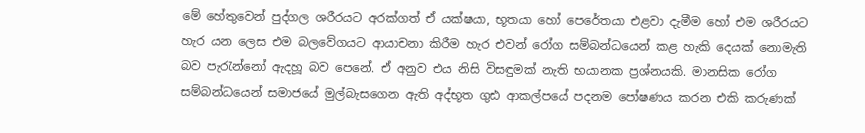මේ හේතුවෙන් පුද්ගල ශරීරයට අරක්ගත් ඒ යක්ෂයා, භූතයා හෝ පෙරේතයා එළවා දැමීම හෝ එම ශරීරයට හැර යන ලෙස එම බලවේගයට ආයාචනා කිරීම හැර එවන් රෝග සම්බන්ධයෙන් කළ හැකි දෙයක් නොමැති බව පැරැන්නෝ ඇදහූ බව පෙනේ. ඒ අනුව එය නිසි විසඳුමක් නැති භයානක ප්‍රශ්නයකි. මානසික රෝග සම්බන්ධයෙන් සමාජයේ මුල්බැසගෙන ඇති අද්භූත ගුඪ ආකල්පයේ පදනම පෝෂණය කරන එකි කරුණක්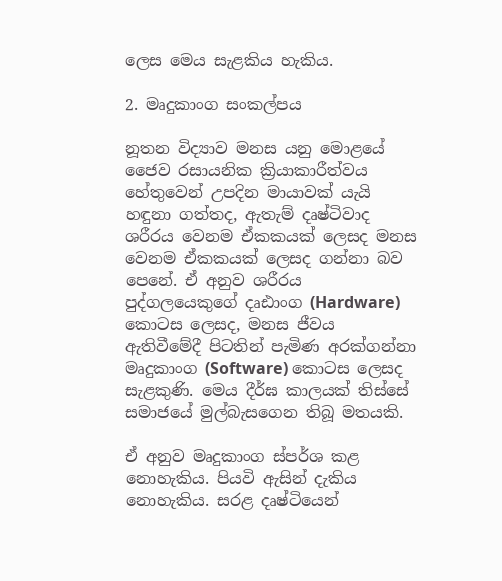ලෙස මෙය සැළකිය හැකිය.

2. මෘදුකාංග සංකල්පය

නූතන විද්‍යාව මනස යනු මොළයේ ජෛව රසායනික ක්‍රියාකාරීත්වය හේතුවෙන් උපදින මායාවක් යැයි හඳුනා ගත්තද, ඇතැම් දෘෂ්ටිවාද ශරීරය වෙනම ඒකකයක් ලෙසද මනස වෙනම ඒකකයක් ලෙසද ගන්නා බව පෙනේ. ඒ අනුව ශරීරය පුද්ගලයෙකුගේ දෘඪාංග (Hardware) කොටස ලෙසද, මනස ජීවය ඇතිවීමේදී පිටතින් පැමිණ අරක්ගන්නා මෘදුකාංග (Software) කොටස ලෙසද සැළකුණි. මෙය දීර්ඝ කාලයක් තිස්සේ සමාජයේ මුල්බැසගෙන තිබූ මතයකි.

ඒ අනුව මෘදුකාංග ස්පර්ශ කළ නොහැකිය. පියවි ඇසින් දැකිය නොහැකිය. සරළ දෘෂ්ටියෙන්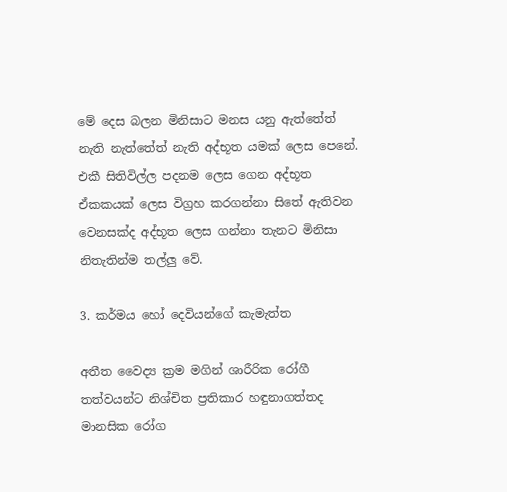මේ දෙස බලන මිනිසාට මනස යනු ඇත්තේත් නැති නැත්තේත් නැති අද්භූත යමක් ලෙස පෙනේ. එකී සිතිවිල්ල පදනම ලෙස ගෙන අද්භූත ඒකකයක් ලෙස විග්‍රහ කරගන්නා සිතේ ඇතිවන වෙනසක්ද අද්භූත ලෙස ගන්නා තැනට මිනිසා නිතැතින්ම තල්ලු වේ.

3. කර්මය හෝ දෙවියන්ගේ කැමැත්ත

අතීත වෛද්‍ය ක්‍රම මගින් ශාරීරික රෝගී තත්වයන්ට නිශ්චිත ප්‍රතිකාර හඳුනාගත්තද මානසික රෝග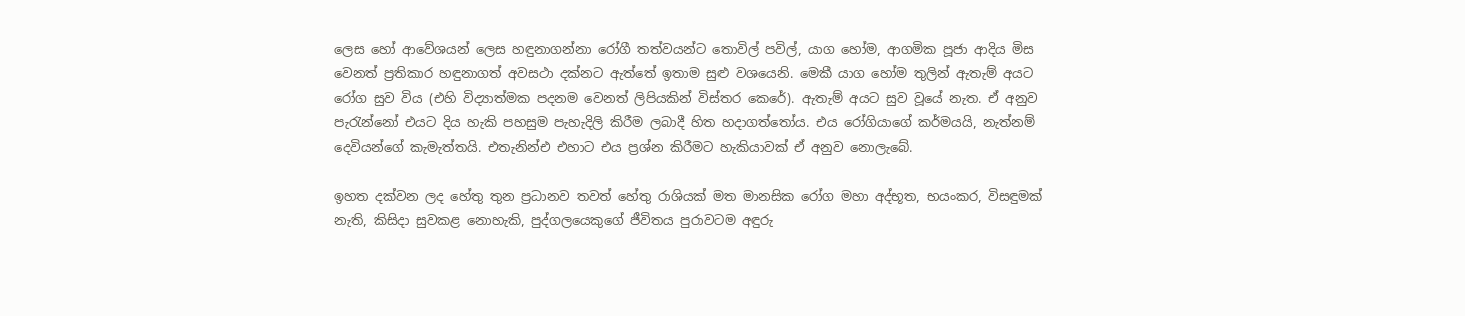ලෙස හෝ ආවේශයන් ලෙස හඳුනාගන්නා රෝගී තත්වයන්ට තොවිල් පවිල්, යාග හෝම, ආගමික පූජා ආදිය මිස වෙනත් ප්‍රතිකාර හඳුනාගත් අවසථා දක්නට ඇත්තේ ඉතාම සුළු වශයෙනි. මෙකී යාග හෝම තුලින් ඇතැම් අයට රෝග සුව විය (එහි විද්‍යාත්මක පදනම වෙනත් ලිපියකින් විස්තර කෙරේ). ඇතැම් අයට සුව වූයේ නැත. ඒ අනුව පැරැන්නෝ එයට දිය හැකි පහසුම පැහැදිලි කිරීම ලබාදී හිත හදාගත්තෝය. එය රෝගියාගේ කර්මයයි, නැත්නම් දෙවියන්ගේ කැමැත්තයි. එතැනින්එ එහාට එය ප්‍රශ්න කිරීමට හැකියාවක් ඒ අනුව නොලැබේ.

ඉහත දක්වන ලද හේතු තුන ප්‍රධානව තවත් හේතු රාශියක් මත මානසික රෝග මහා අද්භූත, භයංකර, විසඳුමක් නැති, කිසිදා සුවකළ නොහැකි, පුද්ගලයෙකුගේ ජීවිතය පුරාවටම අඳුරු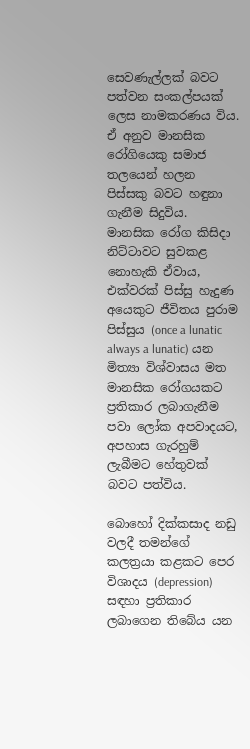සෙවණැල්ලක් බවට පත්වන සංකල්පයක් ලෙස නාමකරණය විය. ඒ අනුව මානසික රෝගියෙකු සමාජ තලයෙන් හලන පිස්සකු බවට හඳුනා ගැනීම සිදුවිය. මානසික රෝග කිසිදා නිට්ටාවට සුවකළ නොහැකි ඒවාය, එක්වරක් පිස්සු හැදුණ අයෙකුට ජීවිතය පුරාම පිස්සුය (once a lunatic always a lunatic) යන මිත්‍යා විශ්වාසය මත මානසික රෝගයකට ප්‍රතිකාර ලබාගැනීම පවා ලෝක අපවාදයට, අපහාස ගැරහුම් ලැබීමට හේතුවක් බවට පත්විය.

බොහෝ දික්කසාද නඩු වලදී තමන්ගේ කලත්‍රයා කළකට පෙර විශාදය (depression) සඳහා ප්‍රතිකාර ලබාගෙන තිබේය යන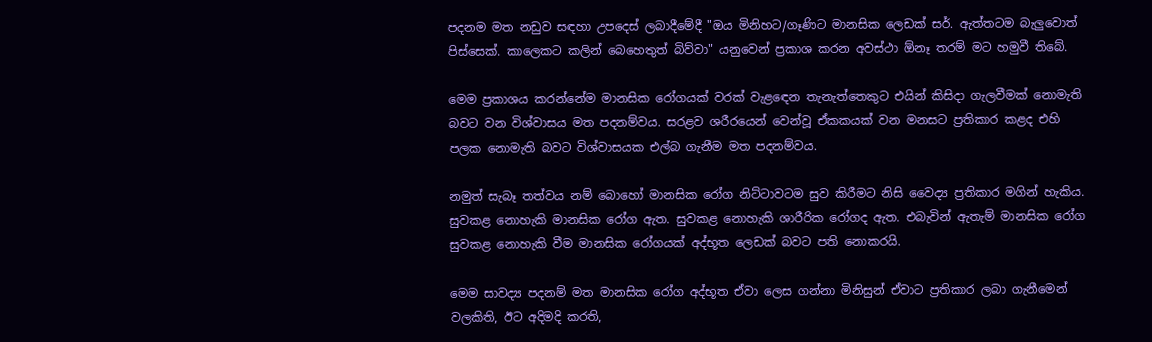පදනම මත නඩුව සඳහා උපදෙස් ලබාදීමේදී "ඔය මිනිහට/ගෑණිට මානසික ලෙඩක් සර්. ඇත්තටම බැලුවොත් පිස්සෙක්. කාලෙකට කලින් බෙහෙතුත් බිව්වා" යනුවෙන් ප්‍රකාශ කරන අවස්ථා ඕනෑ තරම් මට හමුවී තිබේ.

මෙම ප්‍රකාශය කරන්නේම මානසික රෝගයක් වරක් වැළඳෙන තැනැත්තෙකුට එයින් කිසිදා ගැලවීමක් නොමැති බවට වන විශ්වාසය මත පදනම්වය. සරළව ශරීරයෙන් වෙන්වූ ඒකකයක් වන මනසට ප්‍රතිකාර කළද එහි පලක නොමැති බවට විශ්වාසයක එල්බ ගැනීම මත පදනම්වය.

නමුත් සැබෑ තත්වය නම් බොහෝ මානසික රෝග නිට්ටාවටම සුව කිරීමට නිසි වෛද්‍ය ප්‍රතිකාර මගින් හැකිය. සුවකළ නොහැකි මානසික රෝග ඇත. සුවකළ නොහැකි ශාරීරික රෝගද ඇත. එබැවින් ඇතැම් මානසික රෝග සුවකළ නොහැකි වීම මානසික රෝගයක් අද්භූත ලෙඩක් බවට පති නොකරයි.

මෙම සාවද්‍ය පදනම් මත මානසික රෝග අද්භූත ඒවා ලෙස ගන්නා මිනිසුන් ඒවාට ප්‍රතිකාර ලබා ගැනීමෙන් වලකිති, ඊට අදිමදි කරති,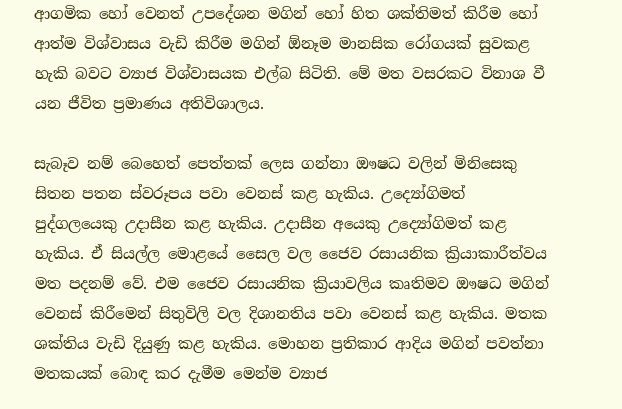ආගමික හෝ වෙනත් උපදේශන මගින් හෝ හිත ශක්තිමත් කිරීම හෝ ආත්ම විශ්වාසය වැඩි කිරීම මගින් ඕනෑම මානසික රෝගයක් සුවකළ හැකි බවට ව්‍යාජ විශ්වාසයක එල්බ සිටිති. මේ මත වසරකට විනාශ වී යන ජීවිත ප්‍රමාණය අතිවිශාලය.

සැබෑව නම් බෙහෙත් පෙත්තක් ලෙස ගන්නා ඖෂධ වලින් මිනිසෙකු සිතන පතන ස්වරූපය පවා වෙනස් කළ හැකිය. උද්‍යෝගිමත් පුද්ගලයෙකු උදාසීන කළ හැකිය. උදාසීන අයෙකු උද්‍යෝගිමත් කළ හැකිය. ඒ සියල්ල මොළයේ සෛල වල ජෛව රසායනික ක්‍රියාකාරීත්වය මත පදනම් වේ. එම ජෛව රසායනික ක්‍රියාවලිය කෘතිමව ඖෂධ මගින් වෙනස් කිරීමෙන් සිතුවිලි වල දිශානතිය පවා වෙනස් කළ හැකිය. මතක ශක්තිය වැඩි දියුණු කළ හැකිය. මොහන ප්‍රතිකාර ආදිය මගින් පවත්නා මතකයක් බොඳ කර දැමීම මෙන්ම ව්‍යාජ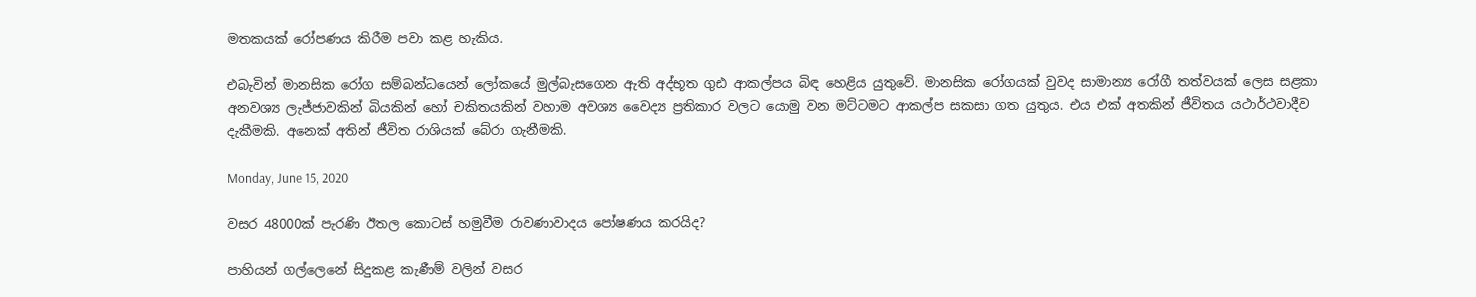මතකයක් රෝපණය කිරීම පවා කළ හැකිය.

එබැවින් මානසික රෝග සම්බන්ධයෙන් ලෝකයේ මුල්බැසගෙන ඇති අද්භූත ගුඪ ආකල්පය බිඳ හෙළිය යුතුවේ. මානසික රෝගයක් වුවද සාමාන්‍ය රෝගී තත්වයක් ලෙස සළකා අනවශ්‍ය ලැජ්ජාවකින් බියකින් හෝ චකිතයකින් වහාම අවශ්‍ය වෛද්‍ය ප්‍රතිකාර වලට යොමු වන මට්ටමට ආකල්ප සකසා ගත යුතුය. එය එක් අතකින් ජීවිතය යථාර්ථවාදීව දැකීමකි. අනෙක් අතින් ජීවිත රාශියක් බේරා ගැනීමකි.

Monday, June 15, 2020

වසර 48000ක් පැරණි ඊතල කොටස් හමුවීම රාවණාවාදය පෝෂණය කරයිද?

පාහියන් ගල්ලෙනේ සිදුකළ කැණීම් වලින් වසර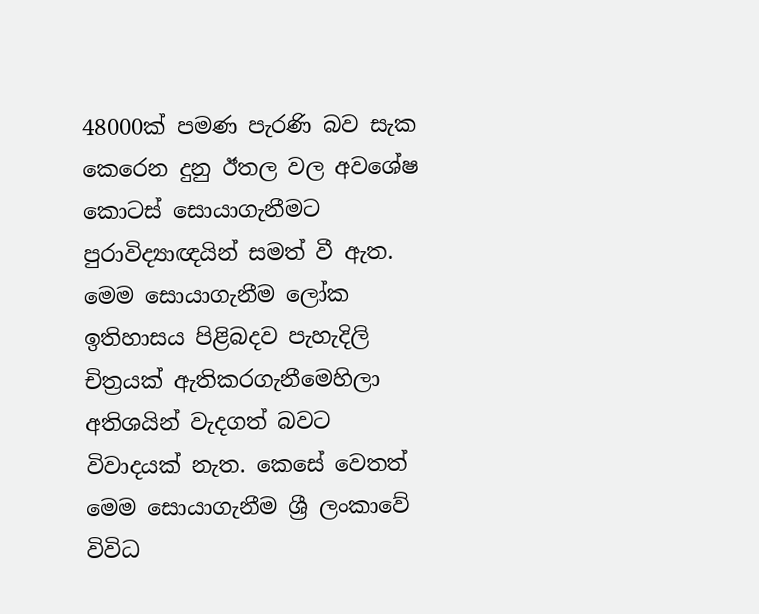48000ක් පමණ පැරණි බව සැක කෙරෙන දුනු ඊතල වල අවශේෂ කොටස් සොයාගැනීමට පුරාවිද්‍යාඥයින් සමත් වී ඇත. මෙම සොයාගැනීම ලෝක ඉතිහාසය පිළිබදව පැහැදිලි චිත්‍රයක් ඇතිකරගැනීමෙහිලා අතිශයින් වැදගත් බවට විවාදයක් නැත. කෙසේ වෙතත් මෙම සොයාගැනීම ශ්‍රී ලංකාවේ විවිධ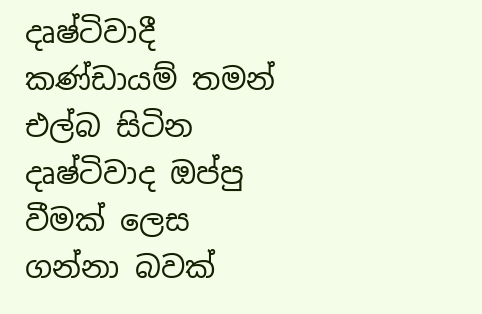දෘෂ්ටිවාදී කණ්ඩායම් තමන් එල්බ සිටින දෘෂ්ටිවාද ඔප්පු වීමක් ලෙස ගන්නා බවක්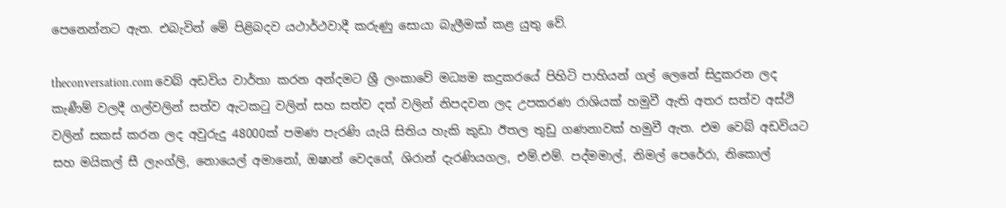පෙනෙන්නට ඇත. එබැවින් මේ පිළිබදව යථාර්ථවාදී කරුණු සොයා බැලීමක් කළ යුතු වේ.

theconversation.com වෙබ් අඩවිය වාර්තා කරන අන්දමට ශ්‍රී ලංකාවේ මධ්‍යම කදුකරයේ පිහිටි පාහියන් ගල් ලෙනේ සිදුකරන ලද කැණීම් වලදී ගල්වලින් සත්ව ඇටකටු වලින් සහ සත්ව දත් වලින් නිපදවන ලද උපකරණ රාශියක් හමුවී ඇති අතර සත්ව අස්ථි වලින් සකස් කරන ලද අවුරුදු 48000ක් පමණ පැරණි යැයි සිතිය හැකි කුඩා ඊතල තුඩු ගණනාවක් හමුවී ඇත. එම වෙබ් අඩවියට සහ මයිකල් සී ලැංග්ලි, නොයෙල් අමානෝ, ඔෂාන් වෙදගේ, ශිරාන් දැරණියගල, එම්.එම්. පද්මමාල්, නිමල් පෙරේරා, නිකොල්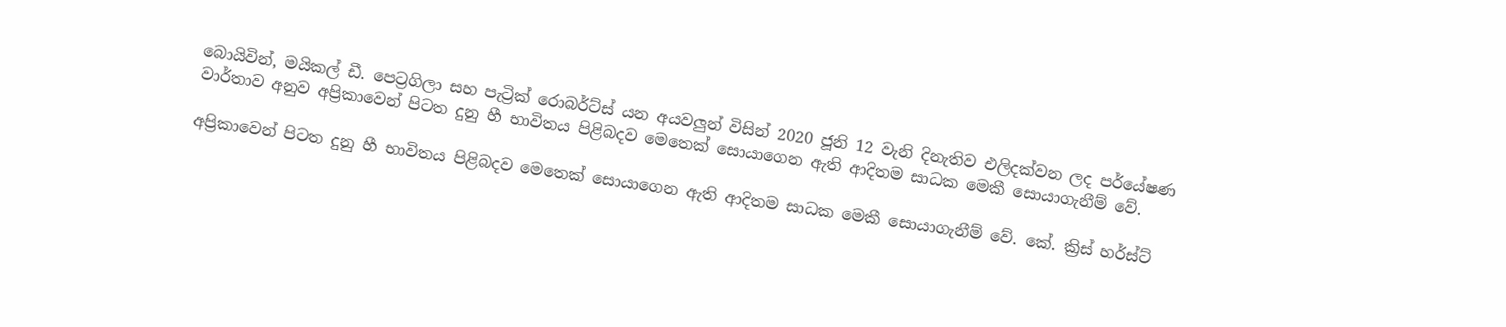බොයිවින්, මයිකල් ඩී. පෙට්‍රගිලා සහ පැට්‍රික් රොබර්ට්ස් යන අයවලුන් විසින් 2020 ජූනි 12 වැනි දිනැතිව එලිදක්වන ලද පර්යේෂණ වාර්තාව අනුව අප්‍රිකාවෙන් පිටත දුනු හී භාවිතය පිළිබදව මෙතෙක් සොයාගෙන ඇති ආදිතම සාධක මෙකී සොයාගැනීම් වේ.

අප්‍රිකාවෙන් පිටත දුනු හී භාවිතය පිළිබදව මෙතෙක් සොයාගෙන ඇති ආදිතම සාධක මෙකී සොයාගැනීම් වේ. කේ. ක්‍රිස් හර්ස්ට්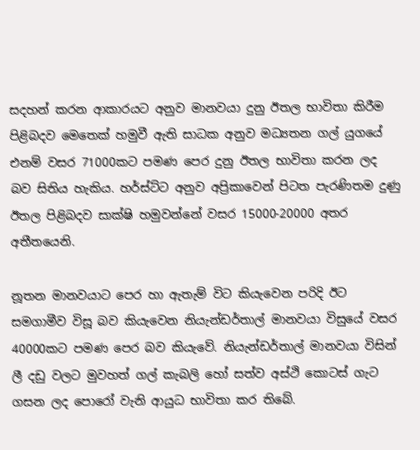සදහන් කරන ආකාරයට අනුව මානවයා දුනු ඊතල භාවිතා කිරීම පිළිබදව මෙතෙක් හමුවී ඇති සාධක අනුව මධ්‍යතන ගල් යුගයේ එනම් වසර 71000කට පමණ පෙර දුනු ඊතල භාවිතා කරන ලද බව සිතිය හැකිය. හර්ස්ට්ට අනුව අප්‍රිකාවෙන් පිටත පැරණිතම දුණු ඊතල පිළිබදව සාක්ෂි හමුවන්නේ වසර 15000-20000 අතර අතීතයෙනි.

නූතන මානවයාට පෙර හා ඇතැම් විට කියැවෙන පරිදි ඊට සමගාමීව විසූ බව කියැවෙන නියැන්ඩර්තාල් මානවයා විසුයේ වසර 40000කට පමණ පෙර බව කියැවේ. නියැන්ඩර්තාල් මානවයා විසින් ලී දඩු වලට මුවහත් ගල් කැබලි හෝ සත්ව අස්ථි කොටස් ගැට ගසන ලද පොරෝ වැනි ආයුධ භාවිතා කර තිබේ.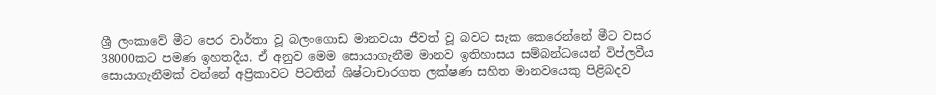ශ්‍රී ලංකාවේ මීට පෙර වාර්තා වූ බලංගොඩ මානවයා ජීවත් වූ බවට සැක කෙරෙන්නේ මීට වසර 38000කට පමණ ඉහතදීය. ඒ අනුව මෙම සොයාගැනීම මානව ඉතිහාසය සම්බන්ධයෙන් විප්ලවීය සොයාගැනීමක් වන්නේ අප්‍රිකාවට පිටතින් ශිෂ්ටාචාරගත ලක්ෂණ සහිත මානවයෙකු පිළිබදව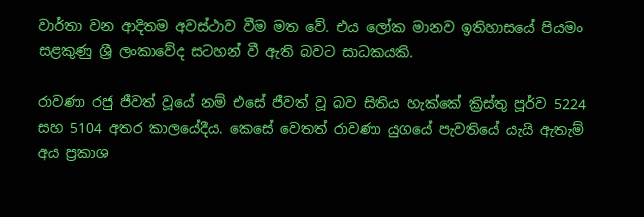වාර්තා වන ආදිතම අවස්ථාව වීම මත වේ. එය ලෝක මානව ඉතිහාසයේ පියමං සළකුණු ශ්‍රී ලංකාවේද සටහන් වී ඇති බවට සාධකයකි.

රාවණා රජු ජීවත් වූයේ නම් එසේ ජීවත් වූ බව සිතිය හැක්කේ ක්‍රිස්තු පූර්ව 5224 සහ 5104 අතර කාලයේදීය. කෙසේ වෙතත් රාවණා යුගයේ පැවතියේ යැයි ඇතැම් අය ප්‍රකාශ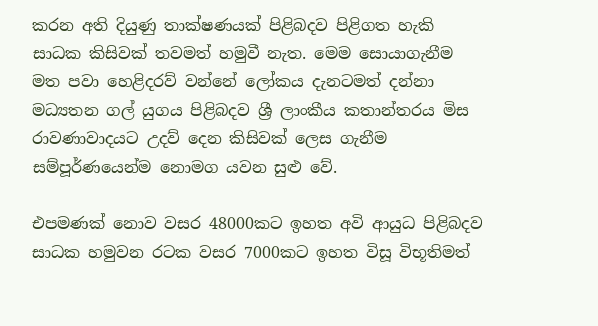කරන අති දියුණු තාක්ෂණයක් පිළිබදව පිළිගත හැකි සාධක කිසිවක් තවමත් හමුවී නැත. මෙම සොයාගැනීම මත පවා හෙළිදරව් වන්නේ ලෝකය දැනටමත් දන්නා මධ්‍යතන ගල් යුගය පිළිබදව ශ්‍රී ලාංකීය කතාන්තරය මිස රාවණාවාදයට උදව් දෙන කිසිවක් ලෙස ගැනීම සම්පූර්ණයෙන්ම නොමග යවන සුළු වේ.

එපමණක් නොව වසර 48000කට ඉහත අවි ආයුධ පිළිබදව සාධක හමුවන රටක වසර 7000කට ඉහත විසූ විභූතිමත්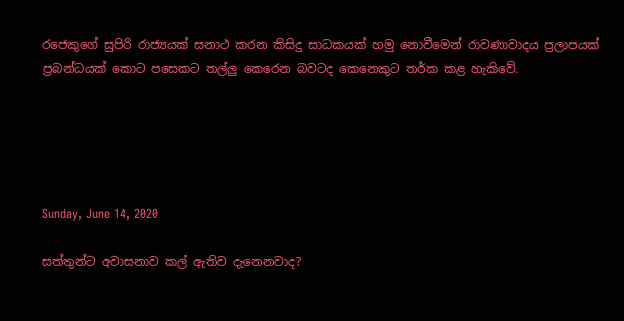රජෙකුගේ සුපිරි රාජ්‍යයක් සනාථ කරන කිසිදු සාධකයක් හමු නොවීමෙන් රාවණාවාදය ප්‍රලාපයක් ප්‍රබන්ධයක් කොට පසෙකට තල්ලු කෙරෙන බවටද කෙනෙකුට තර්ක කළ හැකිවේ.





Sunday, June 14, 2020

සත්තුන්ට අවාසනාව කල් ඇතිව දැනෙනවාද?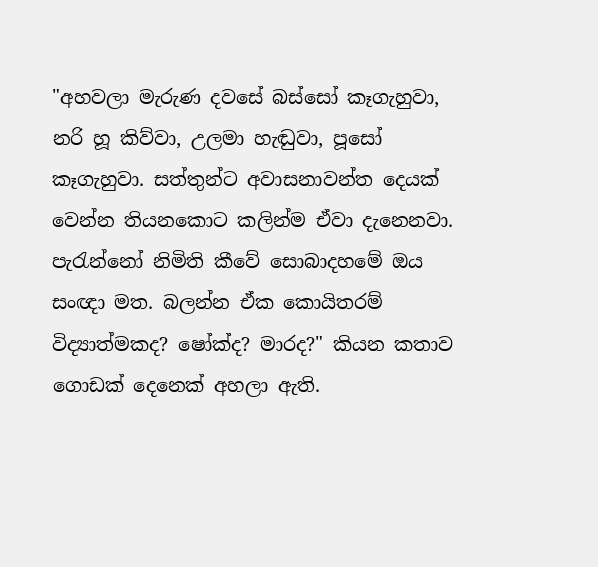"අහවලා මැරුණ දවසේ බස්සෝ කෑගැහුවා, නරි හූ කිව්වා, උලමා හැඬුවා, පූසෝ කෑගැහුවා. සත්තුන්ට අවාසනාවන්ත දෙයක් වෙන්න තියනකොට කලින්ම ඒවා දැනෙනවා. පැරැන්නෝ නිමිති කීවේ සොබාදහමේ ඔය සංඥා මත. බලන්න ඒක කොයිතරම් විද්‍යාත්මකද? ෂෝක්ද? මාරද?" කියන කතාව ගොඩක් දෙනෙක් අහලා ඇති.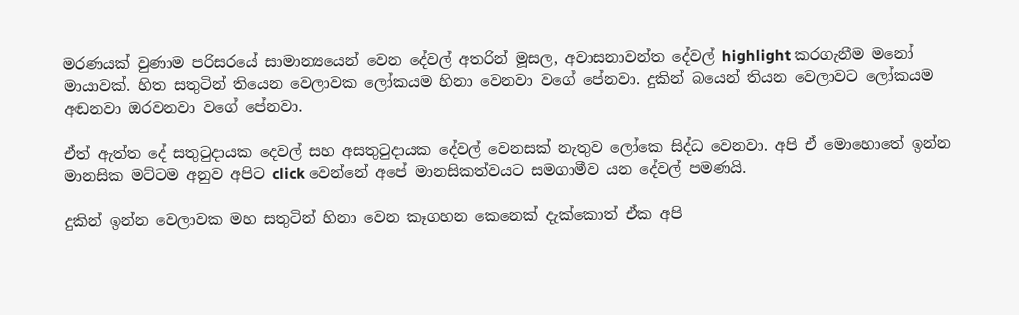මරණයක් වුණාම පරිසරයේ සාමාන්‍යයෙන් වෙන දේවල් අතරින් මූසල, අවාසනාවන්ත දේවල් highlight කරගැනීම මනෝ මායාවක්. හිත සතුටින් තියෙන වෙලාවක ලෝකයම හිනා වෙනවා වගේ පේනවා. දුකින් බයෙන් තියන වෙලාවට ලෝකයම අඬනවා ඔරවනවා වගේ පේනවා.

ඒත් ඇත්ත දේ සතුටුදායක දෙවල් සහ අසතුටුදායක දේවල් වෙනසක් නැතුව ලෝකෙ සිද්ධ වෙනවා. අපි ඒ මොහොතේ ඉන්න මානසික මට්ටම අනුව අපිට click වෙන්නේ අපේ මානසිකත්වයට සමගාමීව යන දේවල් පමණයි.

දුකින් ඉන්න වෙලාවක මහ සතුටින් හිනා වෙන කෑගහන කෙනෙක් දැක්කොත් ඒක අපි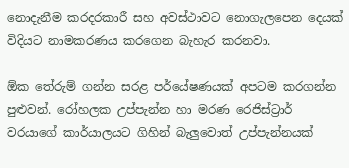නොදැනීම කරදරකාරී සහ අවස්ථාවට නොගැලපෙන දෙයක් විදියට නාමකරණය කරගෙන බැහැර කරනවා.

ඕක තේරුම් ගන්න සරළ පර්යේෂණයක් අපටම කරගන්න පුළුවන්. රෝහලක උප්පැන්න හා මරණ රෙජිස්ට්‍රාර් වරයාගේ කාර්යාලයට ගිහින් බැලුවොත් උප්පැන්නයක්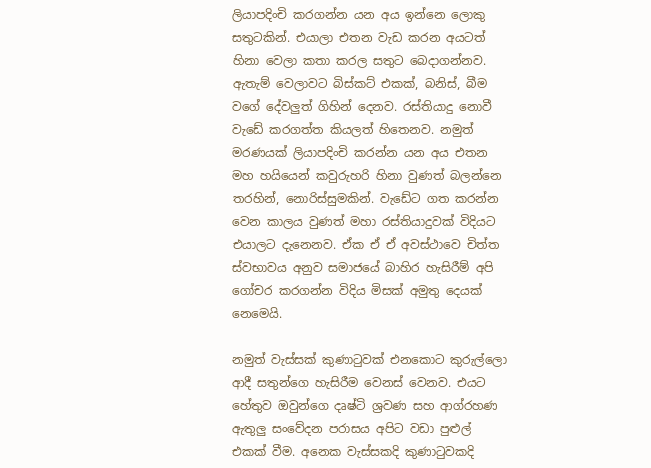ලියාපදිංචි කරගන්න යන අය ඉන්නෙ ලොකු සතුටකින්. එයාලා එතන වැඩ කරන අයටත් හිනා වෙලා කතා කරල සතුට බෙදාගන්නව. ඇතැම් වෙලාවට බිස්කට් එකක්, බනිස්, බීම වගේ දේවලුත් ගිහින් දෙනව. රස්තියාදු නොවී වැඩේ කරගත්ත කියලත් හිතෙනව. නමුත් මරණයක් ලියාපදිංචි කරන්න යන අය එතන මහ හයියෙන් කවුරුහරි හිනා වුණත් බලන්නෙ තරහින්, නොරිස්සුමකින්. වැඩේට ගත කරන්න වෙන කාලය වුණත් මහා රස්තියාදුවක් විදියට එයාලට දැනෙනව. ඒක ඒ ඒ අවස්ථාවෙ චිත්ත ස්වභාවය අනුව සමාජයේ බාහිර හැසිරීම් අපි ගෝචර කරගන්න විදිය මිසක් අමුතු දෙයක් නෙමෙයි.

නමුත් වැස්සක් කුණාටුවක් එනකොට කුරුල්ලො ආදී සතුන්ගෙ හැසිරීම වෙනස් වෙනව. එයට හේතුව ඔවුන්ගෙ දෘෂ්ටි ශ්‍රවණ සහ ආග්රහණ ඇතුලු සංවේදන පරාසය අපිට වඩා පුළුල් එකක් වීම. අනෙක වැස්සකදි කුණාටුවකදි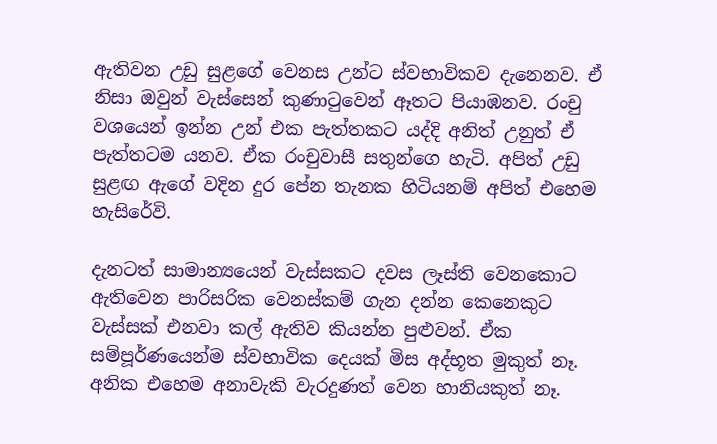ඇතිවන උඩු සුළගේ වෙනස උන්ට ස්වභාවිකව දැනෙනව. ඒ නිසා ඔවුන් වැස්සෙන් කුණාටුවෙන් ඈතට පියාඹනව. රංචු වශයෙන් ඉන්න උන් එක පැත්තකට යද්දි අනිත් උනුත් ඒ පැත්තටම යනව. ඒක රංචුවාසී සතුන්ගෙ හැටි. අපිත් උඩු සුළඟ ඇගේ වදින දුර පේන තැනක හිටියනම් අපිත් එහෙම හැසිරේවි.

දැනටත් සාමාන්‍යයෙන් වැස්සකට දවස ලෑස්ති වෙනකොට ඇතිවෙන පාරිසරික වෙනස්කම් ගැන දන්න කෙනෙකුට වැස්සක් එනවා කල් ඇතිව කියන්න පුළුවන්. ඒක සම්පූර්ණයෙන්ම ස්වභාවික දෙයක් මිස අද්භූත මුකුත් නෑ. අනික එහෙම අනාවැකි වැරදුණත් වෙන හානියකුත් නෑ.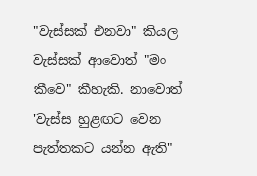"වැස්සක් එනවා" කියල වැස්සක් ආවොත් "මං කීවෙ" කීහැකි. නාවොත් 'වැස්ස හුළඟට වෙන පැත්තකට යන්න ඇති"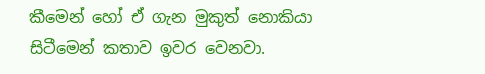කීමෙන් හෝ ඒ ගැන මුකුත් නොකියා සිටීමෙන් කතාව ඉවර වෙනවා.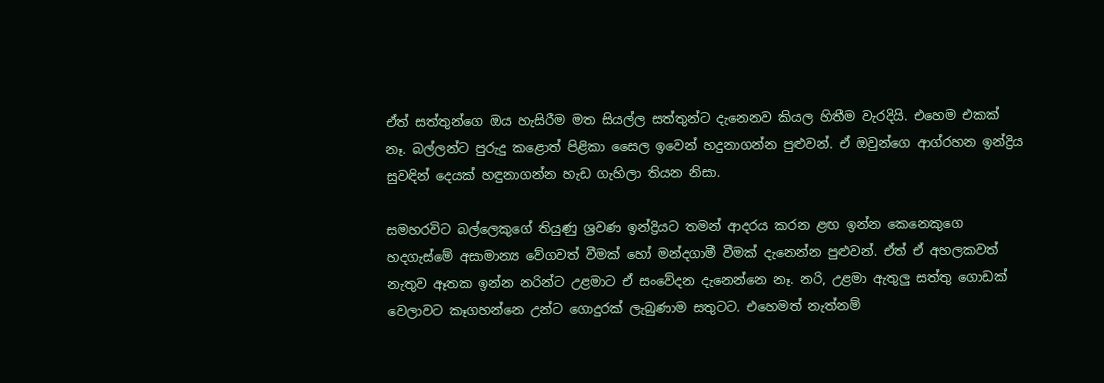ඒත් සත්තුන්ගෙ ඔය හැසිරීම මත සියල්ල සත්තුන්ට දැනෙනව කියල හිතීම වැරදියි. එහෙම එකක් නෑ. බල්ලන්ට පුරුදු කළොත් පිළිකා සෛල ඉවෙන් හදුනාගන්න පුළුවන්. ඒ ඔවුන්ගෙ ආග්රහන ඉන්ද්‍රිය සුවඳින් දෙයක් හඳුනාගන්න හැඩ ගැහිලා තියන නිසා.

සමහරවිට බල්ලෙකුගේ තියුණු ශ්‍රවණ ඉන්ද්‍රියට තමන් ආදරය කරන ළඟ ඉන්න කෙනෙකුගෙ හදගැස්මේ අසාමාන්‍ය වේගවත් වීමක් හෝ මන්දගාමී වීමක් දැනෙන්න පුළුවන්. ඒත් ඒ අහලකවත් නැතුව ඈතක ඉන්න නරින්ට උළමාට ඒ සංවේදන දැනෙන්නෙ නෑ. නරි, උළමා ඇතුලු සත්තු ගොඩක් වෙලාවට කෑගහන්නෙ උන්ට ගොදුරක් ලැබුණාම සතුටට. එහෙමත් නැත්නම්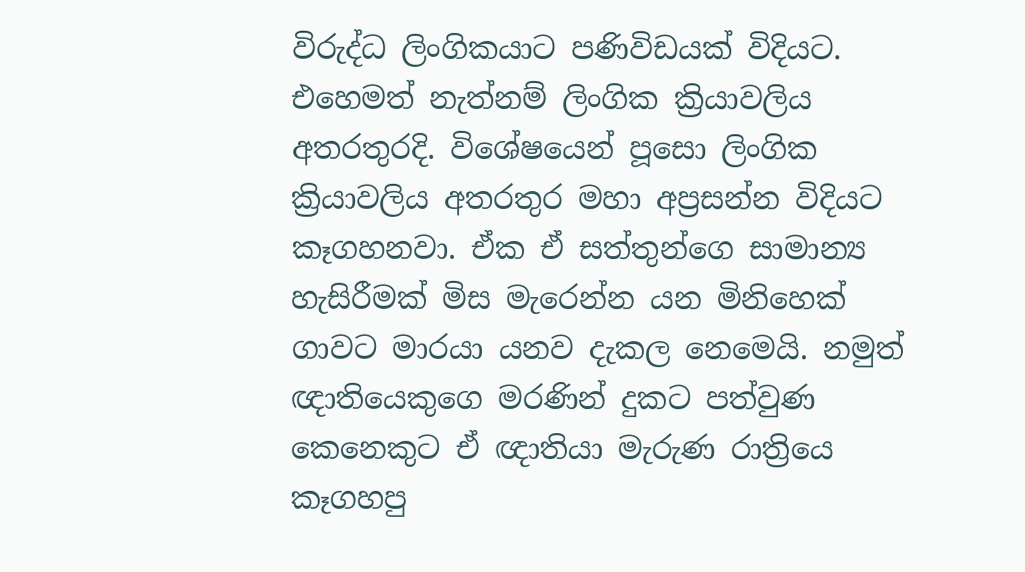විරුද්ධ ලිංගිකයාට පණිවිඩයක් විදියට. එහෙමත් නැත්නම් ලිංගික ක්‍රියාවලිය අතරතුරදි. විශේෂයෙන් පූසො ලිංගික ක්‍රියාවලිය අතරතුර මහා අප්‍රසන්න විදියට කෑගහනවා. ඒක ඒ සත්තුන්ගෙ සාමාන්‍ය හැසිරීමක් මිස මැරෙන්න යන මිනිහෙක් ගාවට මාරයා යනව දැකල නෙමෙයි. නමුත් ඥාතියෙකුගෙ මරණින් දුකට පත්වුණ කෙනෙකුට ඒ ඥාතියා මැරුණ රාත්‍රියෙ කෑගහපු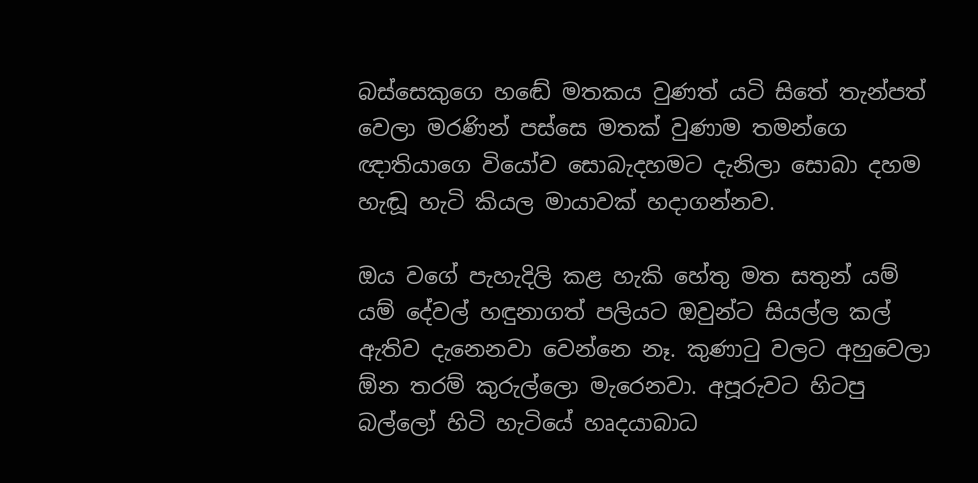බස්සෙකුගෙ හඬේ මතකය වුණත් යටි සිතේ තැන්පත් වෙලා මරණින් පස්සෙ මතක් වුණාම තමන්ගෙ ඥාතියාගෙ වියෝව සොබැදහමට දැනිලා සොබා දහම හැඬූ හැටි කියල මායාවක් හදාගන්නව.

ඔය වගේ පැහැදිලි කළ හැකි හේතු මත සතුන් යම් යම් දේවල් හඳුනාගත් පලියට ඔවුන්ට සියල්ල කල් ඇතිව දැනෙනවා වෙන්නෙ නෑ. කුණාටු වලට අහුවෙලා ඕන තරම් කුරුල්ලො මැරෙනවා. අපූරුවට හිටපු බල්ලෝ හිටි හැටියේ හෘදයාබාධ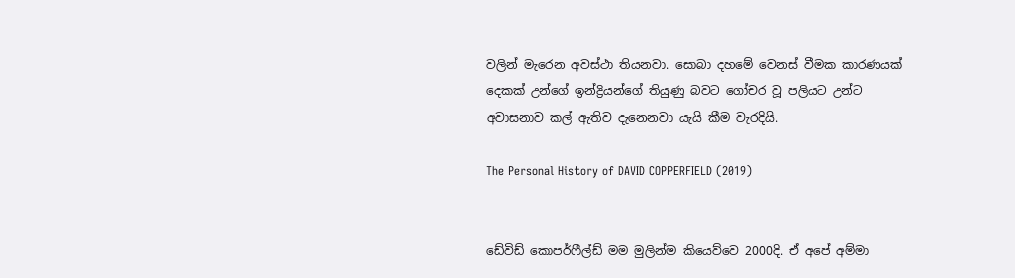වලින් මැරෙන අවස්ථා තියනවා. සොබා දහමේ වෙනස් වීමක කාරණයක් දෙකක් උන්ගේ ඉන්ද්‍රියන්ගේ තියුණු බවට ගෝචර වූ පලියට උන්ට අවාසනාව කල් ඇතිව දැනෙනවා යැයි කීම වැරදියි.

The Personal History of DAVID COPPERFIELD (2019)


ඩේවිඩ් කොපර්ෆීල්ඩ් මම මුලින්ම කියෙව්වෙ 2000දි. ඒ අපේ අම්මා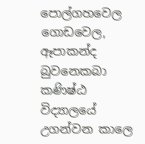පොල්ගහවෙල ගොඩවෙල, ඈපාකන්ද බුවනෙකබා කණිෂ්ඨ විද්‍යාලයේ උගන්වන කාලෙ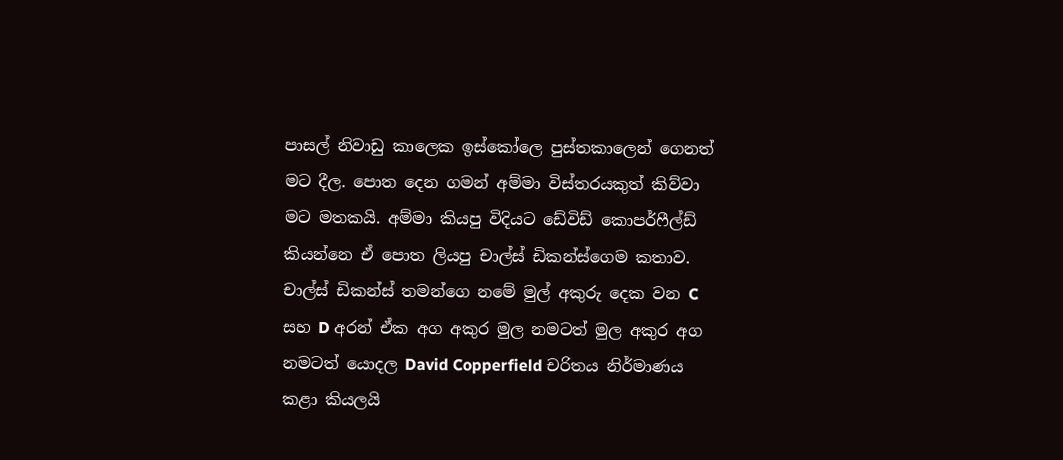පාසල් නිවාඩු කාලෙක ඉස්කෝලෙ පුස්තකාලෙන් ගෙනත් මට දීල. පොත දෙන ගමන් අම්මා විස්තරයකුත් කිව්වා මට මතකයි. අම්මා කියපු විදියට ඩේවිඩ් කොපර්ෆීල්ඩ් කියන්නෙ ඒ පොත ලියපු චාල්ස් ඩිකන්ස්ගෙම කතාව. චාල්ස් ඩිකන්ස් තමන්ගෙ නමේ මුල් අකුරු දෙක වන C සහ D අරන් ඒක අග අකුර මුල නමටත් මුල අකුර අග නමටත් යොදල David Copperfield චරිතය නිර්මාණය කළා කියලයි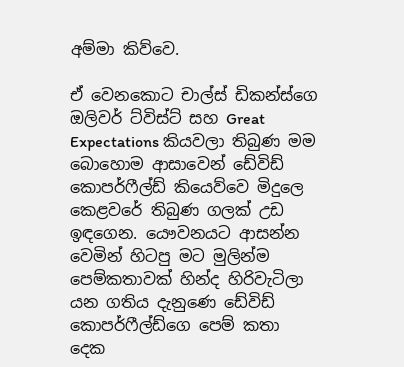අම්මා කිව්වෙ.

ඒ වෙනකොට චාල්ස් ඩිකන්ස්ගෙ ඔලිවර් ට්විස්ට් සහ Great Expectations කියවලා තිබුණ මම බොහොම ආසාවෙන් ඩේවිඩ් කොපර්ෆීල්ඩ් කියෙව්වෙ මිදුලෙ කෙළවරේ තිබුණ ගලක් උඩ ඉඳගෙන. යෞවනයට ආසන්න වෙමින් හිටපු මට මුලින්ම පෙම්කතාවක් හින්ද හිරිවැටිලා යන ගතිය දැනුණෙ ඩේවිඩ් කොපර්ෆීල්ඩ්ගෙ පෙම් කතා දෙක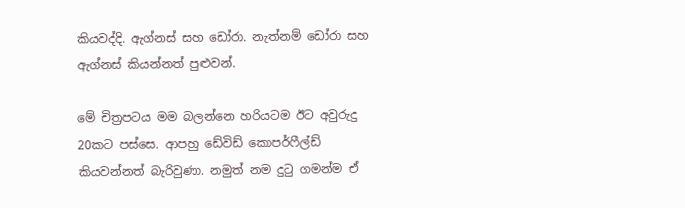කියවද්දි. ඇග්නස් සහ ඩෝරා. නැත්නම් ඩෝරා සහ ඇග්නස් කියන්නත් පුළුවන්.

මේ චිත්‍රපටය මම බලන්නෙ හරියටම ඊට අවුරුදු 20කට පස්සෙ. ආපහු ඩේවිඩ් කොපර්ෆීල්ඩ් කියවන්නත් බැරිවුණා. නමුත් නම දුටු ගමන්ම ඒ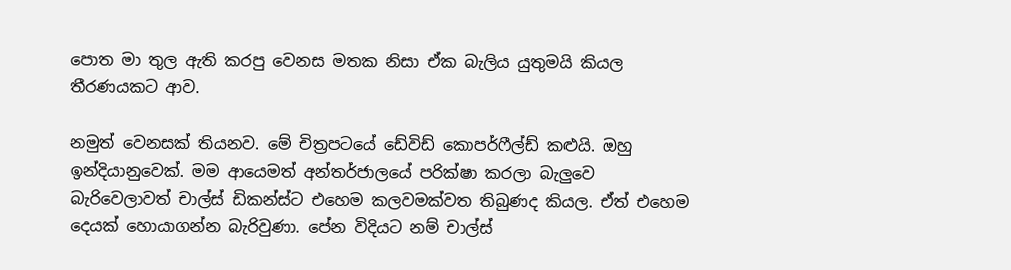පොත මා තුල ඇති කරපු වෙනස මතක නිසා ඒක බැලිය යුතුමයි කියල තීරණයකට ආව.

නමුත් වෙනසක් තියනව. මේ චිත්‍රපටයේ ඩේවිඩ් කොපර්ෆීල්ඩ් කළුයි. ඔහු ඉන්දියානුවෙක්. මම ආයෙමත් අන්තර්ජාලයේ පරික්ෂා කරලා බැලුවෙ බැරිවෙලාවත් චාල්ස් ඩිකන්ස්ට එහෙම කලවමක්වත තිබුණද කියල. ඒත් එහෙම දෙයක් හොයාගන්න බැරිවුණා. පේන විදියට නම් චාල්ස්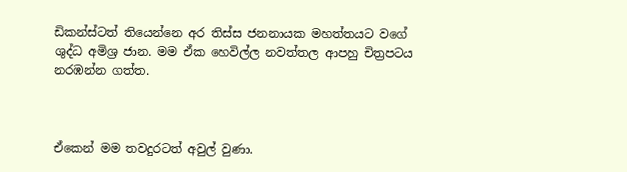ඩිකන්ස්ටත් තියෙන්නෙ අර තිස්ස ජනනායක මහත්තයට වගේ ශුද්ධ අමිශ්‍ර ජාන. මම ඒක හෙවිල්ල නවත්තල ආපහු චිත්‍රපටය නරඹන්න ගත්ත.



ඒකෙන් මම තවදුරටත් අවුල් වුණා.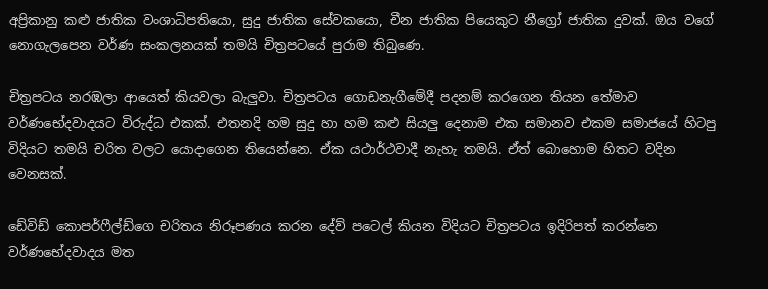අප්‍රිකානු කළු ජාතික වංශාධිපතියො, සුදු ජාතික සේවකයො, චීන ජාතික පියෙකුට නීග්‍රෝ ජාතික දුවක්. ඔය වගේ නොගැලපෙන වර්ණ සංකලනයක් තමයි චිත්‍රපටයේ පුරාම තිබුණෙ.

චිත්‍රපටය නරඹලා ආයෙත් කියවලා බැලුවා. චිත්‍රපටය ගොඩනැගීමේදී පදනම් කරගෙන තියන තේමාව වර්ණභේදවාදයට විරුද්ධ එකක්. එතනදි හම සුදු හා හම කළු සියලු දෙනාම එක සමානව එකම සමාජයේ හිටපු විදියට තමයි චරිත වලට යොදාගෙන තියෙන්නෙ. ඒක යථාර්ථවාදී නැහැ තමයි. ඒත් බොහොම හිතට වදින වෙනසක්.

ඩේවිඩ් කොපර්ෆීල්ඩ්ගෙ චරිතය නිරූපණය කරන දේව් පටෙල් කියන විදියට චිත්‍රපටය ඉදිරිපත් කරන්නෙ වර්ණභේදවාදය මත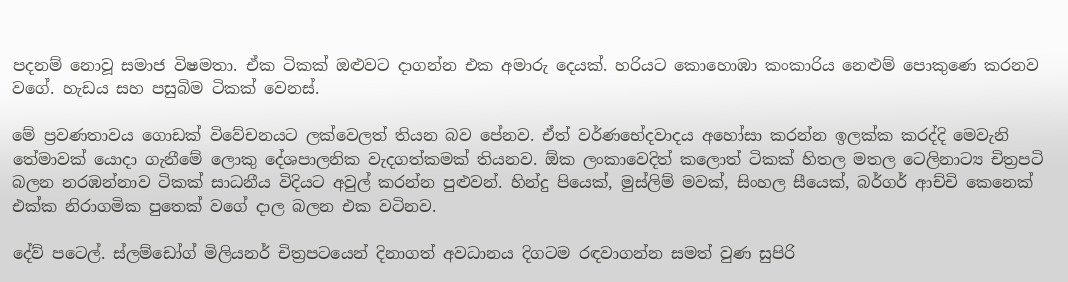පදනම් නොවූ සමාජ විෂමතා. ඒක ටිකක් ඔළුවට දාගන්න එක අමාරු දෙයක්. හරියට කොහොඹා කංකාරිය නෙළුම් පොකුණෙ කරනව වගේ. හැඩය සහ පසුබිම ටිකක් වෙනස්.

මේ ප්‍රවණතාවය ගොඩක් විවේචනයට ලක්වෙලත් තියන බව පේනව. ඒත් වර්ණභේදවාදය අහෝසා කරන්න ඉලක්ක කරද්දි මෙවැනි තේමාවක් යොදා ගැනීමේ ලොකු දේශපාලනික වැදගත්කමක් තියනව. ඕක ලංකාවෙදිත් කලොත් ටිකක් හිතල මතල ටෙලිනාට්‍ය චිත්‍රපටි බලන නරඹන්නාව ටිකක් සාධනීය විදියට අවුල් කරන්න පුළුවන්. හින්දු පියෙක්, මුස්ලිම් මවක්, සිංහල සීයෙක්, බර්ගර් ආච්චි කෙනෙක් එක්ක නිරාගමික පුතෙක් වගේ දාල බලන එක වටිනව.

දේව් පටෙල්. ස්ලම්ඩෝග් මිලියනර් චිත්‍රපටයෙන් දිනාගත් අවධානය දිගටම රඳවාගන්න සමත් වුණ සුපිරි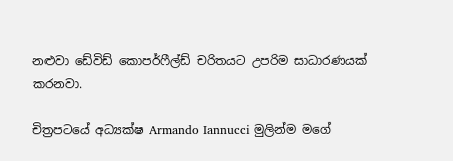නළුවා ඩේවිඩ් කොපර්ෆීල්ඩ් චරිතයට උපරිම සාධාරණයක් කරනවා.

චිත්‍රපටයේ අධ්‍යක්ෂ Armando Iannucci මුලින්ම මගේ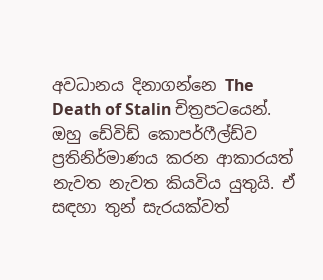අවධානය දිනාගන්නෙ The Death of Stalin චිත්‍රපටයෙන්. ඔහු ඩේවිඩ් කොපර්ෆීල්ඩ්ව ප්‍රතිනිර්මාණය කරන ආකාරයත් නැවත නැවත කියවිය යුතුයි. ඒ සඳහා තුන් සැරයක්වත්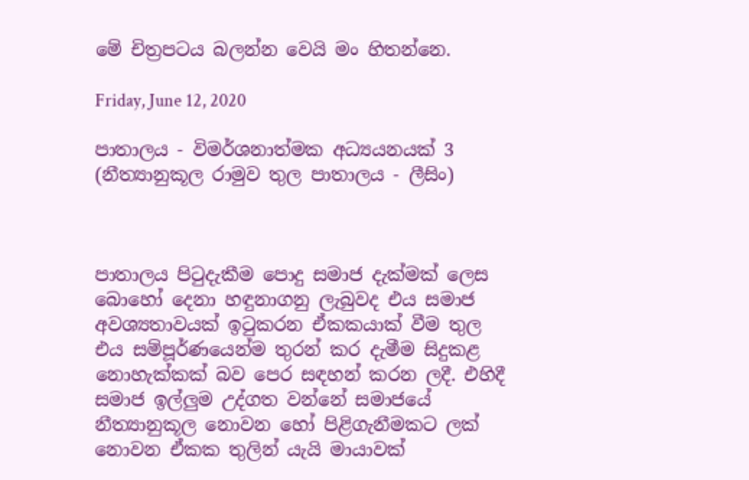මේ චිත්‍රපටය බලන්න වෙයි මං හිතන්නෙ.

Friday, June 12, 2020

පාතාලය - විමර්ශනාත්මක අධ්‍යයනයක් 3 (නීත්‍යානුකූල රාමුව තුල පාතාලය - ලීසිං)



පාතාලය පිටුදැකීම පොදු සමාජ දැක්මක් ලෙස බොහෝ දෙනා හඳුනාගනු ලැබුවද එය සමාජ අවශ්‍යතාවයක් ඉටුකරන ඒකකයාක් වීම තුල එය සම්පූර්ණයෙන්ම තුරන් කර දැමීම සිදුකළ නොහැක්කක් බව පෙර සඳහන් කරන ලදී. එහිදී සමාජ ඉල්ලුම උද්ගත වන්නේ සමාජයේ නීත්‍යානුකූල නොවන හෝ පිළිගැනීමකට ලක් නොවන ඒකක තුලින් යැයි මායාවක්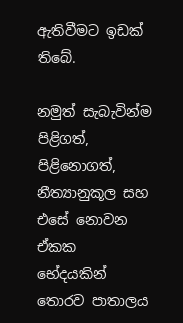ඇතිවීමට ඉඩක් තිබේ.

නමුත් සැබැවින්ම පිළිගත්, පිළිනොගත්, නීත්‍යානුකූල සහ එසේ නොවන ඒකක භේදයකින් තොරව පාතාලය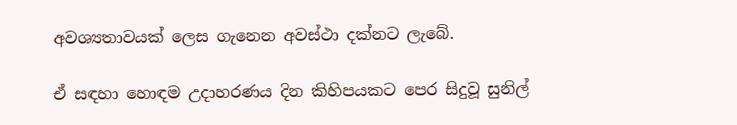අවශ්‍යතාවයක් ලෙස ගැනෙන අවස්ථා දක්නට ලැබේ.

ඒ සඳහා හොඳම උදාහරණය දින කිහිපයකට පෙර සිදුවූ සුනිල්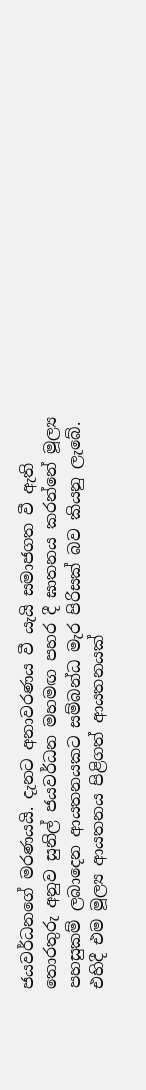ජයවර්ධනගේ මරණයයි. දැනට අනාවරණය වී යැයි සමාජගත වී ඇති තොරතුරු අනුව සුනිල් ජයවර්ධන මහමඟ පහර දී ඝාතනය කරන්නේ මූල්‍ය පහසුකම් ලබාදෙන ආයතනයකට සම්බන්ධ මැර පිරිසක් බව කියනු ලැබේ. එහිදී එම මූල්‍ය ආයතනය පිළිගත් ආයතනයක්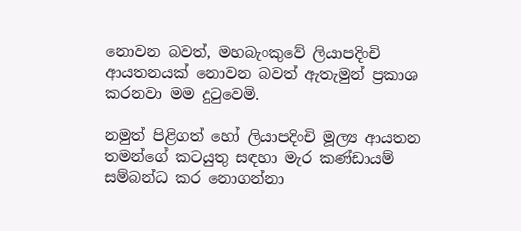නොවන බවත්, මහබැංකුවේ ලියාපදිංචි ආයතනයක් නොවන බවත් ඇතැමුන් ප්‍රකාශ කරනවා මම දුටුවෙමි.

නමුත් පිළිගත් හෝ ලියාපදිංචි මූල්‍ය ආයතන තමන්ගේ කටයුතු සඳහා මැර කණ්ඩායම් සම්බන්ධ කර නොගන්නා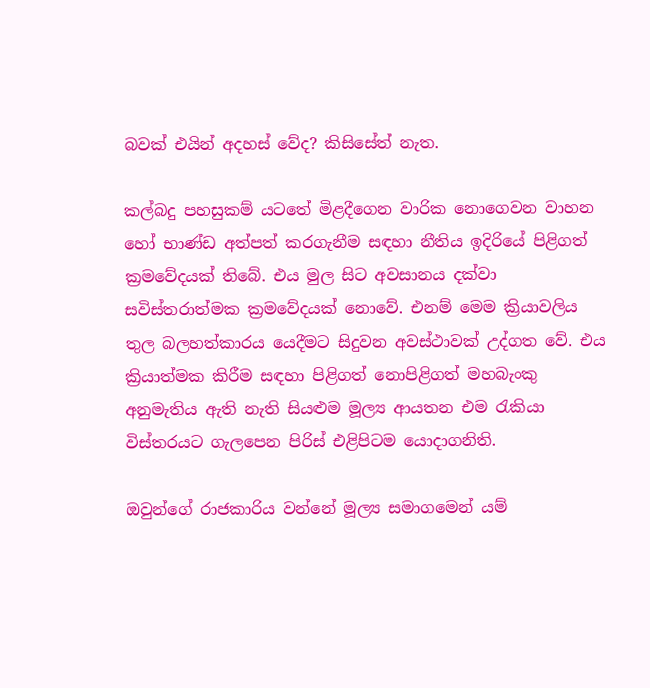බවක් එයින් අදහස් වේද? කිසිසේත් නැත.

කල්බදු පහසුකම් යටතේ මිළදීගෙන වාරික නොගෙවන වාහන හෝ භාණ්ඩ අත්පත් කරගැනීම සඳහා නීතිය ඉදිරියේ පිළිගත් ක්‍රමවේදයක් තිබේ. එය මුල සිට අවසානය දක්වා සවිස්තරාත්මක ක්‍රමවේදයක් නොවේ. එනම් මෙම ක්‍රියාවලිය තුල බලහත්කාරය යෙදීමට සිදුවන අවස්ථාවක් උද්ගත වේ. එය ක්‍රියාත්මක කිරීම සඳහා පිළිගත් නොපිළිගත් මහබැංකු අනුමැතිය ඇති නැති සියළුම මූල්‍ය ආයතන එම රැකියා විස්තරයට ගැලපෙන පිරිස් එළිපිටම යොදාගනිති.

ඔවුන්ගේ රාජකාරිය වන්නේ මූල්‍ය සමාගමෙන් යම්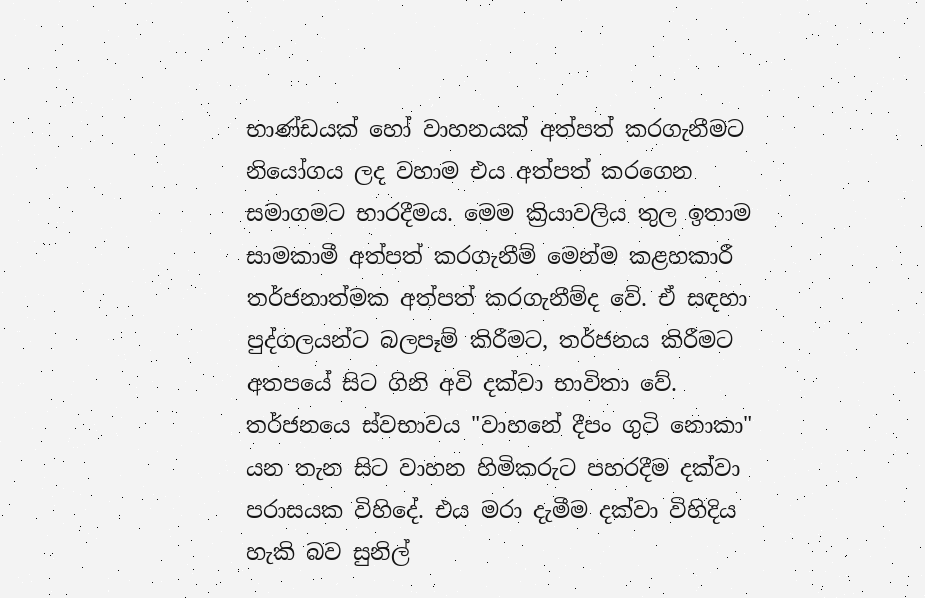භාණ්ඩයක් හෝ වාහනයක් අත්පත් කරගැනීමට නියෝගය ලද වහාම එය අත්පත් කරගෙන සමාගමට භාරදීමය. මෙම ක්‍රියාවලිය තුල ඉතාම සාමකාමී අත්පත් කරගැනීම් මෙන්ම කළහකාරී තර්ජනාත්මක අත්පත් කරගැනීම්ද වේ. ඒ සඳහා පුද්ගලයන්ට බලපෑම් කිරීමට, තර්ජනය කිරීමට අතපයේ සිට ගිනි අවි දක්වා භාවිතා වේ. තර්ජනයෙ ස්වභාවය "වාහනේ දීපං ගුටි නොකා" යන තැන සිට වාහන හිමිකරුට පහරදීම දක්වා පරාසයක විහිදේ. එය මරා දැමීම දක්වා විහිදිය හැකි බව සුනිල්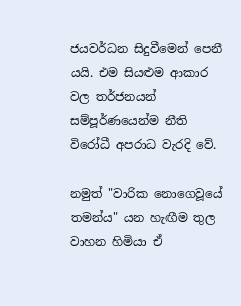ජයවර්ධන සිදුවීමෙන් පෙනී යයි. එම සියළුම ආකාර වල තර්ජනයන් සම්පූර්ණයෙන්ම නීති විරෝධී අපරාධ වැරදි වේ.

නමුත් "වාරික නොගෙවූයේ තමන්ය" යන හැඟීම තුල වාහන හිමියා ඒ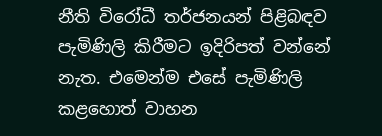නීති විරෝධී තර්ජනයන් පිළිබඳව පැමිණිලි කිරීමට ඉදිරිපත් වන්නේ නැත. එමෙන්ම එසේ පැමිණිලි කළහොත් වාහන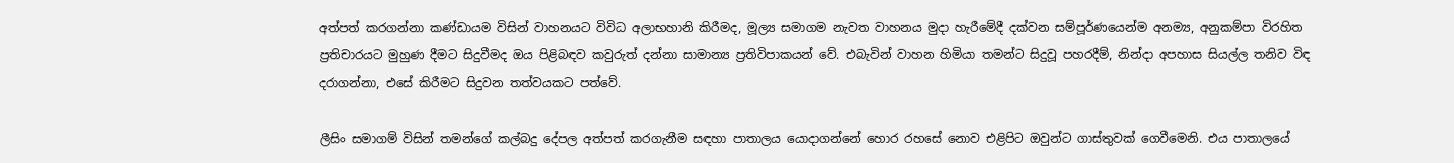අත්පත් කරගන්නා කණ්ඩායම විසින් වාහනයට විවිධ අලාභහානි කිරීමද, මූල්‍ය සමාගම නැවත වාහනය මුදා හැරීමේදී දක්වන සම්පූර්ණයෙන්ම අනම්‍ය, අනුකම්පා විරහිත ප්‍රතිචාරයට මුහුණ දීමට සිදුවීමද ඔය පිළිබඳව කවුරුත් දන්නා සාමාන්‍ය ප්‍රතිවිපාකයන් වේ. එබැවින් වාහන හිමියා තමන්ට සිදුවූ පහරදීම්, නින්දා අපහාස සියල්ල තනිව විඳ දරාගන්නා, එසේ කිරීමට සිදුවන තත්වයකට පත්වේ.

ලීසිං සමාගම් විසින් තමන්ගේ කල්බදු දේපල අත්පත් කරගැනීම සඳහා පාතාලය යොදාගන්නේ හොර රහසේ නොව එළිපිට ඔවුන්ට ගාස්තුවක් ගෙවීමෙනි. එය පාතාලයේ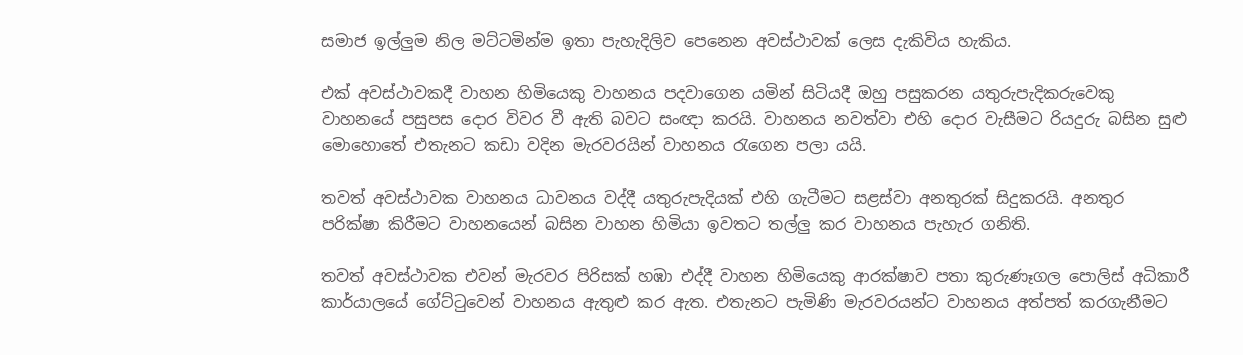සමාජ ඉල්ලුම නිල මට්ටමින්ම ඉතා පැහැදිලිව පෙනෙන අවස්ථාවක් ලෙස දැකිවිය හැකිය.

එක් අවස්ථාවකදී වාහන හිමියෙකු වාහනය පදවාගෙන යමින් සිටියදී ඔහු පසුකරන යතුරුපැදිකරුවෙකු වාහනයේ පසුපස දොර විවර වී ඇති බවට සංඥා කරයි. වාහනය නවත්වා එහි දොර වැසීමට රියදුරු බසින සුළු මොහොතේ එතැනට කඩා වදින මැරවරයින් වාහනය රැගෙන පලා යයි.

තවත් අවස්ථාවක වාහනය ධාවනය වද්දී යතුරුපැදියක් එහි ගැටීමට සළස්වා අනතුරක් සිදුකරයි. අනතුර පරික්ෂා කිරීමට වාහනයෙන් බසින වාහන හිමියා ඉවතට තල්ලු කර වාහනය පැහැර ගනිති.

තවත් අවස්ථාවක එවන් මැරවර පිරිසක් හඹා එද්දී වාහන හිමියෙකු ආරක්ෂාව පතා කුරුණෑගල පොලිස් අධිකාරී කාර්යාලයේ ගේට්ටුවෙන් වාහනය ඇතුළු කර ඇත. එතැනට පැමිණි මැරවරයන්ට වාහනය අත්පත් කරගැනීමට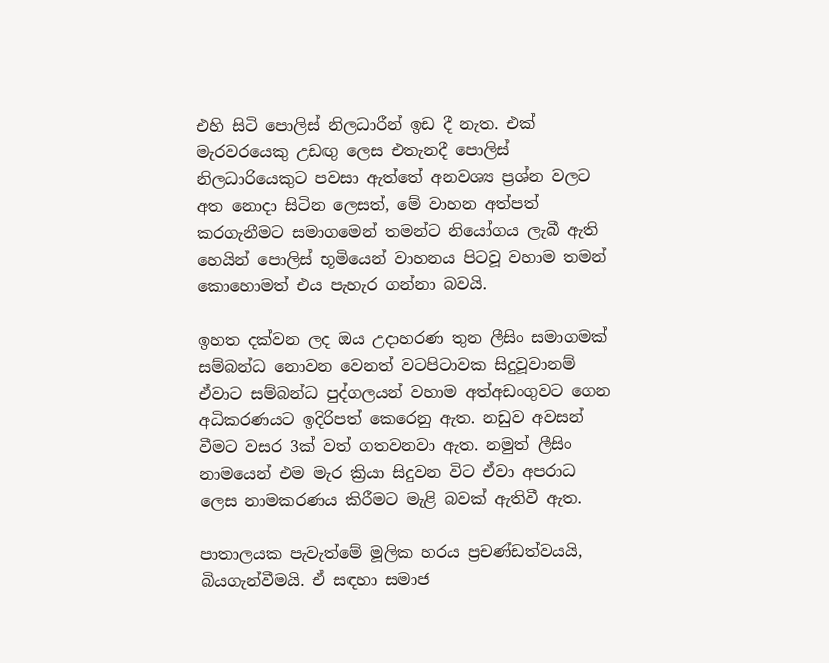එහි සිටි පොලිස් නිලධාරීන් ඉඩ දී නැත. එක් මැරවරයෙකු උඩඟු ලෙස එතැනදී පොලිස් නිලධාරියෙකුට පවසා ඇත්තේ අනවශ්‍ය ප්‍රශ්න වලට අත නොදා සිටින ලෙසත්, මේ වාහන අත්පත් කරගැනීමට සමාගමෙන් තමන්ට නියෝගය ලැබී ඇති හෙයින් පොලිස් භූමියෙන් වාහනය පිටවූ වහාම තමන් කොහොමත් එය පැහැර ගන්නා බවයි.

ඉහත දක්වන ලද ඔය උදාහරණ තුන ලීසිං සමාගමක් සම්බන්ධ නොවන වෙනත් වටපිටාවක සිදුවූවානම් ඒවාට සම්බන්ධ පුද්ගලයන් වහාම අත්අඩංගුවට ගෙන අධිකරණයට ඉදිරිපත් කෙරෙනු ඇත. නඩුව අවසන් වීමට වසර 3ක් වත් ගතවනවා ඇත. නමුත් ලීසිං නාමයෙන් එම මැර ක්‍රියා සිදුවන විට ඒවා අපරාධ ලෙස නාමකරණය කිරීමට මැළි බවක් ඇතිවී ඇත.

පාතාලයක පැවැත්මේ මූලික හරය ප්‍රචණ්ඩත්වයයි, බියගැන්වීමයි. ඒ සඳහා සමාජ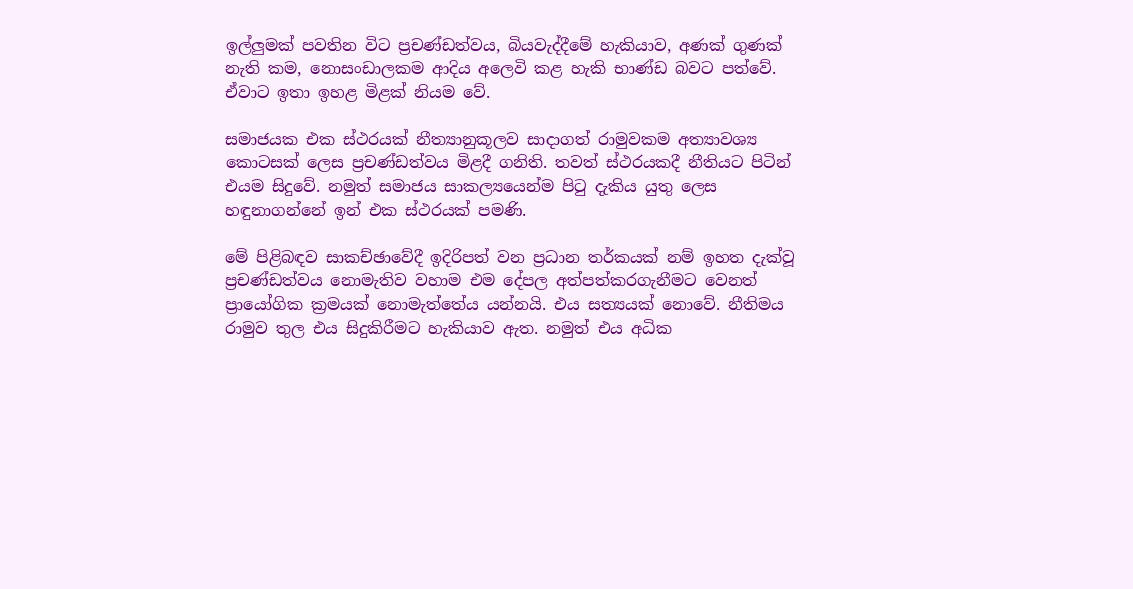ඉල්ලුමක් පවතින විට ප්‍රචණ්ඩත්වය, බියවැද්දීමේ හැකියාව, අණක් ගුණක් නැති කම, නොසංඩාලකම ආදිය අලෙවි කළ හැකි භාණ්ඩ බවට පත්වේ. ඒවාට ඉතා ඉහළ මිළක් නියම වේ.

සමාජයක එක ස්ථරයක් නීත්‍යානුකූලව සාදාගත් රාමුවකම අත්‍යාවශ්‍ය කොටසක් ලෙස ප්‍රචණ්ඩත්වය මිළදී ගනිති. තවත් ස්ථරයකදී නීතියට පිටින් එයම සිදුවේ. නමුත් සමාජය සාකල්‍යයෙන්ම පිටු දැකිය යුතු ලෙස හඳුනාගන්නේ ඉන් එක ස්ථරයක් පමණි.

මේ පිළිබඳව සාකච්ඡාවේදී ඉදිරිපත් වන ප්‍රධාන තර්කයක් නම් ඉහත දැක්වූ ප්‍රචණ්ඩත්වය නොමැතිව වහාම එම දේපල අත්පත්කරගැනීමට වෙනත් ප්‍රායෝගික ක්‍රමයක් නොමැත්තේය යන්නයි. එය සත්‍යයක් නොවේ. නීතිමය රාමුව තුල එය සිදුකිරීමට හැකියාව ඇත. නමුත් එය අධික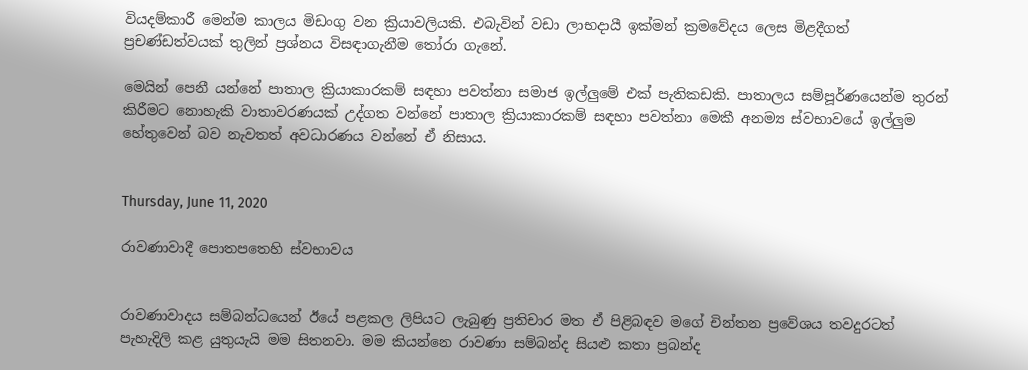වියදම්කාරී මෙන්ම කාලය මිඩංගු වන ක්‍රියාවලියකි. එබැවින් වඩා ලාභදායී ඉක්මන් ක්‍රමවේදය ලෙස මිළදීගත් ප්‍රචණ්ඩත්වයක් තුලින් ප්‍රශ්නය විසඳාගැනීම තෝරා ගැනේ.

මෙයින් පෙනී යන්නේ පාතාල ක්‍රියාකාරකම් සඳහා පවත්නා සමාජ ඉල්ලුමේ එක් පැතිකඩකි. පාතාලය සම්පූර්ණයෙන්ම තුරන් කිරීමට නොහැකි වාතාවරණයක් උද්ගත වන්නේ පාතාල ක්‍රියාකාරකම් සඳහා පවත්නා මෙකී අනම්‍ය ස්වභාවයේ ඉල්ලුම හේතුවෙන් බව නැවතත් අවධාරණය වන්නේ ඒ නිසාය.


Thursday, June 11, 2020

රාවණාවාදී පොතපතෙහි ස්වභාවය


රාවණාවාදය සම්බන්ධයෙන් ඊයේ පළකල ලිපියට ලැබුණු ප්‍රතිචාර මත ඒ පිළිබඳව මගේ චින්තන ප්‍රවේශය තවදුරටත් පැහැදිලි කළ යුතුයැයි මම සිතනවා. මම කියන්නෙ රාවණා සම්බන්ද සියළු කතා ප්‍රබන්ද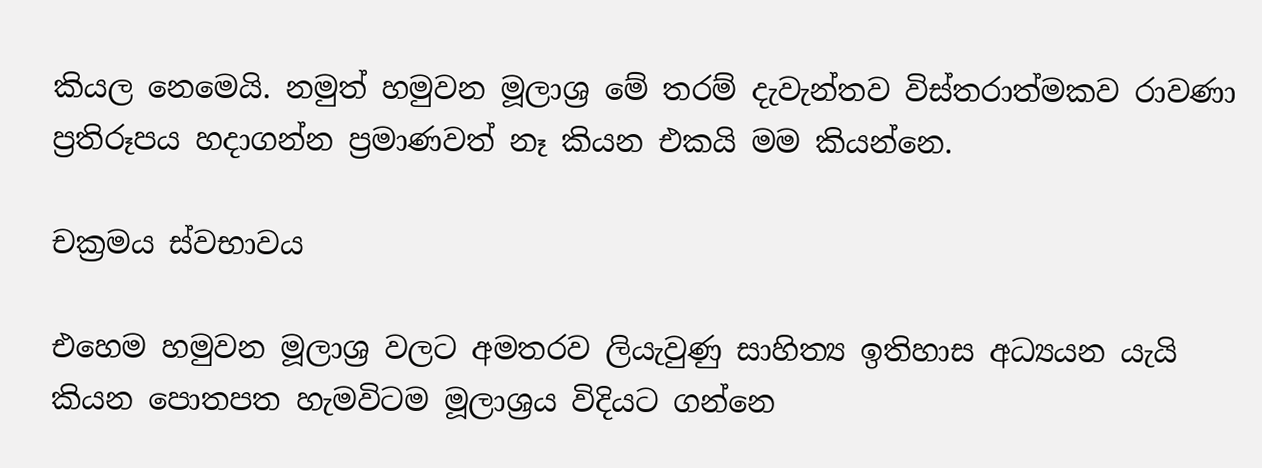කියල නෙමෙයි. නමුත් හමුවන මූලාශ්‍ර මේ තරම් දැවැන්තව විස්තරාත්මකව රාවණා ප්‍රතිරූපය හදාගන්න ප්‍රමාණවත් නෑ කියන එකයි මම කියන්නෙ.

චක්‍රමය ස්වභාවය

එහෙම හමුවන මූලාශ්‍ර වලට අමතරව ලියැවුණු සාහිත්‍ය ඉතිහාස අධ්‍යයන යැයි කියන පොතපත හැමවිටම මූලාශ්‍රය විදියට ගන්නෙ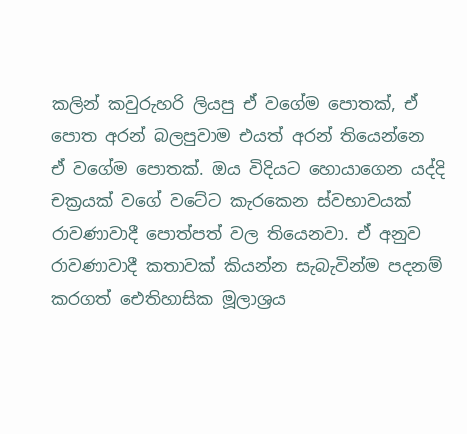කලින් කවුරුහරි ලියපු ඒ වගේම පොතක්, ඒ පොත අරන් බලපුවාම එයත් අරන් තියෙන්නෙ ඒ වගේම පොතක්. ඔය විදියට හොයාගෙන යද්දි චක්‍රයක් වගේ වටේට කැරකෙන ස්වභාවයක් රාවණාවාදී පොත්පත් වල තියෙනවා. ඒ අනුව රාවණාවාදී කතාවක් කියන්න සැබැවින්ම පදනම් කරගත් ඓතිහාසික මූලාශ්‍රය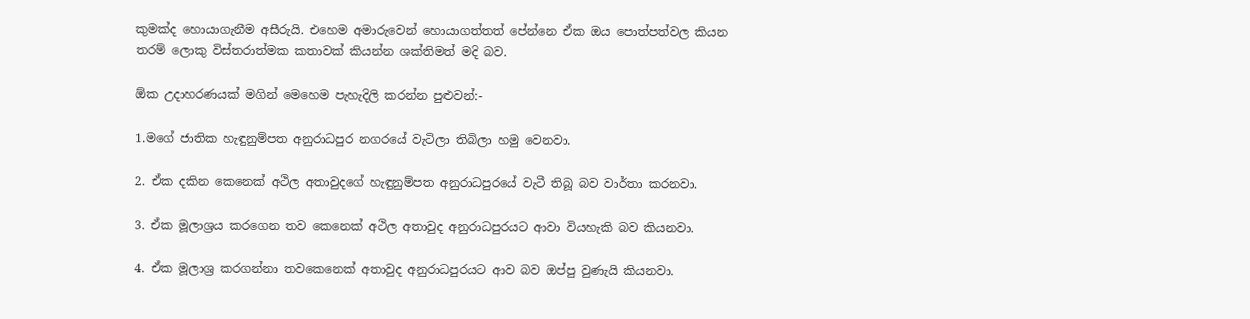කුමක්ද හොයාගැනීම අසීරුයි. එහෙම අමාරුවෙන් හොයාගත්තත් පේන්නෙ ඒක ඔය පොත්පත්වල කියන තරම් ලොකු විස්තරාත්මක කතාවක් කියන්න ශක්තිමත් මදි බව.

ඕක උදාහරණයක් මගින් මෙහෙම පැහැදිලි කරන්න පුළුවන්:-

1.මගේ ජාතික හැඳුනුම්පත අනුරාධපුර නගරයේ වැටිලා තිබිලා හමු වෙනවා.

2. ඒක දකින කෙනෙක් අථිල අතාවුදගේ හැඳුනුම්පත අනුරාධපුරයේ වැටී තිබූ බව වාර්තා කරනවා.

3. ඒක මූලාශ්‍රය කරගෙන තව කෙනෙක් අථිල අතාවුද අනුරාධපුරයට ආවා වියහැකි බව කියනවා.

4. ඒක මූලාශ්‍ර කරගන්නා තවකෙනෙක් අතාවුද අනුරාධපුරයට ආව බව ඔප්පු වුණැයි කියනවා.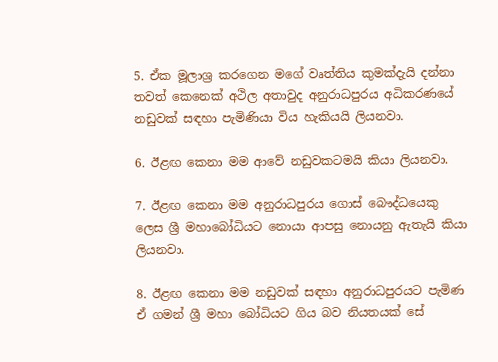5. ඒක මූලාශ්‍ර කරගෙන මගේ වෘත්තිය කුමක්දැයි දන්නා තවත් කෙනෙක් අථිල අතාවුද අනුරාධපුරය අධිකරණයේ නඩුවක් සඳහා පැමිණියා විය හැකියයි ලියනවා.

6. ඊළඟ කෙනා මම ආවේ නඩුවකටමයි කියා ලියනවා.

7. ඊළඟ කෙනා මම අනුරාධපුරය ගොස් බෞද්ධයෙකු ලෙස ශ්‍රී මහාබෝධියට නොයා ආපසු නොයනු ඇතැයි කියා ලියනවා.

8. ඊළඟ කෙනා මම නඩුවක් සඳහා අනුරාධපුරයට පැමිණ ඒ ගමන් ශ්‍රී මහා බෝධියට ගිය බව නියතයක් සේ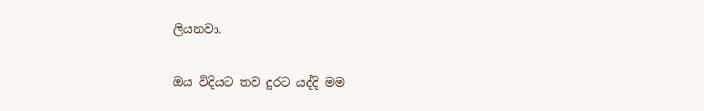ලියනවා.

ඔය විදියට තව දුරට යද්දි මම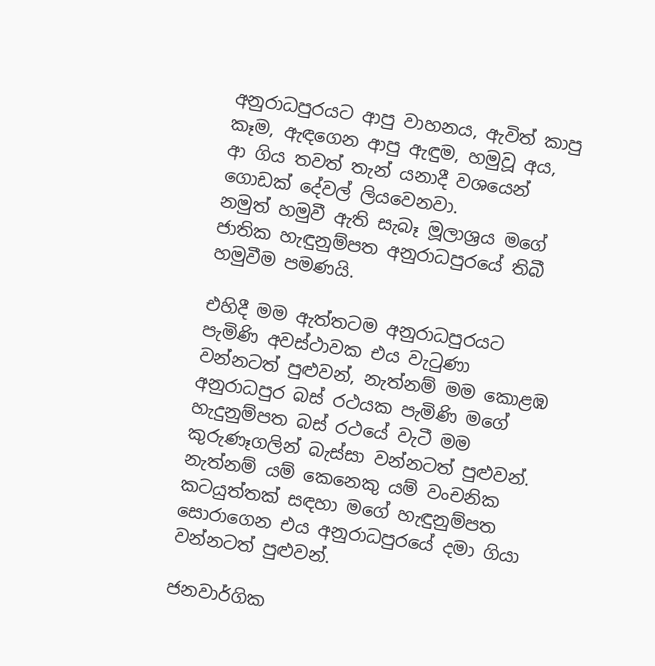අනුරාධපුරයට ආපු වාහනය, ඇවිත් කාපු කෑම, ඇඳගෙන ආපු ඇඳුම, හමුවූ අය, ආ ගිය තවත් තැන් යනාදී වශයෙන් ගොඩක් දේවල් ලියවෙනවා.
නමුත් හමුවී ඇති සැබෑ මූලාශ්‍රය මගේ ජාතික හැඳුනුම්පත අනුරාධපුරයේ තිබී හමුවීම පමණයි.

එහිදී මම ඇත්තටම අනුරාධපුරයට පැමිණි අවස්ථාවක එය වැටුණා වන්නටත් පුළුවන්, නැත්නම් මම කොළඹ අනුරාධපුර බස් රථයක පැමිණි මගේ හැදුනුම්පත බස් රථයේ වැටී මම කුරුණෑගලින් බැස්සා වන්නටත් පුළුවන්. නැත්නම් යම් කෙනෙකු යම් වංචනික කටයුත්තක් සඳහා මගේ හැඳුනුම්පත සොරාගෙන එය අනුරාධපුරයේ දමා ගියා වන්නටත් පුළුවන්.

ජනවාර්ගික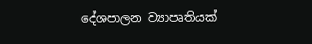දේශපාලන ව්‍යාපෘතියක්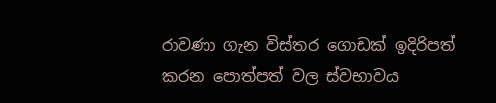රාවණා ගැන විස්තර ගොඩක් ඉදිරිපත් කරන පොත්පත් වල ස්වභාවය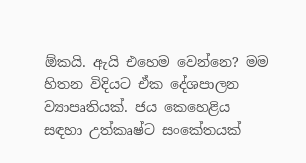ඕකයි. ඇයි එහෙම වෙන්නෙ? මම හිතන විදියට ඒක දේශපාලන ව්‍යාපෘතියක්. ජය කෙහෙළිය සඳහා උත්කෘෂ්ට සංකේතයක්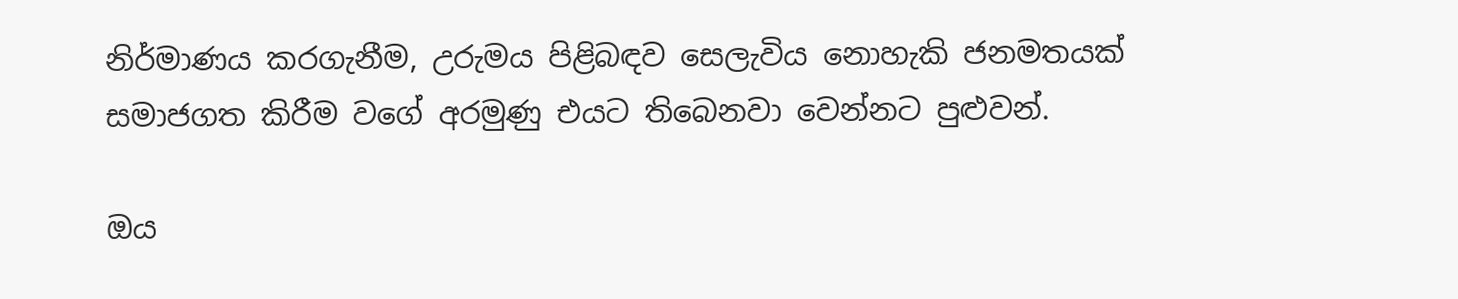නිර්මාණය කරගැනීම, උරුමය පිළිබඳව සෙලැවිය නොහැකි ජනමතයක් සමාජගත කිරීම වගේ අරමුණු එයට තිබෙනවා වෙන්නට පුළුවන්.

ඔය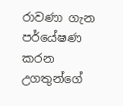රාවණා ගැන පර්යේෂණ කරන උගතුන්ගේ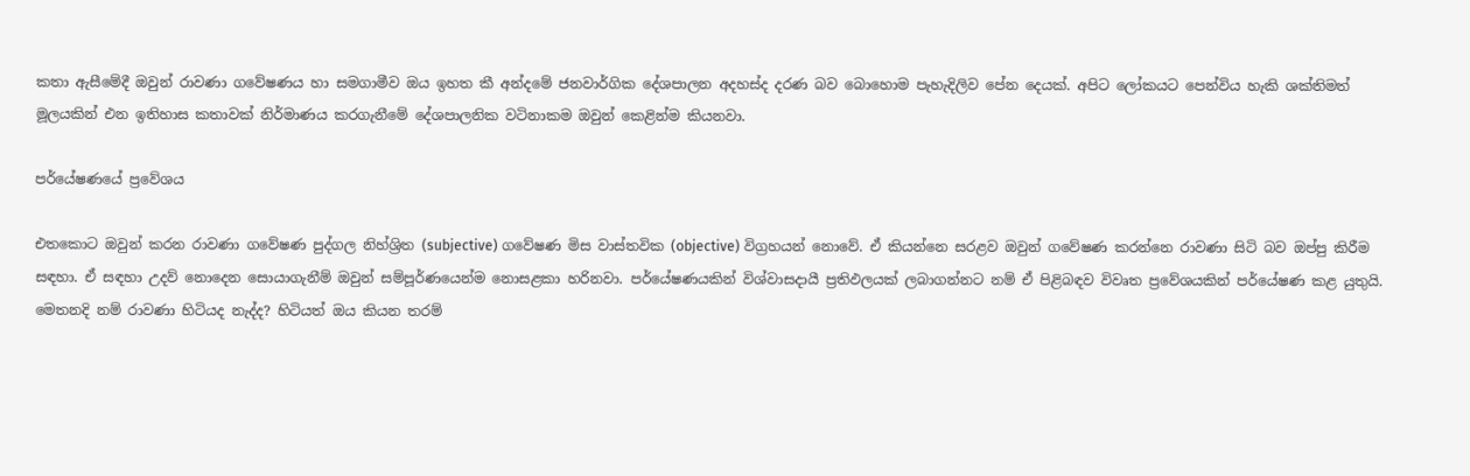කතා ඇසීමේදී ඔවුන් රාවණා ගවේෂණය හා සමගාමීව ඔය ඉහත කී අන්දමේ ජනවාර්ගික දේශපාලන අදහස්ද දරණ බව බොහොම පැහැදිලිව පේන දෙයක්. අපිට ලෝකයට පෙන්විය හැකි ශක්තිමත් මූලයකින් එන ඉතිහාස කතාවක් නිර්මාණය කරගැනීමේ දේශපාලනික වටිනාකම ඔවුන් කෙළින්ම කියනවා.

පර්යේෂණයේ ප්‍රවේශය

එතකොට ඔවුන් කරන රාවණා ගවේෂණ පුද්ගල නිහ්ශ්‍රිත (subjective) ගවේෂණ මිස වාස්තවික (objective) විග්‍රහයන් නොවේ. ඒ කියන්නෙ සරළව ඔවුන් ගවේෂණ කරන්නෙ රාවණා සිටි බව ඔප්පු කිරීම සඳහා. ඒ සඳහා උදව් නොදෙන සොයාගැනීම් ඔවුන් සම්පූර්ණයෙන්ම නොසළකා හරිනවා. පර්යේෂණයකින් විශ්වාසදායී ප්‍රතිඵලයක් ලබාගන්නට නම් ඒ පිළිබඳව විවෘත ප්‍රවේශයකින් පර්යේෂණ කළ යුතුයි. මෙතනදි නම් රාවණා හිටියද නැද්ද? හිටියත් ඔය කියන තරම්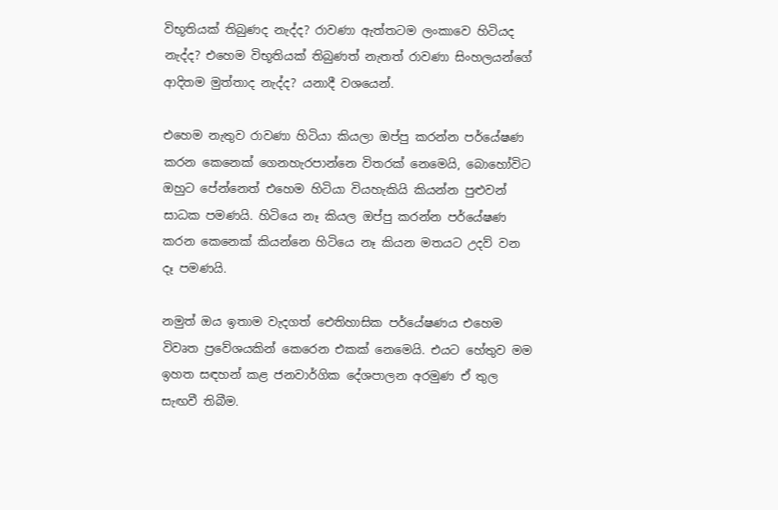විභූතියක් තිබුණද නැද්ද? රාවණා ඇත්තටම ලංකාවෙ හිටියද නැද්ද? එහෙම විභූතියක් තිබුණත් නැතත් රාවණා සිංහලයන්ගේ ආදිතම මුත්තාද නැද්ද? යනාදී වශයෙන්.

එහෙම නැතුව රාවණා හිටියා කියලා ඔප්පු කරන්න පර්යේෂණ කරන කෙනෙක් ගෙනහැරපාන්නෙ විතරක් නෙමෙයි, බොහෝවිට ඔහුට පේන්නෙත් එහෙම හිටියා වියහැකියි කියන්න පුළුවන් සාධක පමණයි. හිටියෙ නෑ කියල ඔප්පු කරන්න පර්යේෂණ කරන කෙනෙක් කියන්නෙ හිටියෙ නෑ කියන මතයට උදව් වන දෑ පමණයි.

නමුත් ඔය ඉතාම වැදගත් ඓතිහාසික පර්යේෂණය එහෙම විවෘත ප්‍රවේශයකින් කෙරෙන එකක් නෙමෙයි. එයට හේතුව මම ඉහත සඳහන් කළ ජනවාර්ගික දේශපාලන අරමුණ ඒ තුල සැඟවී තිබීම.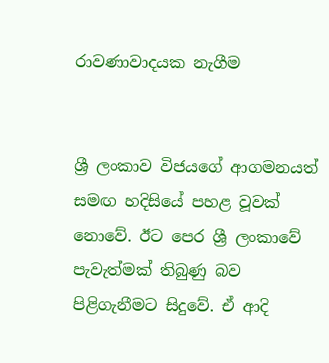රාවණාවාදයක නැගීම


ශ්‍රී ලංකාව විජයගේ ආගමනයත් සමඟ හදිසියේ පහළ වූවක් නොවේ. ඊට පෙර ශ්‍රී ලංකාවේ පැවැත්මක් තිබුණු බව පිළිගැනීමට සිදුවේ. ඒ ආදි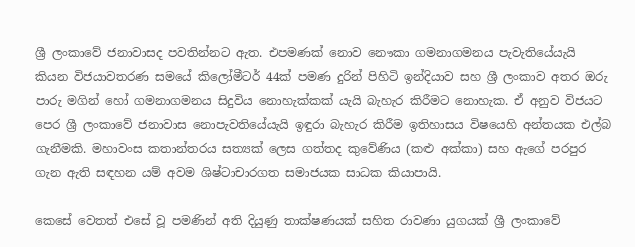ශ්‍රී ලංකාවේ ජනාවාසද පවතින්නට ඇත. එපමණක් නොව නෞකා ගමනාගමනය පැවැතියේයැයි කියන විජයාවතරණ සමයේ කිලෝමීටර් 44ක් පමණ දුරින් පිහිටි ඉන්දියාව සහ ශ්‍රී ලංකාව අතර ඔරු පාරු මගින් හෝ ගමනාගමනය සිදුවිය නොහැක්කක් යැයි බැහැර කිරීමට නොහැක. ඒ අනුව විජයට පෙර ශ්‍රී ලංකාවේ ජනාවාස නොපැවතියේයැයි ඉඳුරා බැහැර කිරීම ඉතිහාසය විෂයෙහි අන්තයක එල්බ ගැනීමකි. මහාවංස කතාන්තරය සත්‍යක් ලෙස ගත්තද කුවේණිය (කළු අක්කා) සහ ඇගේ පරපුර ගැන ඇති සඳහන යම් අවම ශිෂ්ටාචාරගත සමාජයක සාධක කියාපායි.

කෙසේ වෙතත් එසේ වූ පමණින් අති දියුණු තාක්ෂණයක් සහිත රාවණා යුගයක් ශ්‍රී ලංකාවේ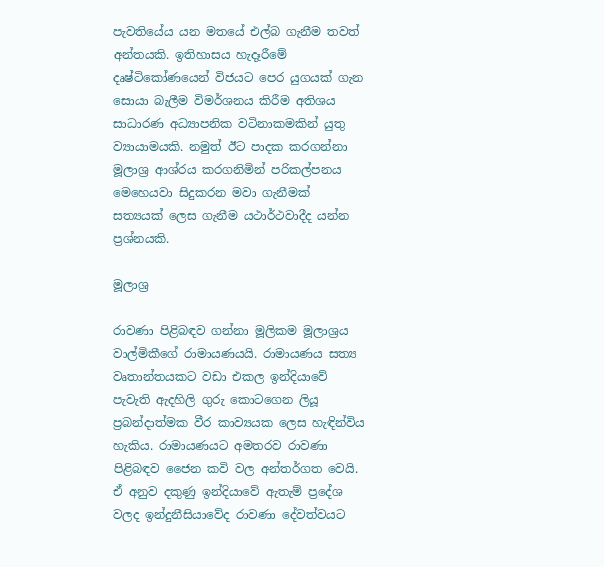පැවතියේය යන මතයේ එල්බ ගැනීම තවත් අන්තයකි. ඉතිහාසය හැදෑරීමේ දෘෂ්ටිකෝණයෙන් විජයට පෙර යුගයක් ගැන සොයා බැලීම විමර්ශනය කිරීම අතිශය සාධාරණ අධ්‍යාපනික වටිනාකමකින් යුතු ව්‍යායාමයකි. නමුත් ඊට පාදක කරගන්නා මූලාශ්‍ර ආශ්රය කරගනිමින් පරිකල්පනය මෙහෙයවා සිදුකරන මවා ගැනීමක් සත්‍යයක් ලෙස ගැනීම යථාර්ථවාදීද යන්න ප්‍රශ්නයකි.

මූලාශ්‍ර

රාවණා පිළිබඳව ගන්නා මූලිකම මූලාශ්‍රය වාල්මිකීගේ රාමායණයයි. රාමායණය සත්‍ය වෘතාන්තයකට වඩා එකල ඉන්දියාවේ පැවැති ඇදහිලි ගුරු කොටගෙන ලියූ ප්‍රබන්දාත්මක වීර කාව්‍යයක ලෙස හැඳින්විය හැකිය. රාමායණයට අමතරව රාවණා පිළිබඳව ජෛන කවි වල අන්තර්ගත වෙයි. ඒ අනුව දකුණු ඉන්දියාවේ ඇතැම් ප්‍රදේශ වලද ඉන්දුනීසියාවේද රාවණා දේවත්වයට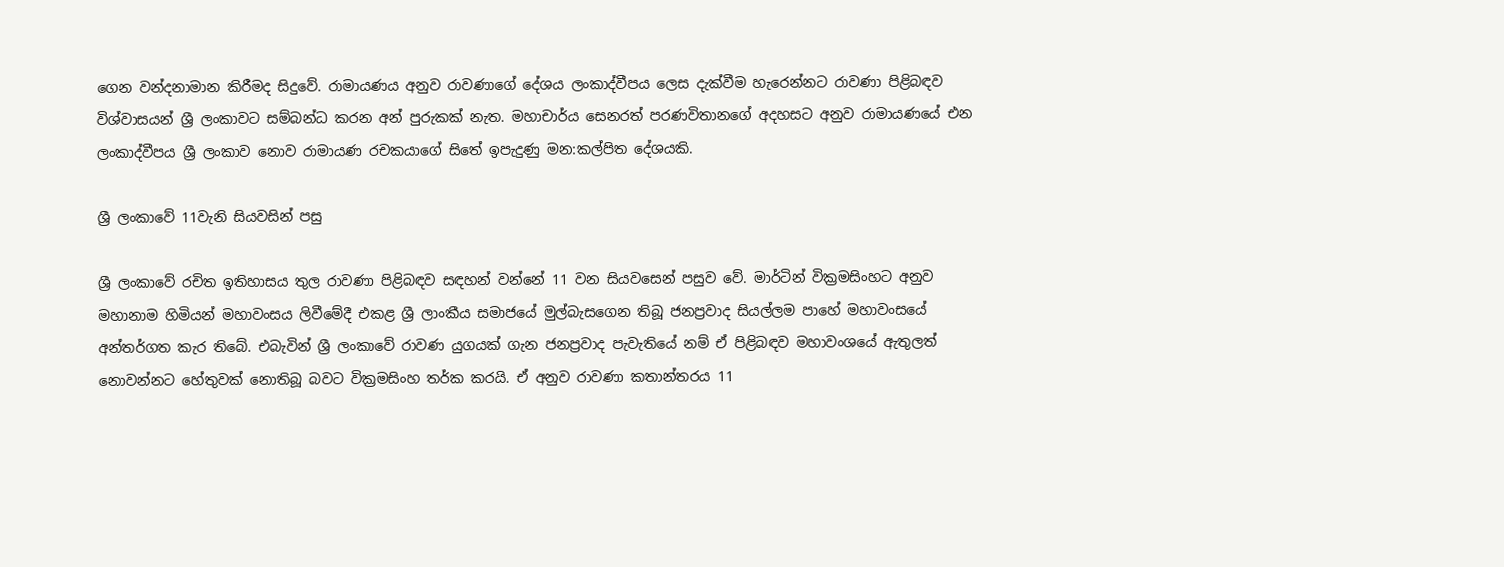ගෙන වන්දනාමාන කිරීමද සිදුවේ. රාමායණය අනුව රාවණාගේ දේශය ලංකාද්වීපය ලෙස දැක්වීම හැරෙන්නට රාවණා පිළිබඳව විශ්වාසයන් ශ්‍රී ලංකාවට සම්බන්ධ කරන අන් පුරුකක් නැත. මහාචාර්ය සෙනරත් පරණවිතානගේ අදහසට අනුව රාමායණයේ එන ලංකාද්වීපය ශ්‍රී ලංකාව නොව රාමායණ රචකයාගේ සිතේ ඉපැදුණු මන:කල්පිත දේශයකි.

ශ්‍රී ලංකාවේ 11වැනි සියවසින් පසු

ශ්‍රී ලංකාවේ රචිත ඉතිහාසය තුල රාවණා පිළිබඳව සඳහන් වන්නේ 11 වන සියවසෙන් පසුව වේ. මාර්ටින් වික්‍රමසිංහට අනුව මහානාම හිමියන් මහාවංසය ලිවීමේදී එකළ ශ්‍රී ලාංකීය සමාජයේ මුල්බැසගෙන තිබූ ජනප්‍රවාද සියල්ලම පාහේ මහාවංසයේ අන්තර්ගත කැර තිබේ. එබැවින් ශ්‍රී ලංකාවේ රාවණ යුගයක් ගැන ජනප්‍රවාද පැවැතියේ නම් ඒ පිළිබඳව මහාවංශයේ ඇතුලත් නොවන්නට හේතුවක් නොතිබූ බවට වික්‍රමසිංහ තර්ක කරයි. ඒ අනුව රාවණා කතාන්තරය 11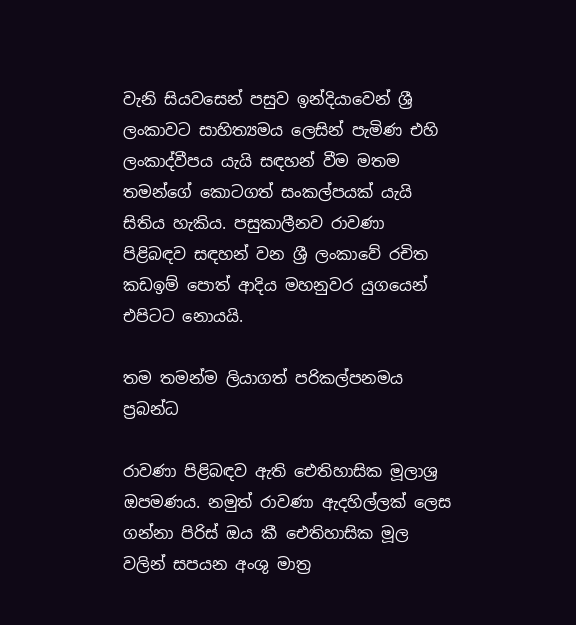වැනි සියවසෙන් පසුව ඉන්දියාවෙන් ශ්‍රී ලංකාවට සාහිත්‍යමය ලෙසින් පැමිණ එහි ලංකාද්වීපය යැයි සඳහන් වීම මතම තමන්ගේ කොටගත් සංකල්පයක් යැයි සිතිය හැකිය. පසුකාලීනව රාවණා පිළිබඳව සඳහන් වන ශ්‍රී ලංකාවේ රචිත කඩඉම් පොත් ආදිය මහනුවර යුගයෙන් එපිටට නොයයි.

තම තමන්ම ලියාගත් පරිකල්පනමය ප්‍රබන්ධ

රාවණා පිළිබඳව ඇති ඓතිහාසික මූලාශ්‍ර ඔපමණය. නමුත් රාවණා ඇදහිල්ලක් ලෙස ගන්නා පිරිස් ඔය කී ඓතිහාසික මූල වලින් සපයන අංශු මාත්‍ර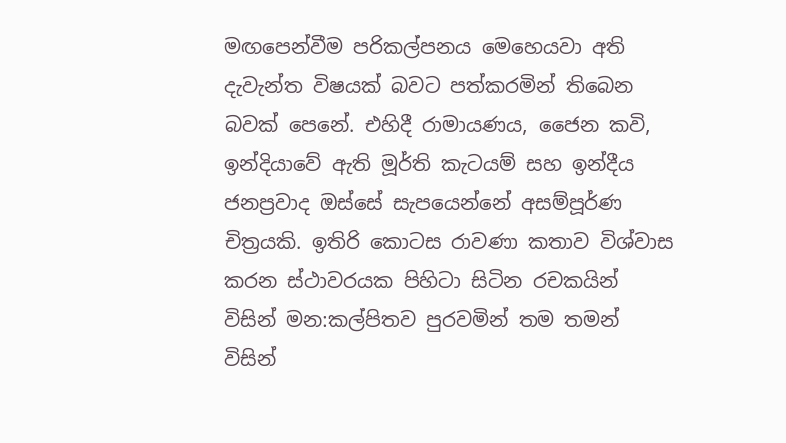මඟපෙන්වීම පරිකල්පනය මෙහෙයවා අති දැවැන්ත විෂයක් බවට පත්කරමින් තිබෙන බවක් පෙනේ. එහිදී රාමායණය, ජෛන කවි, ඉන්දියාවේ ඇති මූර්ති කැටයම් සහ ඉන්දීය ජනප්‍රවාද ඔස්සේ සැපයෙන්නේ අසම්පූර්ණ චිත්‍රයකි. ඉතිරි කොටස රාවණා කතාව විශ්වාස කරන ස්ථාවරයක පිහිටා සිටින රචකයින් විසින් මන:කල්පිතව පුරවමින් තම තමන් විසින්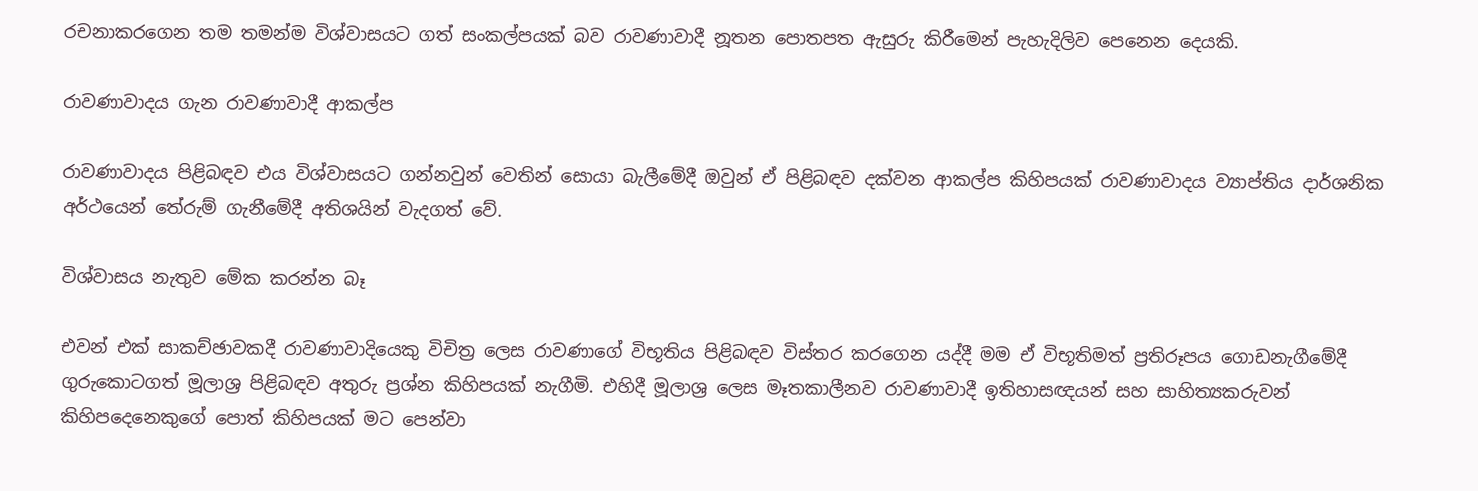රචනාකරගෙන තම තමන්ම විශ්වාසයට ගත් සංකල්පයක් බව රාවණාවාදී නූතන පොතපත ඇසුරු කිරීමෙන් පැහැදිලිව පෙනෙන දෙයකි.

රාවණාවාදය ගැන රාවණාවාදී ආකල්ප

රාවණාවාදය පිළිබඳව එය විශ්වාසයට ගන්නවුන් වෙතින් සොයා බැලීමේදී ඔවුන් ඒ පිළිබඳව දක්වන ආකල්ප කිහිපයක් රාවණාවාදය ව්‍යාප්තිය දාර්ශනික අර්ථයෙන් තේරුම් ගැනීමේදී අතිශයින් වැදගත් වේ.

විශ්වාසය නැතුව මේක කරන්න බෑ

එවන් එක් සාකච්ඡාවකදී රාවණාවාදියෙකු විචිත්‍ර ලෙස රාවණාගේ විභූතිය පිළිබඳව විස්තර කරගෙන යද්දී මම ඒ විභූතිමත් ප්‍රතිරූපය ගොඩනැගීමේදී ගුරුකොටගත් මූලාශ්‍ර පිළිබඳව අතුරු ප්‍රශ්න කිහිපයක් නැගීමි. එහිදී මූලාශ්‍ර ලෙස මෑතකාලීනව රාවණාවාදී ඉතිහාසඥයන් සහ සාහිත්‍යකරුවන් කිහිපදෙනෙකුගේ පොත් කිහිපයක් මට පෙන්වා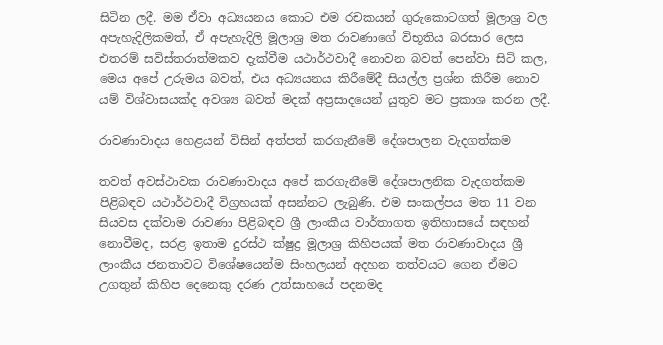සිටින ලදී. මම ඒවා අධ්‍යයනය කොට එම රචකයන් ගුරුකොටගත් මූලාශ්‍ර වල අපැහැදිලිකමත්, ඒ අපැහැදිලි මූලාශ්‍ර මත රාවණාගේ විභූතිය බරසාර ලෙස එතරම් සවිස්තරාත්මකව දැක්වීම යථාර්ථවාදී නොවන බවත් පෙන්වා සිටි කල, මෙය අපේ උරුමය බවත්, එය අධ්‍යයනය කිරීමේදී සියල්ල ප්‍රශ්න කිරීම නොව යම් විශ්වාසයක්ද අවශ්‍ය බවත් මදක් අප්‍රසාදයෙන් යුතුව මට ප්‍රකාශ කරන ලදී.

රාවණාවාදය හෙළයන් විසින් අත්පත් කරගැනීමේ දේශපාලන වැදගත්කම

තවත් අවස්ථාවක රාවණාවාදය අපේ කරගැනීමේ දේශපාලනික වැදගත්කම පිළිබඳව යථාර්ථවාදී විග්‍රහයක් අසන්නට ලැබුණි. එම සංකල්පය මත 11 වන සියවස දක්වාම රාවණා පිළිබඳව ශ්‍රී ලාංකීය වාර්තාගත ඉතිහාසයේ සඳහන් නොවීමද, සරළ ඉතාම දුරස්ථ ක්ෂුද්‍ර මූලාශ්‍ර කිහිපයක් මත රාවණාවාදය ශ්‍රී ලාංකීය ජනතාවට විශේෂයෙන්ම සිංහලයන් අදහන තත්වයට ගෙන ඒමට උගතුන් කිහිප දෙනෙකු දරණ උත්සාහයේ පදනමද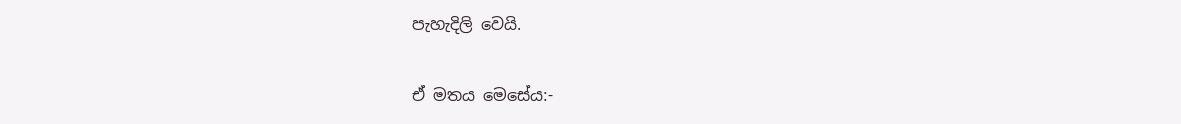පැහැදිලි වෙයි.

ඒ මතය මෙසේය:-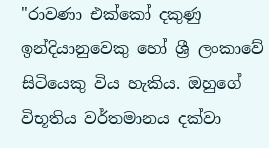"රාවණා එක්කෝ දකුණු ඉන්දියානුවෙකු හෝ ශ්‍රී ලංකාවේ සිටියෙකු විය හැකිය. ඔහුගේ විභූතිය වර්තමානය දක්වා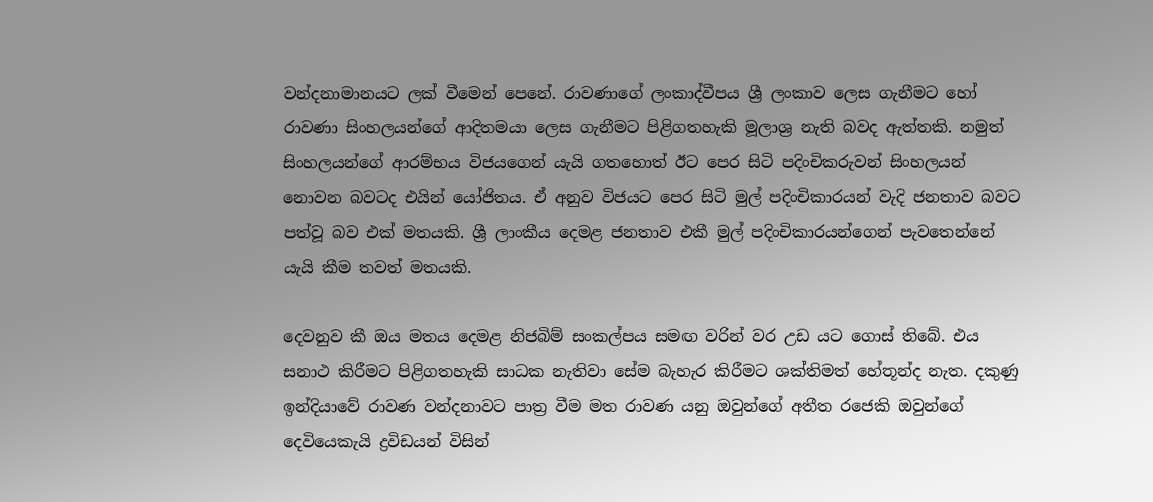වන්දනාමානයට ලක් වීමෙන් පෙනේ. රාවණාගේ ලංකාද්වීපය ශ්‍රී ලංකාව ලෙස ගැනීමට හෝ රාවණා සිංහලයන්ගේ ආදිතමයා ලෙස ගැනීමට පිළිගතහැකි මූලාශ්‍ර නැති බවද ඇත්තකි. නමුත් සිංහලයන්ගේ ආරම්භය විජයගෙන් යැයි ගතහොත් ඊට පෙර සිටි පදිංචිකරුවන් සිංහලයන් නොවන බවටද එයින් යෝජිතය. ඒ අනුව විජයට පෙර සිටි මුල් පදිංචිකාරයන් වැදි ජනතාව බවට පත්වූ බව එක් මතයකි. ශ්‍රී ලාංකීය දෙමළ ජනතාව එකී මුල් පදිංචිකාරයන්ගෙන් පැවතෙන්නේ යැයි කීම තවත් මතයකි.

දෙවනුව කී ඔය මතය දෙමළ නිජබිම් සංකල්පය සමඟ වරින් වර උඩ යට ගොස් තිබේ. එය සනාථ කිරීමට පිළිගතහැකි සාධක නැතිවා සේම බැහැර කිරීමට ශක්තිමත් හේතූන්ද නැත. දකුණු ඉන්දියාවේ රාවණ වන්දනාවට පාත්‍ර වීම මත රාවණ යනු ඔවුන්ගේ අතීත රජෙකි ඔවුන්ගේ දෙවියෙකැයි ද්‍රවිඩයන් විසින්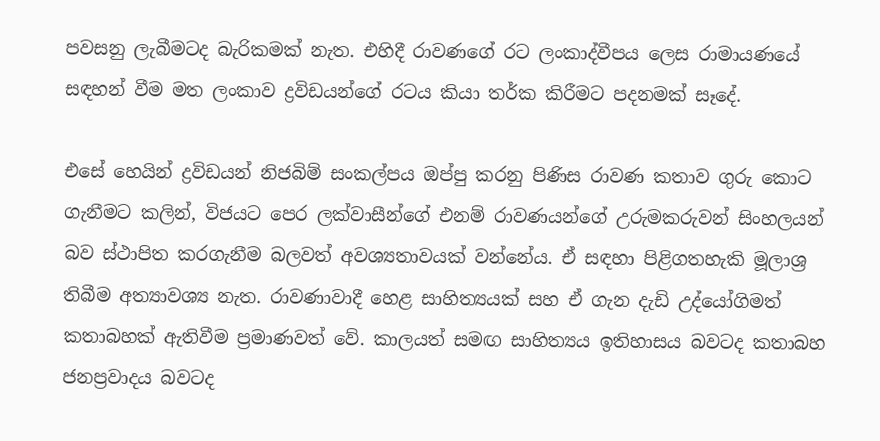පවසනු ලැබීමටද බැරිකමක් නැත. එහිදී රාවණගේ රට ලංකාද්වීපය ලෙස රාමායණයේ සඳහන් වීම මත ලංකාව ද්‍රවිඩයන්ගේ රටය කියා තර්ක කිරීමට පදනමක් සෑදේ.

එසේ හෙයින් ද්‍රවිඩයන් නිජබිම් සංකල්පය ඔප්පු කරනු පිණිස රාවණ කතාව ගුරු කොට ගැනීමට කලින්, විජයට පෙර ලක්වාසීන්ගේ එනම් රාවණයන්ගේ උරුමකරුවන් සිංහලයන් බව ස්ථාපිත කරගැනීම බලවත් අවශ්‍යතාවයක් වන්නේය. ඒ සඳහා පිළිගතහැකි මූලාශ්‍ර තිබීම අත්‍යාවශ්‍ය නැත. රාවණාවාදී හෙළ සාහිත්‍යයක් සහ ඒ ගැන දැඩි උද්යෝගිමත් කතාබහක් ඇතිවීම ප්‍රමාණවත් වේ. කාලයත් සමඟ සාහිත්‍යය ඉතිහාසය බවටද කතාබහ ජනප්‍රවාදය බවටද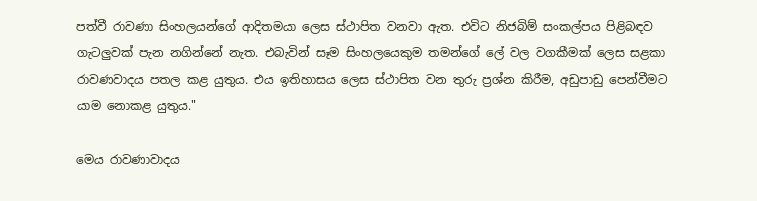පත්වී රාවණා සිංහලයන්ගේ ආදිතමයා ලෙස ස්ථාපිත වනවා ඇත. එවිට නිජබිම් සංකල්පය පිළිබඳව ගැටලුවක් පැන නගින්නේ නැත. එබැවින් සෑම සිංහලයෙකුම තමන්ගේ ලේ වල වගකීමක් ලෙස සළකා රාවණවාදය පතල කළ යුතුය. එය ඉතිහාසය ලෙස ස්ථාපිත වන තුරු ප්‍රශ්න කිරීම, අඩුපාඩු පෙන්වීමට යාම නොකළ යුතුය."

මෙය රාවණාවාදය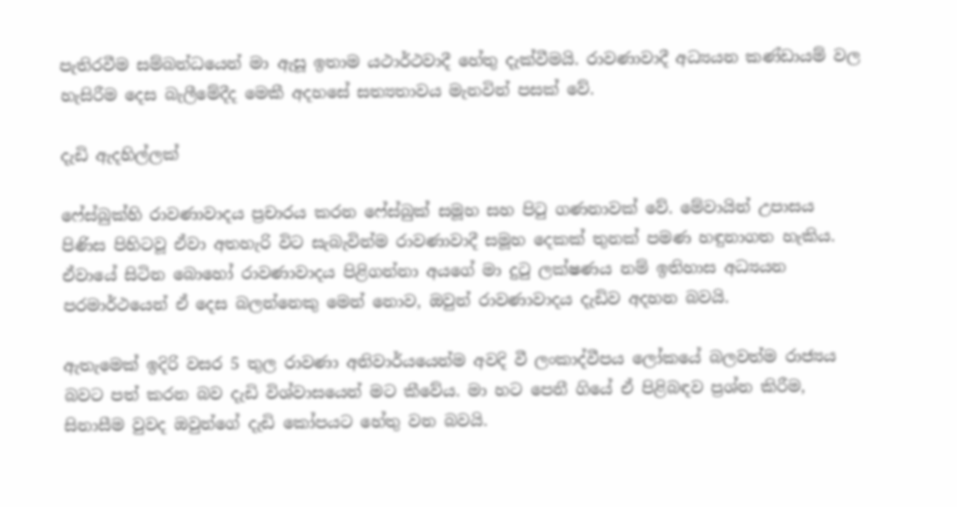පැතිරවීම සම්බන්ධයෙන් මා ඇසූ ඉතාම යථාර්ථවාදී හේතු දැක්වීමයි. රාවණාවාදී අධ්‍යයන කණ්ඩායම් වල හැසිරීම දෙස බැලීමේදීද මෙකී අදහසේ සත්‍යතාවය මැනවින් පසක් වේ.

දැඩි ඇදහිල්ලක්

ෆේස්බුක්හි රාවණාවාදය ප්‍රචාරය කරන ෆේස්බුක් සමූහ සහ පිටු ගණනාවක් වේ. මේවායින් උපාසය පිණිස පිහිටවූ ඒවා අතහැරි විට සැබැවින්ම රාවණාවාදී සමූහ දෙකක් තුනක් පමණ හඳුනාගත හැකිය. ඒවායේ සිටින බොහෝ රාවණාවාදය පිළිගන්නා අයගේ මා දුටු ලක්ෂණය නම් ඉතිහාස අධ්‍යයන පරමාර්ථයෙන් ඒ දෙස බලන්නෙකු මෙන් නොව, ඔවුන් රාවණාවාදය දැඩිව අදහන බවයි.

ඇතැමෙක් ඉදිරි වසර 5 තුල රාවණා අනිවාර්යයෙන්ම අවදි වී ලංකාද්වීපය ලෝකයේ බලවත්ම රාජ්‍යය බවට පත් කරන බව දැඩි විශ්වාසයෙන් මට කීවේය. මා හට පෙනී ගියේ ඒ පිළිබඳව ප්‍රශ්න කිරීම, සිනාසීම වුවද ඔවුන්ගේ දැඩි කෝපයට හේතු වන බවයි.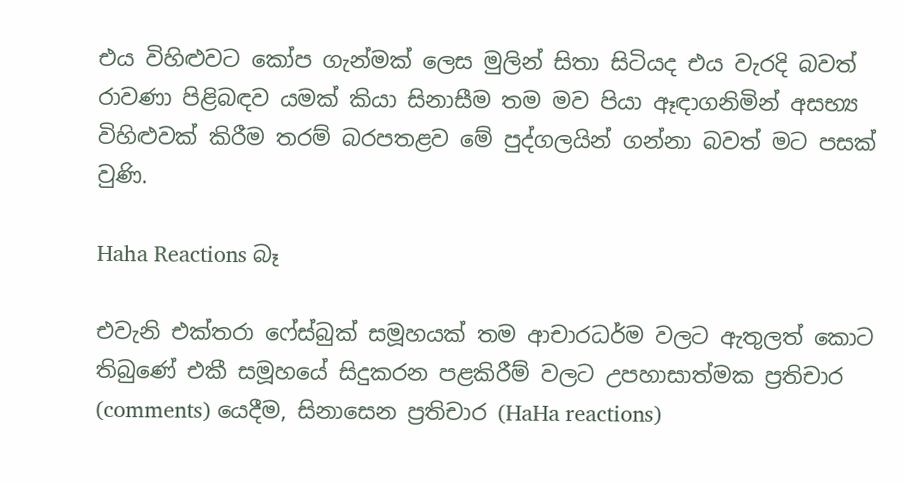එය විහිළුවට කෝප ගැන්මක් ලෙස මුලින් සිතා සිටියද එය වැරදි බවත් රාවණා පිළිබඳව යමක් කියා සිනාසීම තම මව පියා ඈඳාගනිමින් අසභ්‍ය විහිළුවක් කිරීම තරම් බරපතළව මේ පුද්ගලයින් ගන්නා බවත් මට පසක් වුණි.

Haha Reactions බෑ

එවැනි එක්තරා ෆේස්බුක් සමූහයක් තම ආචාරධර්ම වලට ඇතුලත් කොට තිබුණේ එකී සමූහයේ සිදුකරන පළකිරීම් වලට උපහාසාත්මක ප්‍රතිචාර (comments) යෙදීම, සිනාසෙන ප්‍රතිචාර (HaHa reactions)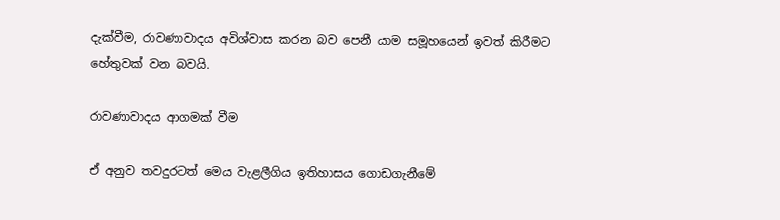දැක්වීම, රාවණාවාදය අවිශ්වාස කරන බව පෙනී යාම සමූහයෙන් ඉවත් කිරීමට හේතුවක් වන බවයි.

රාවණාවාදය ආගමක් වීම

ඒ අනුව තවදුරටත් මෙය වැළලීගිය ඉතිහාසය ගොඩගැනීමේ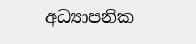අධ්‍යාපනික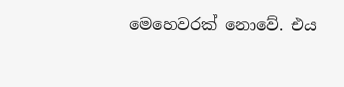මෙහෙවරක් නොවේ. එය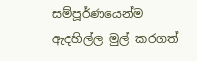සම්පූර්ණයෙන්ම ඇදහිල්ල මුල් කරගත්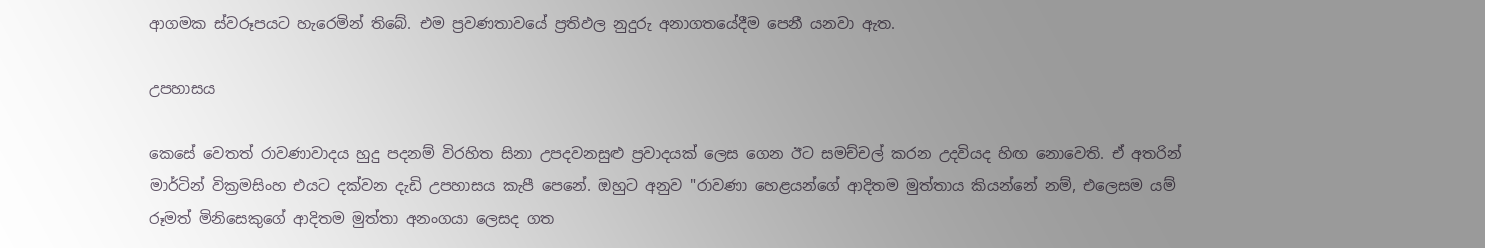ආගමක ස්වරූපයට හැරෙමින් තිබේ. එම ප්‍රවණතාවයේ ප්‍රතිඵල නුදුරු අනාගතයේදීම පෙනී යනවා ඇත.

උපහාසය

කෙසේ වෙතත් රාවණාවාදය හුදු පදනම් විරහිත සිනා උපදවනසුළු ප්‍රවාදයක් ලෙස ගෙන ඊට සමච්චල් කරන උදවියද හිඟ නොවෙති. ඒ අතරින් මාර්ටින් වික්‍රමසිංහ එයට දක්වන දැඩි උපහාසය කැපී පෙනේ. ඔහුට අනුව "රාවණා හෙළයන්ගේ ආදිතම මුත්තාය කියන්නේ නම්, එලෙසම යම් රූමත් මිනිසෙකුගේ ආදිතම මුත්තා අනංගයා ලෙසද ගත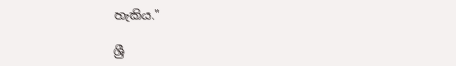හැකිය."

ශ්‍රී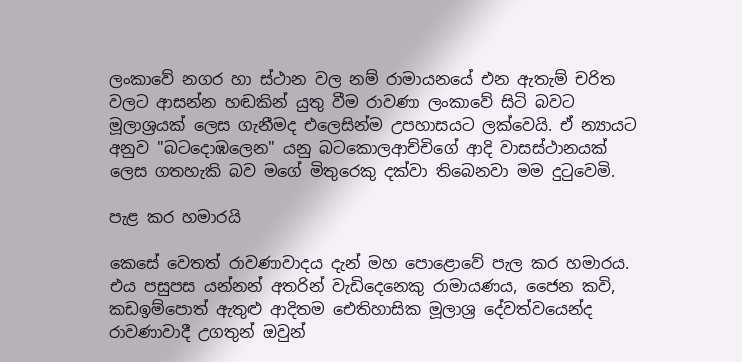ලංකාවේ නගර හා ස්ථාන වල නම් රාමායනයේ එන ඇතැම් චරිත වලට ආසන්න හඬකින් යුතු වීම රාවණා ලංකාවේ සිටි බවට මූලාශ්‍රයක් ලෙස ගැනීමද එලෙසින්ම උපහාසයට ලක්වෙයි. ඒ න්‍යායට අනුව "බටදොඹලෙන" යනු බටකොලආච්චිගේ ආදි වාසස්ථානයක් ලෙස ගතහැකි බව මගේ මිතුරෙකු දක්වා තිබෙනවා මම දුටුවෙමි.

පැළ කර හමාරයි

කෙසේ වෙතත් රාවණාවාදය දැන් මහ පොළොවේ පැල කර හමාරය. එය පසුපස යන්නන් අතරින් වැඩිදෙනෙකු රාමායණය, ජෛන කවි, කඩඉම්පොත් ඇතුළු ආදිතම ඓතිහාසික මූලාශ්‍ර දේවත්වයෙන්ද රාවණාවාදී උගතුන් ඔවුන්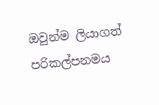ඔවුන්ම ලියාගත් පරිකල්පනමය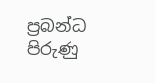ප්‍රබන්ධ පිරුණු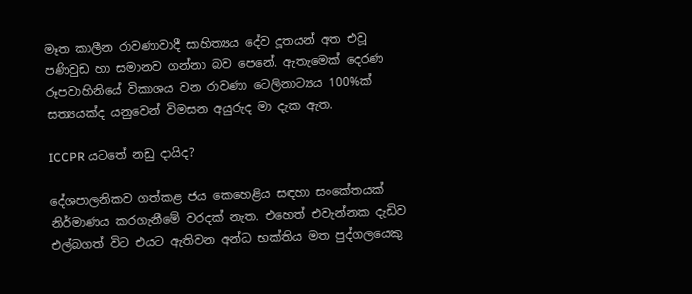මෑත කාලීන රාවණාවාදී සාහිත්‍යය දේව දූතයන් අත එවූ පණිවුඩ හා සමානව ගන්නා බව පෙනේ. ඇතැමෙක් දෙරණ රූපවාහිනියේ විකාශය වන රාවණා ටෙලිනාට්‍යය 100%ක් සත්‍යයක්ද යනුවෙන් විමසන අයුරුද මා දැක ඇත.

ICCPR යටතේ නඩු දායිද?

දේශපාලනිකව ගත්කළ ජය කෙහෙළිය සඳහා සංකේතයක් නිර්මාණය කරගැනීමේ වරදක් නැත. එහෙත් එවැන්නක දැඩිව එල්බගත් විට එයට ඇතිවන අන්ධ භක්තිය මත පුද්ගලයෙකු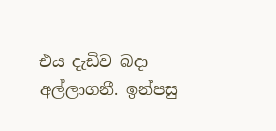එය දැඩිව බදා අල්ලාගනී. ඉන්පසු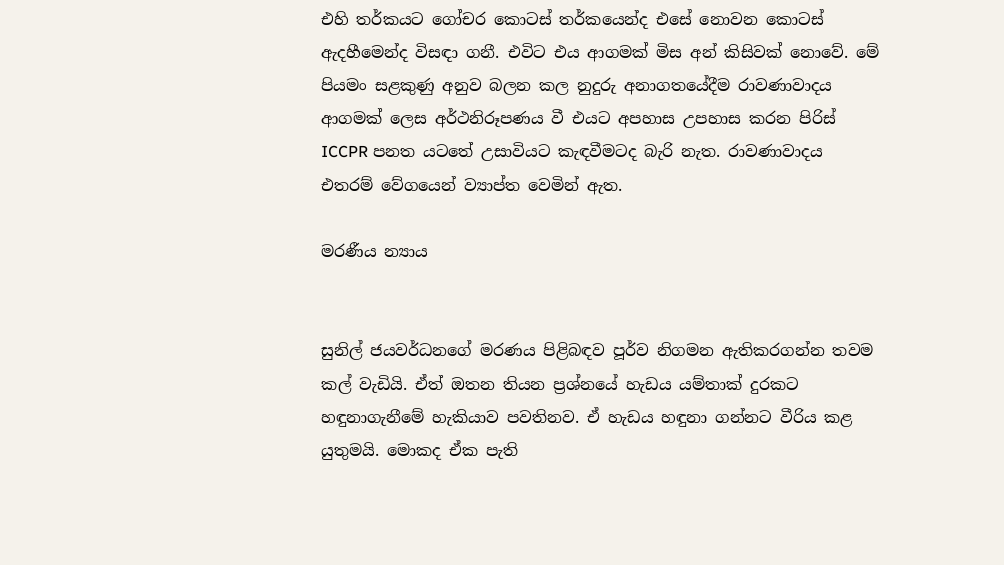එහි තර්කයට ගෝචර කොටස් තර්කයෙන්ද එසේ නොවන කොටස් ඇදහීමෙන්ද විසඳා ගනී. එවිට එය ආගමක් මිස අන් කිසිවක් නොවේ. මේ පියමං සළකුණු අනුව බලන කල නුදුරු අනාගතයේදීම රාවණාවාදය ආගමක් ලෙස අර්ථනිරූපණය වී එයට අපහාස උපහාස කරන පිරිස් ICCPR පනත යටතේ උසාවියට කැඳවීමටද බැරි නැත. රාවණාවාදය එතරම් වේගයෙන් ව්‍යාප්ත වෙමින් ඇත.

මරණීය න්‍යාය


සුනිල් ජයවර්ධනගේ මරණය පිළිබඳව පූර්ව නිගමන ඇතිකරගන්න තවම කල් වැඩියි. ඒත් ඔතන තියන ප්‍රශ්නයේ හැඩය යම්තාක් දුරකට හඳුනාගැනීමේ හැකියාව පවතිනව. ඒ හැඩය හඳුනා ගන්නට වීරිය කළ යුතුමයි. මොකද ඒක පැති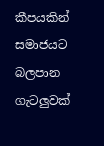කීපයකින් සමාජයට බලපාන ගැටලුවක්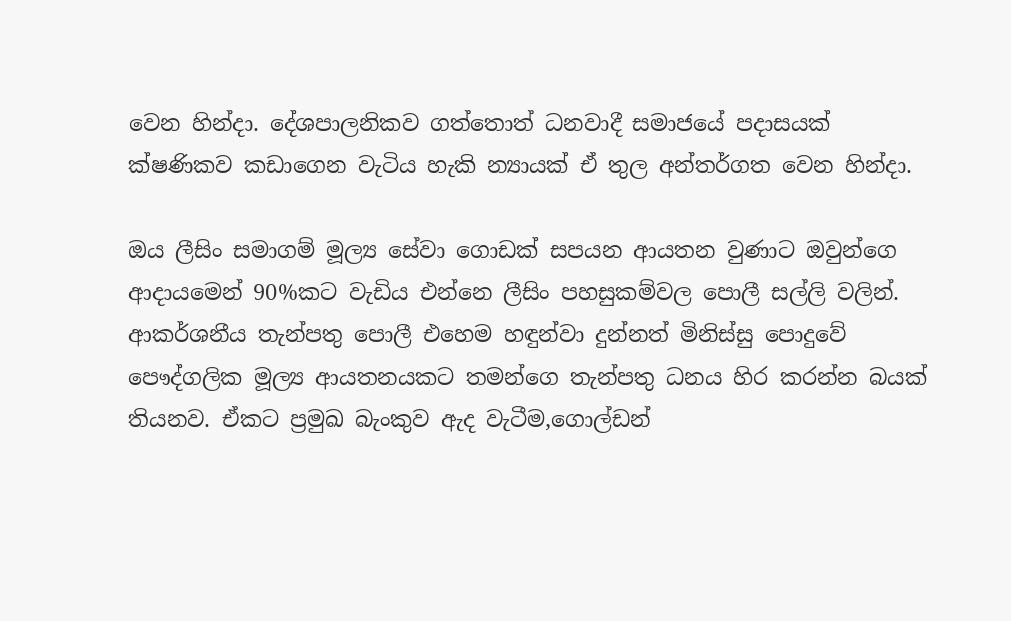වෙන හින්දා. දේශපාලනිකව ගත්තොත් ධනවාදී සමාජයේ පදාසයක් ක්ෂණිකව කඩාගෙන වැටිය හැකි න්‍යායක් ඒ තුල අන්තර්ගත වෙන හින්දා.

ඔය ලීසිං සමාගම් මූල්‍ය සේවා ගොඩක් සපයන ආයතන වුණාට ඔවුන්ගෙ ආදායමෙන් 90%කට වැඩිය එන්නෙ ලීසිං පහසුකම්වල පොලී සල්ලි වලින්. ආකර්ශනීය තැන්පතු පොලී එහෙම හඳුන්වා දුන්නත් මිනිස්සු පොදුවේ පෞද්ගලික මූල්‍ය ආයතනයකට තමන්ගෙ තැන්පතු ධනය හිර කරන්න බයක් තියනව. ඒකට ප්‍රමුඛ බැංකුව ඇද වැටීම,ගොල්ඩන්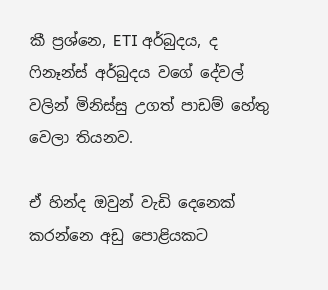කී ප්‍රශ්නෙ, ETI අර්බුදය, ද ෆිනෑන්ස් අර්බුදය වගේ දේවල් වලින් මිනිස්සු උගත් පාඩම් හේතු වෙලා තියනව.

ඒ හින්ද ඔවුන් වැඩි දෙනෙක් කරන්නෙ අඩු පොළියකට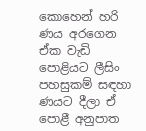කොහෙන් හරි ණය අරගෙන ඒක වැඩි පොළියට ලීසිං පහසුකම් සඳහා ණයට දීලා ඒ පොළී අනුපාත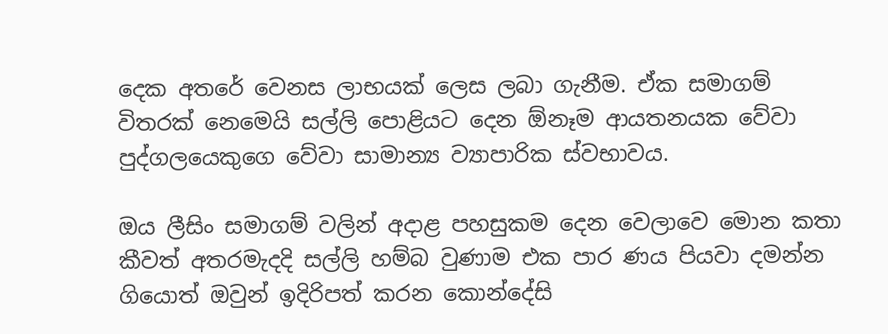දෙක අතරේ වෙනස ලාභයක් ලෙස ලබා ගැනීම. ඒක සමාගම් විතරක් නෙමෙයි සල්ලි පොළියට දෙන ඕනෑම ආයතනයක වේවා පුද්ගලයෙකුගෙ වේවා සාමාන්‍ය ව්‍යාපාරික ස්වභාවය.

ඔය ලීසිං සමාගම් වලින් අදාළ පහසුකම දෙන වෙලාවෙ මොන කතා කීවත් අතරමැදදි සල්ලි හම්බ වුණාම එක පාර ණය පියවා දමන්න ගියොත් ඔවුන් ඉදිරිපත් කරන කොන්දේසි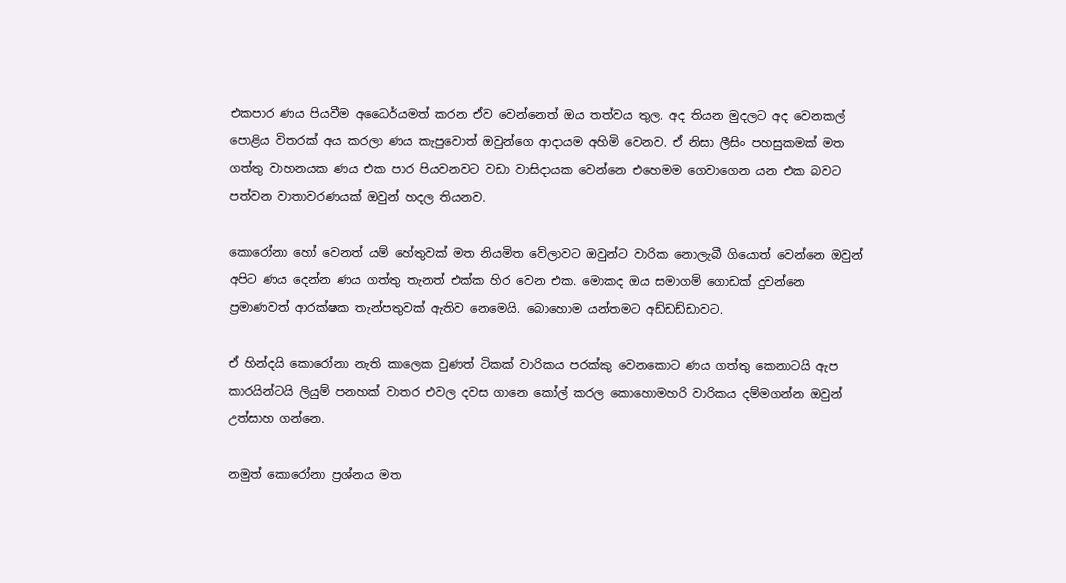එකපාර ණය පියවීම අධෛර්යමත් කරන ඒව වෙන්නෙත් ඔය තත්වය තුල. අද තියන මුදලට අද වෙනකල් පොළිය විතරක් අය කරලා ණය කැපුවොත් ඔවුන්ගෙ ආදායම අහිමි වෙනව. ඒ නිසා ලීසිං පහසුකමක් මත ගත්තු වාහනයක ණය එක පාර පියවනවට වඩා වාසිදායක වෙන්නෙ එහෙමම ගෙවාගෙන යන එක බවට පත්වන වාතාවරණයක් ඔවුන් හදල තියනව.

කොරෝනා හෝ වෙනත් යම් හේතුවක් මත නියමිත වේලාවට ඔවුන්ට වාරික නොලැබී ගියොත් වෙන්නෙ ඔවුන් අපිට ණය දෙන්න ණය ගත්තු තැනත් එක්ක හිර වෙන එක. මොකද ඔය සමාගම් ගොඩක් දුවන්නෙ ප්‍රමාණවත් ආරක්ෂක තැන්පතුවක් ඇතිව නෙමෙයි. බොහොම යන්තමට අඩ්ඩඩ්ඩාවට.

ඒ හින්දයි කොරෝනා නැති කාලෙක වුණත් ටිකක් වාරිකය පරක්කු වෙනකොට ණය ගත්තු කෙනාටයි ඇප කාරයින්ටයි ලියුම් පනහක් වාතර එවල දවස ගානෙ කෝල් කරල කොහොමහරි වාරිකය දම්මගන්න ඔවුන් උත්සාහ ගන්නෙ.

නමුත් කොරෝනා ප්‍රශ්නය මත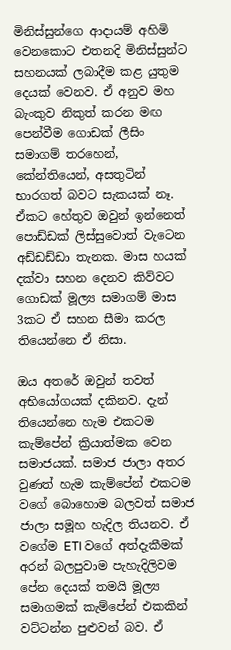මිනිස්සුන්ගෙ ආදායම් අහිමි වෙනකොට එතනදි මිනිස්සුන්ට සහනයක් ලබාදීම කළ යුතුම දෙයක් වෙනව. ඒ අනුව මහ බැංකුව නිකුත් කරන මඟ පෙන්වීම ගොඩක් ලීසිං සමාගම් තරහෙන්, කේන්තියෙන්, අසතුටින් භාරගත් බවට සැකයක් නෑ. ඒකට හේතුව ඔවුන් ඉන්නෙත් පොඩ්ඩක් ලිස්සුවොත් වැටෙන අඩ්ඩඩ්ඩා තැනක. මාස හයක් දක්වා සහන දෙනව කිව්වට ගොඩක් මූල්‍ය සමාගම් මාස 3කට ඒ සහන සීමා කරල තියෙන්නෙ ඒ නිසා.

ඔය අතරේ ඔවුන් තවත් අභියෝගයක් දකිනව. දැන් තියෙන්නෙ හැම එකටම කැම්පේන් ක්‍රියාත්මක වෙන සමාජයක්. සමාජ ජාලා අතර වුණත් හැම කැම්පේන් එකටම වගේ බොහොම බලවත් සමාජ ජාලා සමූහ හැදිල තියනව. ඒ වගේම ETI වගේ අත්දැකීමක් අරන් බලපුවාම පැහැදිලිවම පේන දෙයක් තමයි මූල්‍ය සමාගමක් කැම්පේන් එකකින් වට්ටන්න පුළුවන් බව. ඒ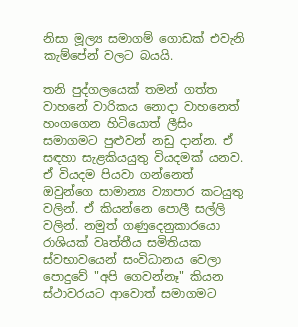නිසා මූල්‍ය සමාගම් ගොඩක් එවැනි කැම්පේන් වලට බයයි.

තනි පුද්ගලයෙක් තමන් ගත්ත වාහනේ වාරිකය නොදා වාහනෙත් හංගගෙන හිටියොත් ලීසිං සමාගමට පුළුවන් නඩු දාන්න. ඒ සඳහා සැළකියයුතු වියදමක් යනව. ඒ වියදම පියවා ගන්නෙත් ඔවුන්ගෙ සාමාන්‍ය ව්‍යාපාර කටයුතු වලින්. ඒ කියන්නෙ පොලී සල්ලි වලින්. නමුත් ගණුදෙනුකාරයො රාශියක් වෘත්තීය සමිතියක ස්වභාවයෙන් සංවිධානය වෙලා පොදුවේ "අපි ගෙවන්නෑ" කියන ස්ථාවරයට ආවොත් සමාගමට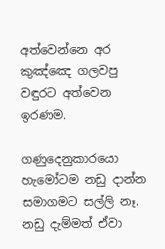අත්වෙන්නෙ අර කුඤ්ඤෙ ගලවපු වඳුරට අත්වෙන ඉරණම.

ගණුදෙනුකාරයො හැමෝටම නඩු දාන්න සමාගමට සල්ලි නෑ. නඩු දැම්මත් ඒවා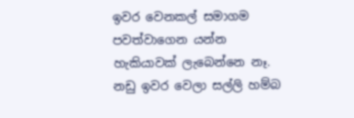ඉවර වෙනකල් සමාගම පවත්වාගෙන යන්න හැකියාවක් ලැබෙන්නෙ නෑ. නඩු ඉවර වෙලා සල්ලි හම්බ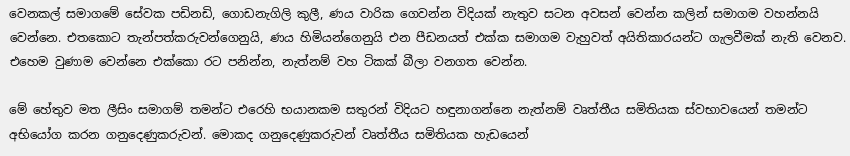වෙනකල් සමාගමේ සේවක පඩිනඩි, ගොඩනැගිලි කුලී, ණය වාරික ගෙවන්න විදියක් නැතුව සටන අවසන් වෙන්න කලින් සමාගම වහන්නයි වෙන්නෙ. එතකොට තැන්පත්කරුවන්ගෙනුයි, ණය හිමියන්ගෙනුයි එන පීඩනයත් එක්ක සමාගම වැහුවත් අයිතිකාරයන්ට ගැලවීමක් නැති වෙනව. එහෙම වුණාම වෙන්නෙ එක්කො රට පනින්න, නැත්නම් වහ ටිකක් බීලා වනගත වෙන්න.

මේ හේතුව මත ලීසිං සමාගම් තමන්ට එරෙහි භයානකම සතුරන් විදියට හඳුනාගන්නෙ නැත්නම් වෘත්තීය සමිතියක ස්වභාවයෙන් තමන්ට අභියෝග කරන ගනුදෙණුකරුවන්. මොකද ගනුදෙණුකරුවන් වෘත්තීය සමිතියක හැඩයෙන්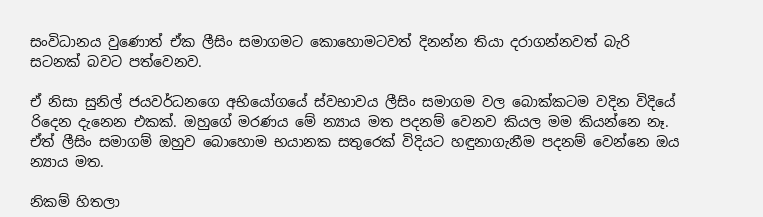සංවිධානය වුණොත් ඒක ලීසිං සමාගමට කොහොමටවත් දිනන්න තියා දරාගන්නවත් බැරි සටනක් බවට පත්වෙනව.

ඒ නිසා සුනිල් ජයවර්ධනගෙ අභියෝගයේ ස්වභාවය ලීසිං සමාගම වල බොක්කටම වදින විදියේ රිදෙන දැනෙන එකක්. ඔහුගේ මරණය මේ න්‍යාය මත පදනම් වෙනව කියල මම කියන්නෙ නෑ. ඒත් ලීසිං සමාගම් ඔහුව බොහොම භයානක සතුරෙක් විදියට හඳුනාගැනීම පදනම් වෙන්නෙ ඔය න්‍යාය මත.

නිකම් හිතලා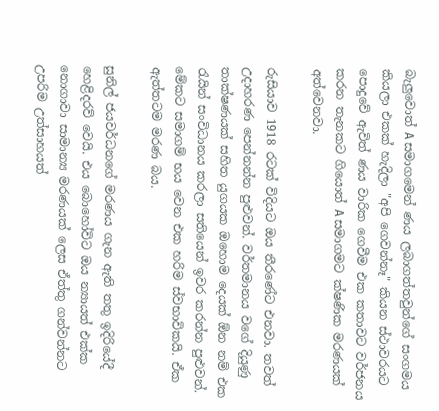බැලුවොත් A සමාගමෙන් ණය ලබාගත්තවුන්ගේ සංගමය කියලා එකක් හැදිලා "අපි ගෙවන්නෑ" කියන ස්ථාවරයට පොදුවේ ඇවිත් ණය වාරික ගෙවීම එක කතාවට වර්ජනය කරන තැනකට ගියොත් A සමාගමට ක්ෂණික මරණයක් අත්වෙනවා.

රුසියාව 1918 රටක් විදියට ඔය තීරණේට එනවා. තවත් උදාහරණ පෙන්නන්න පුළුවන්. වර්තමානය වගේ දියුණු තාක්ෂණයක් සහිත යුගයක ඔහොම දෙයක් ඕන නම් එක රැයින් සංවිධානය කරලා සතියෙන් ඉවර කරන්න පුළුවන්. මේකට සමාගම් භය වෙන එක හරිම ස්වභාවිකයි. ඒක ඇත්තටම මරණ බය.

සුනිල් ජයවර්ධනගේ මරණය ගැන ඇති තතු ඉදිරියේදී හෙළිදරව් වෙයි. එය බොහෝවිට ඔය න්‍යායත් එක්ක නොගාවා සාමාන්‍ය මරණයක් ලෙස ඒත්තු ගන්වන්නට උපරිම උත්සාහයත්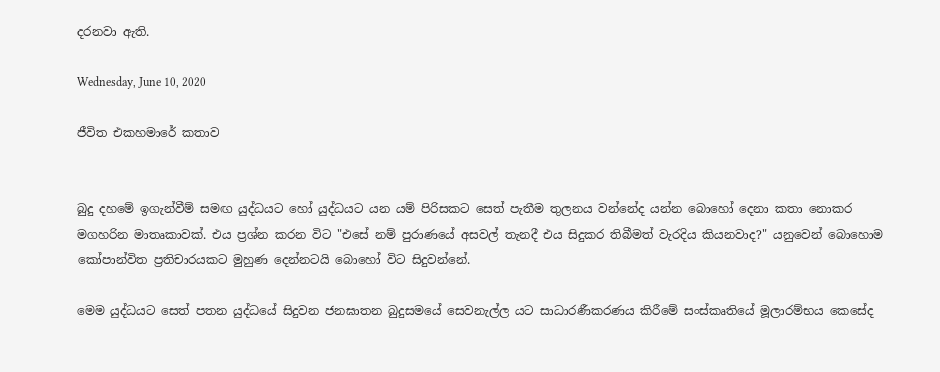දරනවා ඇති.

Wednesday, June 10, 2020

ජීවිත එකහමාරේ කතාව


බුදු දහමේ ඉගැන්වීම් සමඟ යුද්ධයට හෝ යුද්ධයට යන යම් පිරිසකට සෙත් පැතීම තුලනය වන්නේද යන්න බොහෝ දෙනා කතා නොකර මගහරින මාතෘකාවක්. එය ප්‍රශ්න කරන විට "එසේ නම් පුරාණයේ අසවල් තැනදී එය සිදුකර තිබීමත් වැරදිය කියනවාද?" යනුවෙන් බොහොම කෝපාන්විත ප්‍රතිචාරයකට මුහුණ දෙන්නටයි බොහෝ විට සිදුවන්නේ.

මෙම යුද්ධයට සෙත් පතන යුද්ධයේ සිදුවන ජනඝාතන බුදුසමයේ සෙවනැල්ල යට සාධාරණීකරණය කිරීමේ සංස්කෘතියේ මූලාරම්භය කෙසේද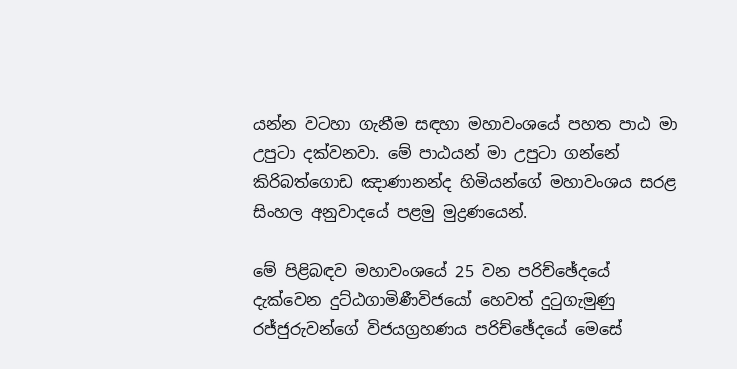යන්න වටහා ගැනීම සඳහා මහාවංශයේ පහත පාඨ මා උපුටා දක්වනවා. මේ පාඨයන් මා උපුටා ගන්නේ කිරිබත්ගොඩ ඤාණානන්ද හිමියන්ගේ මහාවංශය සරළ සිංහල අනුවාදයේ පළමු මුද්‍රණයෙන්.

මේ පිළිබඳව මහාවංශයේ 25 වන පරිච්ඡේදයේ දැක්වෙන දුට්ඨගාමිණීවිජයෝ හෙවත් දුටුගැමුණු රජ්ජුරුවන්ගේ විජයග්‍රහණය පරිච්ඡේදයේ මෙසේ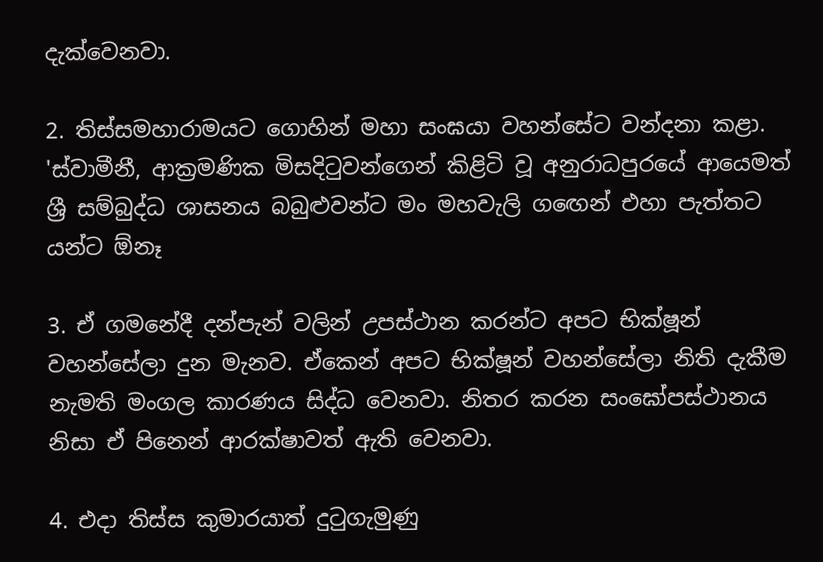දැක්වෙනවා.

2. තිස්සමහාරාමයට ගොහින් මහා සංඝයා වහන්සේට වන්දනා කළා. 'ස්වාමීනී, ආක්‍රමණික මිසදිටුවන්ගෙන් කිළිටි වූ අනුරාධපුරයේ ආයෙමත් ශ්‍රී සම්බුද්ධ ශාසනය බබුළුවන්ට මං මහවැලි ගඟෙන් එහා පැත්තට යන්ට ඕනෑ

3. ඒ ගමනේදී දන්පැන් වලින් උපස්ථාන කරන්ට අපට භික්ෂූන් වහන්සේලා දුන මැනව. ඒකෙන් අපට භික්ෂූන් වහන්සේලා නිති දැකීම නැමති මංගල කාරණය සිද්ධ වෙනවා. නිතර කරන සංඝෝපස්ථානය නිසා ඒ පිනෙන් ආරක්ෂාවත් ඇති වෙනවා.

4. එදා තිස්ස කුමාරයාත් දුටුගැමුණු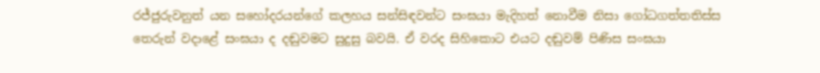රජ්ජුරුවනුත් යන සහෝදරයන්ගේ කලහය සන්සිඳවන්ට සංඝයා මැදිහත් නොවීම නිසා ගෝධගත්තතිස්ස තෙරුන් වදාළේ සංඝයා ද දඬුවමට සුදුසු බවයි. ඒ වරද සිහිකොට එයට දඬුවම් පිණිස සංඝයා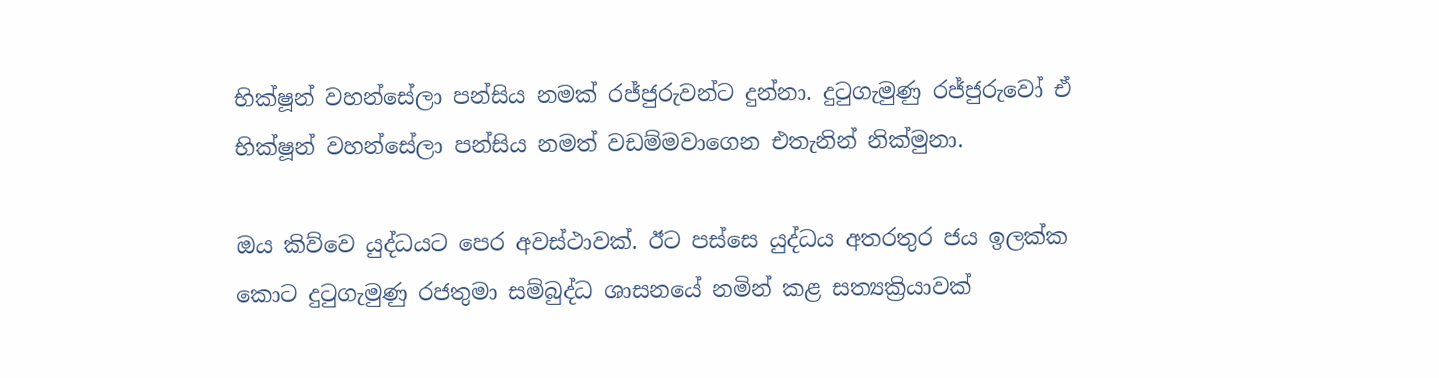භික්ෂූන් වහන්සේලා පන්සිය නමක් රජ්ජුරුවන්ට දුන්නා. දුටුගැමුණු රජ්ජුරුවෝ ඒ භික්ෂූන් වහන්සේලා පන්සිය නමත් වඩම්මවාගෙන එතැනින් නික්මුනා.

ඔය කිව්වෙ යුද්ධයට පෙර අවස්ථාවක්. ඊට පස්සෙ යුද්ධය අතරතුර ජය ඉලක්ක කොට දුටුගැමුණු රජතුමා සම්බුද්ධ ශාසනයේ නමින් කළ සත්‍යක්‍රියාවක්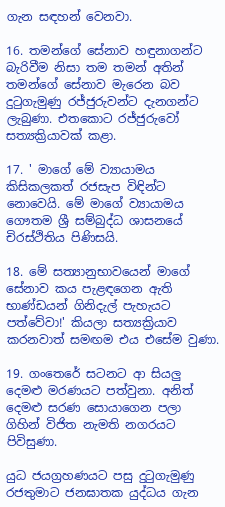ගැන සඳහන් වෙනවා.

16. තමන්ගේ සේනාව හඳුනාගන්ට බැරිවීම නිසා තම තමන් අතින් තමන්ගේ සේනාව මැරෙන බව දුටුගැමුණු රජ්ජුරුවන්ට දැනගන්ට ලැබුණා. එතකොට රජ්ජුරුවෝ සත්‍යක්‍රියාවක් කළා.

17. ' මාගේ මේ ව්‍යායාමය කිසිකලකත් රජසැප විඳින්ට නොවෙයි. මේ මාගේ ව්‍යායාමය ගෞතම ශ්‍රී සම්බුද්ධ ශාසනයේ චිරස්ථිතිය පිණිසයි.

18. මේ සත්‍යානුභාවයෙන් මාගේ සේනාව කය පැළඳගෙන ඇති භාණ්ඩයන් ගිනිදැල් පැහැයට පත්වේවා!' කියලා සත්‍යක්‍රියාව කරනවාත් සමඟම එය එසේම වුණා.

19. ගංතෙරේ සටනට ආ සියලු දෙමළු මරණයට පත්වුනා. අනිත් දෙමළු සරණ සොයාගෙන පලා ගිහින් විජිත නැමති නගරයට පිවිසුණා.

යුධ ජයග්‍රහණයට පසු දුටුගැමුණු රජතුමාට ජනඝාතක යුද්ධය ගැන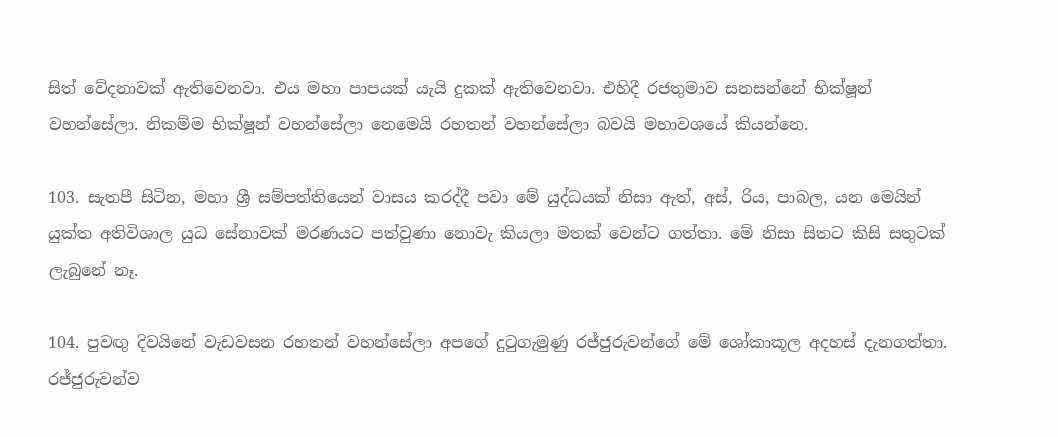සිත් වේදනාවක් ඇතිවෙනවා. එය මහා පාපයක් යැයි දුකක් ඇතිවෙනවා. එහිදී රජතුමාව සනසන්නේ භික්ෂූන් වහන්සේලා. නිකම්ම භික්ෂූන් වහන්සේලා නෙමෙයි රහතන් වහන්සේලා බවයි මහාවශයේ කියන්නෙ.

103. සැතපී සිටින, මහා ශ්‍රී සම්පත්තියෙන් වාසය කරද්දී පවා මේ යුද්ධයක් නිසා ඇත්, අස්, රිය, පාබල, යන මෙයින් යුක්ත අතිවිශාල යුධ සේනාවක් මරණයට පත්වුණා නොවැ කියලා මතක් වෙන්ට ගත්තා. මේ නිසා සිතට කිසි සතුටක් ලැබුනේ නෑ.

104. පුවඟු දිවයිනේ වැඩවසන රහතන් වහන්සේලා අපගේ දුටුගැමුණු රජ්ජුරුවන්ගේ මේ ශෝකාකූල අදහස් දැනගත්තා. රජ්ජුරුවන්ව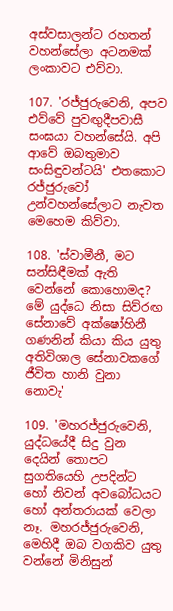අස්වසාලන්ට රහතන් වහන්සේලා අටනමක් ලංකාවට එව්වා.

107. 'රජ්ජුරුවෙනි, අපව එව්වේ පුවඟුදීපවාසී සංඝයා වහන්සේයි. අපි ආවේ ඔබතුමාව සංසිඳුවන්ටයි' එතකොට රජ්ජුරුවෝ උන්වහන්සේලාට නැවත මෙහෙම කිව්වා.

108. 'ස්වාමීනී, මට සන්සිඳීමක් ඇති වෙන්නේ කොහොමද? මේ යුද්ධෙ නිසා සිව්රඟ සේනාවේ අක්ෂෝහිනී ගණනින් කියා කිය යුතු අතිවිශාල සේනාවකගේ ජීවිත හානි වුනා නොවැ'

109. 'මහරජ්ජුරුවෙනි, යුද්ධයේදී සිදු වුන දෙයින් තොපට සුගතියෙහි උපදින්ට හෝ නිවන් අවබෝධයට හෝ අන්තරායක් වෙලා නෑ. මහරජ්ජුරුවෙනි, මෙහිදී ඔබ වගකිව යුතු වන්නේ මිනිසුන්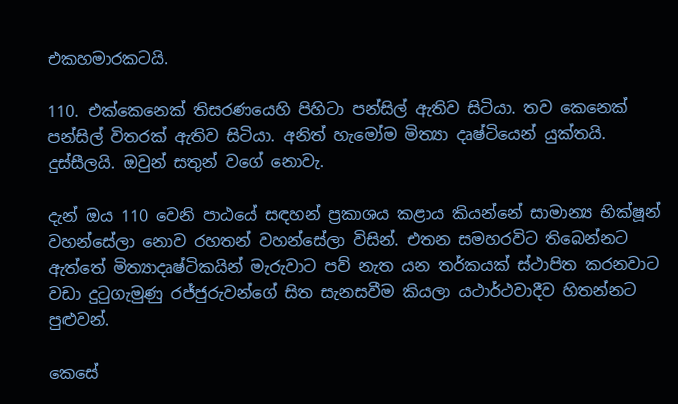එකහමාරකටයි.

110. එක්කෙනෙක් තිසරණයෙහි පිහිටා පන්සිල් ඇතිව සිටියා. තව කෙනෙක් පන්සිල් විතරක් ඇතිව සිටියා. අනිත් හැමෝම මිත්‍යා දෘෂ්ටියෙන් යුක්තයි. දුස්සීලයි. ඔවුන් සතුන් වගේ නොවැ.

දැන් ඔය 110 වෙනි පාඨයේ සඳහන් ප්‍රකාශය කළාය කියන්නේ සාමාන්‍ය භික්ෂූන් වහන්සේලා නොව රහතන් වහන්සේලා විසින්. එතන සමහරවිට තිබෙන්නට ඇත්තේ මිත්‍යාදෘෂ්ටිකයින් මැරුවාට පව් නැත යන තර්කයක් ස්ථාපිත කරනවාට වඩා දුටුගැමුණු රජ්ජුරුවන්ගේ සිත සැනසවීම කියලා යථාර්ථවාදීව හිතන්නට පුළුවන්.

කෙසේ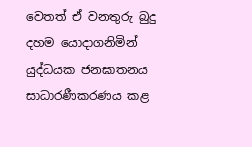වෙතත් ඒ වනතුරු බුදු දහම යොදාගනිමින් යුද්ධයක ජනඝාතනය සාධාරණීකරණය කළ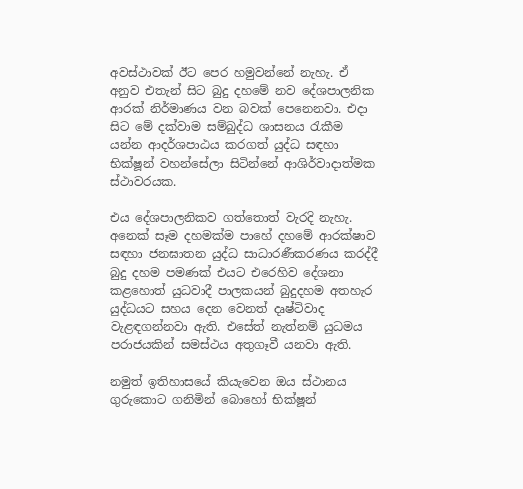අවස්ථාවක් ඊට පෙර හමුවන්නේ නැහැ. ඒ අනුව එතැන් සිට බුදු දහමේ නව දේශපාලනික ආරක් නිර්මාණය වන බවක් පෙනෙනවා. එදා සිට මේ දක්වාම සම්බුද්ධ ශාසනය රැකීම යන්න ආදර්ශපාඨය කරගත් යුද්ධ සඳහා භික්ෂූන් වහන්සේලා සිටින්නේ ආශිර්වාදාත්මක ස්ථාවරයක.

එය දේශපාලනිකව ගත්තොත් වැරදි නැහැ. අනෙක් සෑම දහමක්ම පාහේ දහමේ ආරක්ෂාව සඳහා ජනඝාතන යුද්ධ සාධාරණීකරණය කරද්දී බුදු දහම පමණක් එයට එරෙහිව දේශනා කළහොත් යුධවාදී පාලකයන් බුදුදහම අතහැර යුද්ධයට සහය දෙන වෙනත් දෘෂ්ටිවාද වැළඳගන්නවා ඇති. එසේත් නැත්නම් යුධමය පරාජයකින් සමස්ථය අතුගෑවී යනවා ඇති.

නමුත් ඉතිහාසයේ කියැවෙන ඔය ස්ථානය ගුරුකොට ගනිමින් බොහෝ භික්ෂූන්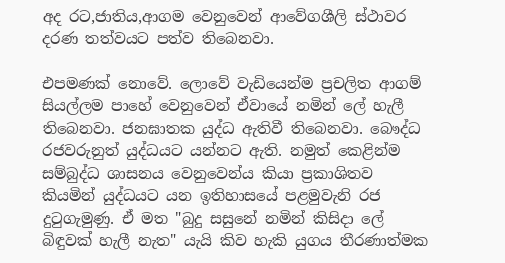අද රට,ජාතිය,ආගම වෙනුවෙන් ආවේගශීලි ස්ථාවර දරණ තත්වයට පත්ව තිබෙනවා.

එපමණක් නොවේ. ලොවේ වැඩියෙන්ම ප්‍රචලිත ආගම් සියල්ලම පාහේ වෙනුවෙන් ඒවායේ නමින් ලේ හැලී තිබෙනවා. ජනඝාතක යුද්ධ ඇතිවී තිබෙනවා. බෞද්ධ රජවරුනුත් යුද්ධයට යන්නට ඇති. නමුත් කෙළින්ම සම්බුද්ධ ශාසනය වෙනුවෙන්ය කියා ප්‍රකාශිතව කියමින් යුද්ධයට යන ඉතිහාසයේ පළමුවැනි රජ දුටුගැමුණු. ඒ මත "බුදු සසුනේ නමින් කිසිදා ලේ බිඳුවක් හැලී නැත" යැයි කිව හැකි යුගය තීරණාත්මක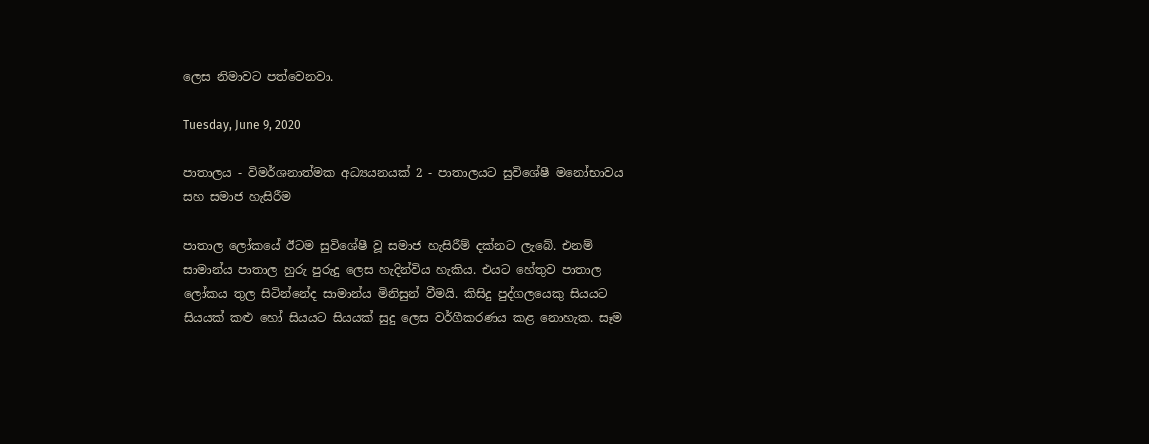ලෙස නිමාවට පත්වෙනවා.

Tuesday, June 9, 2020

පාතාලය - විමර්ශනාත්මක අධ්‍යයනයක් 2 - පාතාලයට සුවිශේෂී මනෝභාවය සහ සමාජ හැසිරීම

පාතාල ලෝකයේ ඊටම සුවිශේෂී වූ සමාජ හැසිරීම් දක්නට ලැබේ. එනම් සාමාන්ය පාතාල හුරු පුරුදු ලෙස හැදින්විය හැකිය. එයට හේතුව පාතාල ලෝකය තුල සිටින්නේද සාමාන්ය මිනිසුන් වීමයි. කිසිදු පුද්ගලයෙකු සියයට සියයක් කළු හෝ සියයට සියයක් සුදු ලෙස වර්ගීකරණය කළ නොහැක. සෑම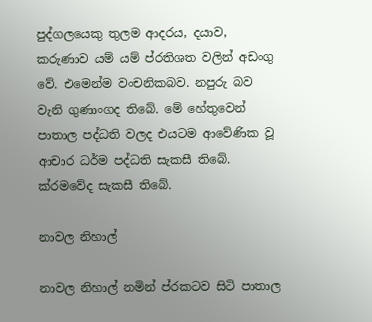පුද්ගලයෙකු තුලම ආදරය, දයාව, කරුණාව යම් යම් ප්රතිශත වලින් අඩංගු වේ. එමෙන්ම වංචනිකබව. නපුරු බව වැනි ගුණාංගද තිබේ. මේ හේතුවෙන් පාතාල පද්ධති වලද එයටම ආවේණික වූ ආචාර ධර්ම පද්ධති සැකසී තිබේ. ක්රමවේද සැකසී තිබේ.

නාවල නිහාල්

නාවල නිහාල් නමින් ප්රකටව සිටි පාතාල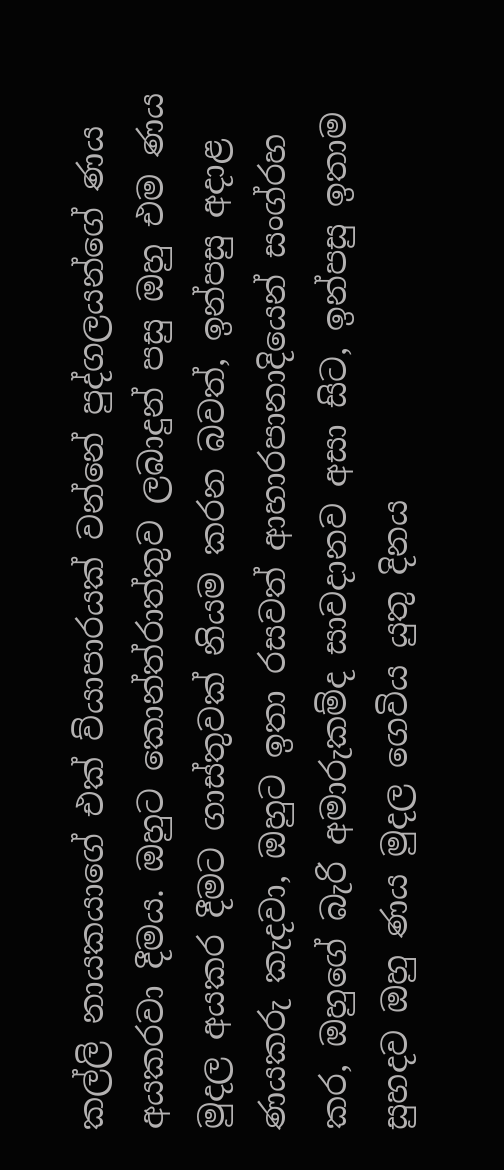කල්ලි නායකයාගේ එක් ව්යාපාරයක් වන්නේ පුද්ගලයන්ගේ ණය අයකරවා දීමය. ඔහුට කොන්ත්රාත්තුව ලබාදුන් පසු ඔහු එම ණය මුදල අයකර දීමට ගාස්තුවක් නියම කරන බවත්, ඉන්පසු අදාළ ණයකරු කැදවා, ඔහුට ඉතා රසවත් ආහාරපානාදියෙන් සංග්රහ කර, ඔහුගේ බැරි අමාරුකම්ද සාවදානව අසා සිට, ඉන්පසු ඉතාම සුහදව ඔහු ණය මුදල ගෙවිය යුතු දිනය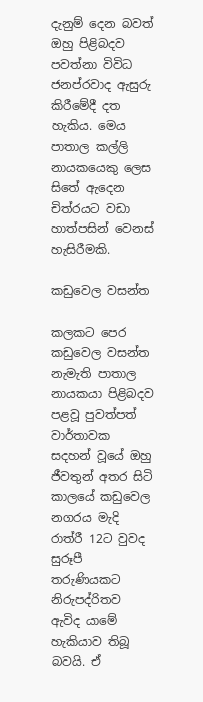දැනුම් දෙන බවත් ඔහු පිළිබදව පවත්නා විවිධ ජනප්රවාද ඇසුරු කිරීමේදී දත හැකිය. මෙය පාතාල කල්ලි නායකයෙකු ලෙස සිතේ ඇදෙන චිත්රයට වඩා හාත්පසින් වෙනස් හැසිරීමකි.

කඩුවෙල වසන්ත

කලකට පෙර කඩුවෙල වසන්ත නැමැති පාතාල නායකයා පිළිබදව පළවූ පුවත්පත් වාර්තාවක සදහන් වූයේ ඔහු ජීවතුන් අතර සිටි කාලයේ කඩුවෙල නගරය මැදි රාත්රී 12ට වුවද සුරූපී තරුණියකට නිරුපද්රිතව ඇවිද යාමේ හැකියාව තිබූ බවයි. ඒ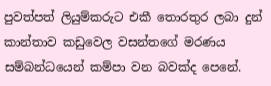පුවත්පත් ලියුම්කරුට එකී තොරතුර ලබා දුන් කාන්තාව කඩුවෙල වසන්තගේ මරණය සම්බන්ධයෙන් කම්පා වන බවක්ද පෙනේ.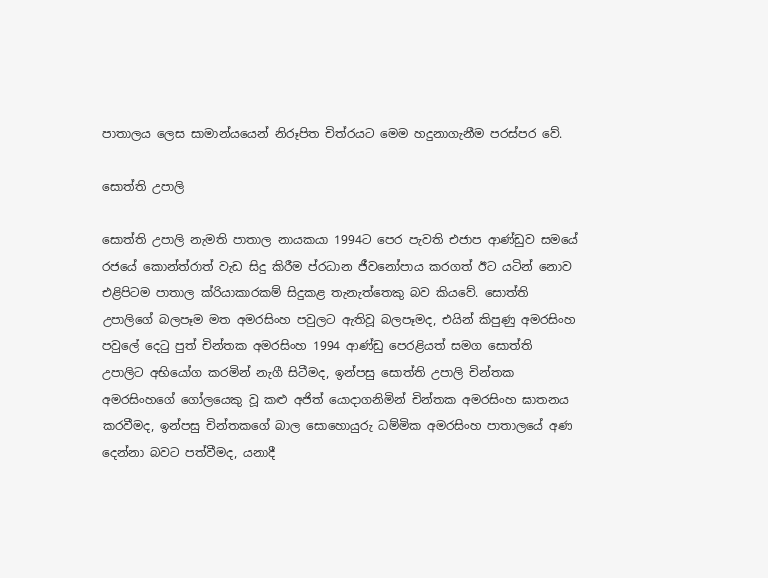පාතාලය ලෙස සාමාන්යයෙන් නිරූපිත චිත්රයට මෙම හදුනාගැනීම පරස්පර වේ.

සොත්ති උපාලි

සොත්ති උපාලි නැමති පාතාල නායකයා 1994ට පෙර පැවති එජාප ආණ්ඩුව සමයේ රජයේ කොන්ත්රාත් වැඩ සිදු කිරීම ප්රධාන ජීවනෝපාය කරගත් ඊට යටින් නොව එළිපිටම පාතාල ක්රියාකාරකම් සිදුකළ තැනැත්තෙකු බව කියවේ. සොත්ති උපාලිගේ බලපෑම මත අමරසිංහ පවුලට ඇතිවූ බලපෑමද, එයින් කිපුණු අමරසිංහ පවුලේ දෙටු පුත් චින්තක අමරසිංහ 1994 ආණ්ඩු පෙරළියත් සමග සොත්ති උපාලිට අභියෝග කරමින් නැගී සිටීමද, ඉන්පසු සොත්ති උපාලි චින්තක අමරසිංහගේ ගෝලයෙකු වූ කළු අජිත් යොදාගනිමින් චින්තක අමරසිංහ ඝාතනය කරවීමද, ඉන්පසු චින්තකගේ බාල සොහොයුරු ධම්මික අමරසිංහ පාතාලයේ අණ දෙන්නා බවට පත්වීමද, යනාදී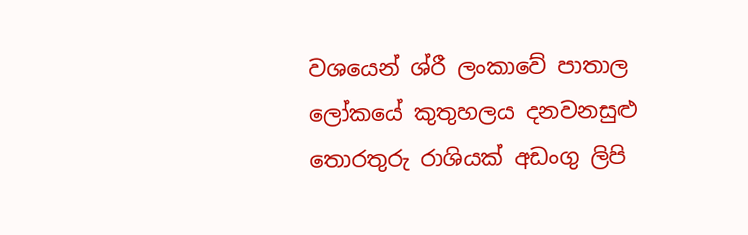වශයෙන් ශ්රී ලංකාවේ පාතාල ලෝකයේ කුතුහලය දනවනසුළු තොරතුරු රාශියක් අඩංගු ලිපි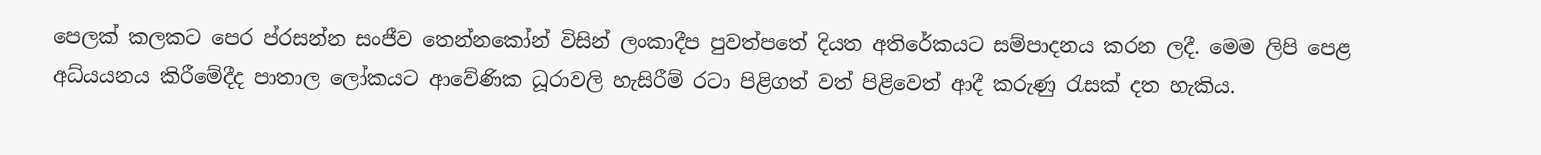පෙලක් කලකට පෙර ප්රසන්න සංජීව තෙන්නකෝන් විසින් ලංකාදීප පුවත්පතේ දියත අතිරේකයට සම්පාදනය කරන ලදී. මෙම ලිපි පෙළ අධ්යයනය කිරීමේදීද පාතාල ලෝකයට ආවේණික ධූරාවලි හැසිරීම් රටා පිළිගත් වත් පිළිවෙත් ආදී කරුණු රැසක් දත හැකිය.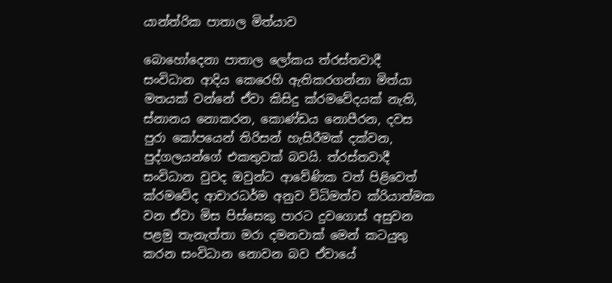යාන්ත්රික පාතාල මිත්යාව

බොහෝදෙනා පාතාල ලෝකය ත්රස්තවාදී සංවිධාන ආදිය කෙරෙහි ඇතිකරගන්නා මිත්යා මතයක් වන්නේ ඒවා කිසිදු ක්රමවේදයක් නැති, ස්නානය නොකරන, කොණ්ඩය නොපීරන, දවස පුරා කෝපයෙන් තිරිසන් හැසිරීමක් දක්වන, පුද්ගලයන්ගේ එකතුවක් බවයි. ත්රස්තවාදී සංවිධාන වුවද ඔවුන්ට ආවේණික වත් පිළිවෙත් ක්රමවේද ආචාරධර්ම අනුව විධිමත්ව ක්රියාත්මක වන ඒවා මිස පිස්සෙකු පාරට දුවගොස් අසුවන පළමු තැනැත්තා මරා දමනවාක් මෙන් කටයුතු කරන සංවිධාන නොවන බව ඒවායේ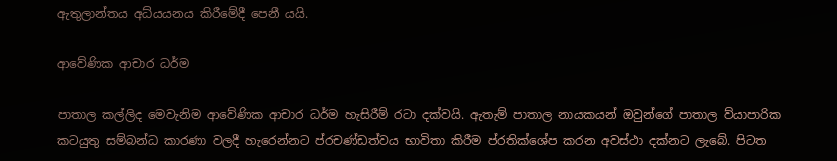ඇතුලාන්තය අධ්යයනය කිරීමේදී පෙනී යයි.

ආවේණික ආචාර ධර්ම

පාතාල කල්ලිද මෙවැනිම ආවේණික ආචාර ධර්ම හැසිරීම් රටා දක්වයි. ඇතැම් පාතාල නායකයන් ඔවුන්ගේ පාතාල ව්යාපාරික කටයුතු සම්බන්ධ කාරණා වලදී හැරෙන්නට ප්රචණ්ඩත්වය භාවිතා කිරීම ප්රතික්ශේප කරන අවස්ථා දක්නට ලැබේ. පිටත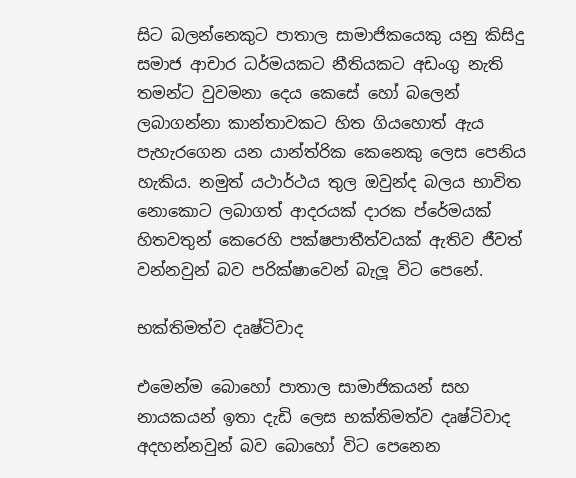සිට බලන්නෙකුට පාතාල සාමාජිකයෙකු යනු කිසිදු සමාජ ආචාර ධර්මයකට නීතියකට අඩංගු නැති තමන්ට වුවමනා දෙය කෙසේ හෝ බලෙන් ලබාගන්නා කාන්තාවකට හිත ගියහොත් ඇය පැහැරගෙන යන යාන්ත්රික කෙනෙකු ලෙස පෙනිය හැකිය. නමුත් යථාර්ථය තුල ඔවුන්ද බලය භාවිත නොකොට ලබාගත් ආදරයක් දාරක ප්රේමයක් හිතවතුන් කෙරෙහි පක්ෂපාතීත්වයක් ඇතිව ජීවත් වන්නවුන් බව පරික්ෂාවෙන් බැලූ විට පෙනේ.

භක්තිමත්ව දෘෂ්ටිවාද

එමෙන්ම බොහෝ පාතාල සාමාජිකයන් සහ නායකයන් ඉතා දැඩි ලෙස භක්තිමත්ව දෘෂ්ටිවාද අදහන්නවුන් බව බොහෝ විට පෙනෙන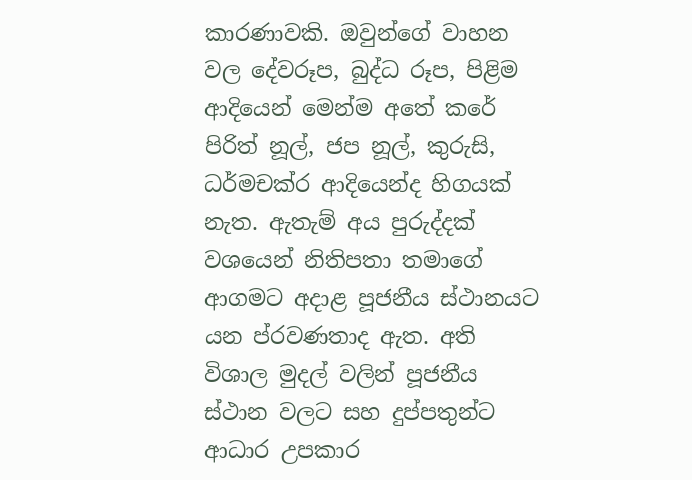කාරණාවකි. ඔවුන්ගේ වාහන වල දේවරූප, බුද්ධ රූප, පිළිම ආදියෙන් මෙන්ම අතේ කරේ පිරිත් නූල්, ජප නූල්, කුරුසි, ධර්මචක්ර ආදියෙන්ද හිගයක් නැත. ඇතැම් අය පුරුද්දක් වශයෙන් නිතිපතා තමාගේ ආගමට අදාළ පූජනීය ස්ථානයට යන ප්රවණතාද ඇත. අති විශාල මුදල් වලින් පූජනීය ස්ථාන වලට සහ දුප්පතුන්ට ආධාර උපකාර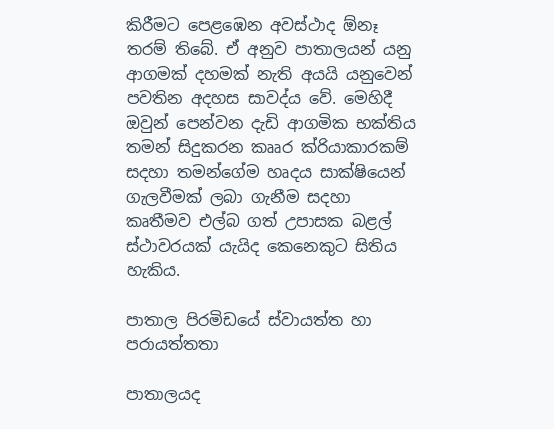කිරීමට පෙළඹෙන අවස්ථාද ඕනෑ තරම් තිබේ. ඒ අනුව පාතාලයන් යනු ආගමක් දහමක් නැති අයයි යනුවෙන් පවතින අදහස සාවද්ය වේ. මෙහිදී ඔවුන් පෙන්වන දැඩි ආගමික භක්තිය තමන් සිදුකරන කෲර ක්රියාකාරකම් සදහා තමන්ගේම හෘදය සාක්ෂියෙන් ගැලවීමක් ලබා ගැනීම සදහා කෘතීමව එල්බ ගත් උපාසක බළල් ස්ථාවරයක් යැයිද කෙනෙකුට සිතිය හැකිය.

පාතාල පිරමිඩයේ ස්වායත්ත හා පරායත්තතා

පාතාලයද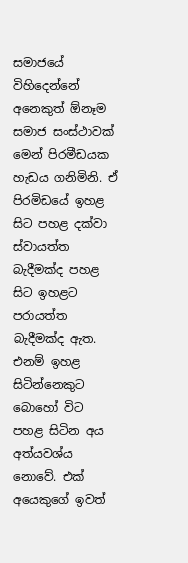සමාජයේ විහිදෙන්නේ අනෙකුත් ඕනෑම සමාජ සංස්ථාවක් මෙන් පිරමීඩයක හැඩය ගනිමිනි. ඒ පිරමිඩයේ ඉහළ සිට පහළ දක්වා ස්වායත්ත බැදීමක්ද පහළ සිට ඉහළට පරායත්ත බැදීමක්ද ඇත. එනම් ඉහළ සිටින්නෙකුට බොහෝ විට පහළ සිටින අය අත්යවශ්ය නොවේ. එක් අයෙකුගේ ඉවත්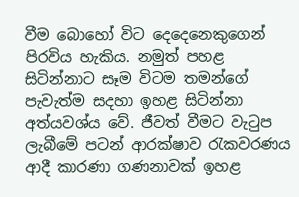වීම බොහෝ විට දෙදෙනෙකුගෙන් පිරවිය හැකිය. නමුත් පහළ සිටින්නාට සෑම විටම තමන්ගේ පැවැත්ම සදහා ඉහළ සිටින්නා අත්යවශ්ය වේ. ජීවත් වීමට වැටුප ලැබීමේ පටන් ආරක්ෂාව රැකවරණය ආදී කාරණා ගණනාවක් ඉහළ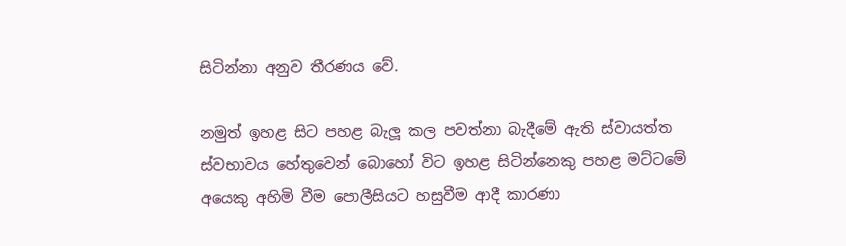සිටින්නා අනුව තීරණය වේ.

නමුත් ඉහළ සිට පහළ බැලූ කල පවත්නා බැදීමේ ඇති ස්වායත්ත ස්වභාවය හේතුවෙන් බොහෝ විට ඉහළ සිටින්නෙකු පහළ මට්ටමේ අයෙකු අහිමි වීම පොලීසියට හසුවීම ආදී කාරණා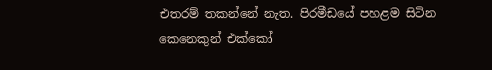එතරම් තකන්නේ නැත. පිරමීඩයේ පහළම සිටින කෙනෙකුන් එක්කෝ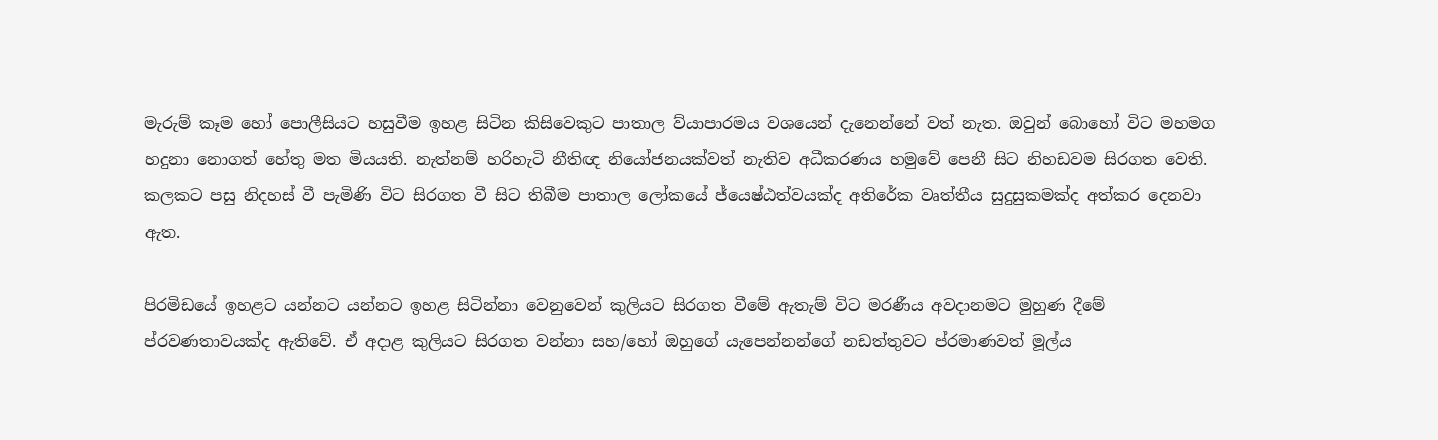මැරුම් කෑම හෝ පොලීසියට හසුවීම ඉහළ සිටින කිසිවෙකුට පාතාල ව්යාපාරමය වශයෙන් දැනෙන්නේ වත් නැත. ඔවුන් බොහෝ විට මහමග හදුනා නොගත් හේතු මත මියයති. නැත්නම් හරිහැටි නීතිඥ නියෝජනයක්වත් නැතිව අධීකරණය හමුවේ පෙනී සිට නිහඩවම සිරගත වෙති. කලකට පසු නිදහස් වී පැමිණි විට සිරගත වී සිට තිබීම පාතාල ලෝකයේ ජ්යෙෂ්ඨත්වයක්ද අතිරේක වෘත්තීය සුදුසුකමක්ද අත්කර දෙනවා ඇත.

පිරමිඩයේ ඉහළට යන්නට යන්නට ඉහළ සිටින්නා වෙනුවෙන් කුලියට සිරගත වීමේ ඇතැම් විට මරණීය අවදානමට මුහුණ දීමේ ප්රවණතාවයක්ද ඇතිවේ. ඒ අදාළ කුලියට සිරගත වන්නා සහ/හෝ ඔහුගේ යැපෙන්නන්ගේ නඩත්තුවට ප්රමාණවත් මූල්ය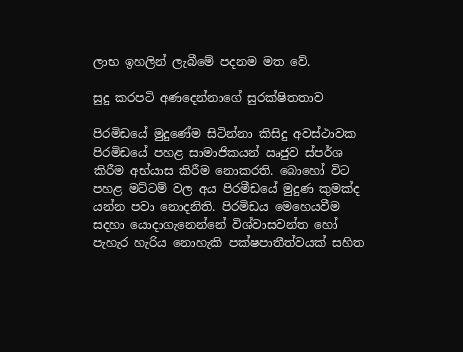ලාභ ඉහලින් ලැබීමේ පදනම මත වේ.

සුදු කරපටි අණදෙන්නාගේ සුරක්ෂිතතාව

පිරමිඩයේ මුදුණේම සිටින්නා කිසිදු අවස්ථාවක පිරමිඩයේ පහළ සාමාජිකයන් ඍජුව ස්පර්ශ කිරීම අභ්යාස කිරීම නොකරති. බොහෝ විට පහළ මට්ටම් වල අය පිරමීඩයේ මුදුණ කුමක්ද යන්න පවා නොදනිති. පිරමිඩය මෙහෙයවීම සදහා යොදාගැනෙන්නේ විශ්වාසවන්ත හෝ පැහැර හැරිය නොහැකි පක්ෂපාතීත්වයක් සහිත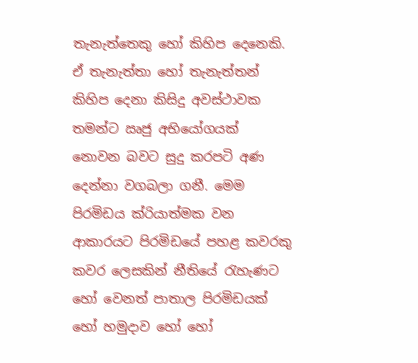තැනැත්තෙකු හෝ කිහිප දෙනෙකි. ඒ තැනැත්තා හෝ තැනැත්තන් කිහිප දෙනා කිසිදු අවස්ථාවක තමන්ට ඍජු අභියෝගයක් නොවන බවට සුදු කරපටි අණ දෙන්නා වගබලා ගනී. මෙම පිරමිඩය ක්රියාත්මක වන ආකාරයට පිරමිඩයේ පහළ කවරකු කවර ලෙසකින් නීතියේ රැහැණට හෝ වෙනත් පාතාල පිරමිඩයක් හෝ හමුදාව හෝ හෝ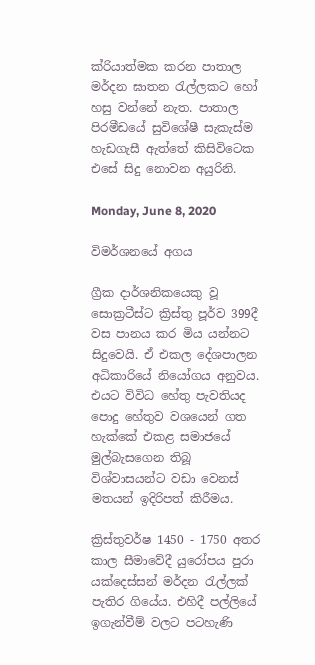ක්රියාත්මක කරන පාතාල මර්දන ඝාතන රැල්ලකට හෝ හසු වන්නේ නැත. පාතාල පිරමීඩයේ සුවිශේෂී සැකැස්ම හැඩගැසී ඇත්තේ කිසිවිටෙක එසේ සිදු නොවන අයුරිනි.

Monday, June 8, 2020

විමර්ශනයේ අගය

ග්‍රීක දාර්ශනිකයෙකු වූ සොක්‍රටීස්ට ක්‍රිස්තු පූර්ව 399දී වස පානය කර මිය යන්නට සිදුවෙයි. ඒ එකල දේශපාලන අධිකාරියේ නියෝගය අනුවය. එයට විවිධ හේතු පැවතියද පොදු හේතුව වශයෙන් ගත හැක්කේ එකළ සමාජයේ මුල්බැසගෙන තිබූ විශ්වාසයන්ට වඩා වෙනස් මතයන් ඉදිරිපත් කිරීමය.

ක්‍රිස්තුවර්ෂ 1450 - 1750 අතර කාල සීමාවේදී යුරෝපය පුරා යක්දෙස්සන් මර්දන රැල්ලක් පැතිර ගියේය. එහිදී පල්ලියේ ඉගැන්වීම් වලට පටහැණි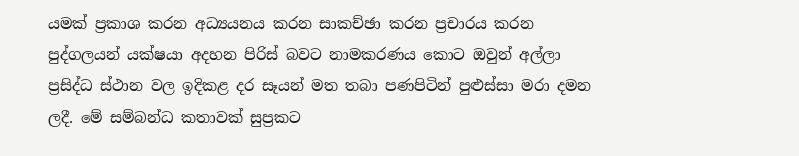යමක් ප්‍රකාශ කරන අධ්‍යයනය කරන සාකච්ඡා කරන ප්‍රචාරය කරන පුද්ගලයන් යක්ෂයා අදහන පිරිස් බවට නාමකරණය කොට ඔවුන් අල්ලා ප්‍රසිද්ධ ස්ථාන වල ඉදිකළ දර සෑයන් මත තබා පණපිටින් පුළුස්සා මරා දමන ලදී. මේ සම්බන්ධ කතාවක් සුප්‍රකට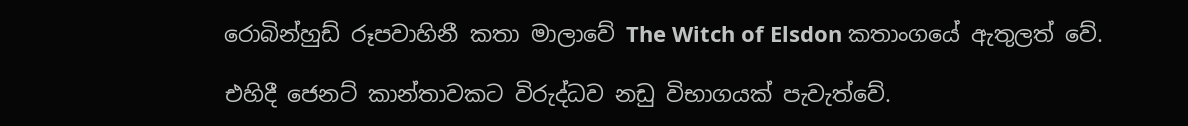රොබින්හුඩ් රූපවාහිනී කතා මාලාවේ The Witch of Elsdon කතාංගයේ ඇතුලත් වේ.

එහිදී ජෙනට් කාන්තාවකට විරුද්ධව නඩු විභාගයක් පැවැත්වේ.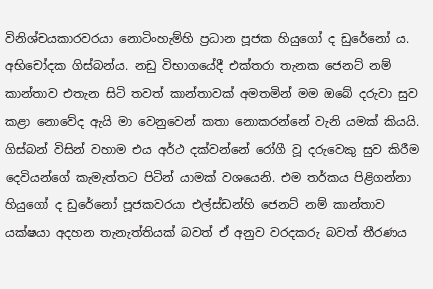විනිශ්චයකාරවරයා නොටිංහැම්හි ප්‍රධාන පූජක හියුගෝ ද ඩුරේනෝ ය. අභිචෝදක ගිස්බන්ය. නඩු විභාගයේදී එක්තරා තැනක ජෙනට් නම් කාන්තාව එතැන සිටි තවත් කාන්තාවක් අමතමින් මම ඔබේ දරුවා සුව කළා නොවේද ඇයි මා වෙනුවෙන් කතා නොකරන්නේ වැනි යමක් කියයි. ගිස්බන් විසින් වහාම එය අර්ථ දක්වන්නේ රෝගී වූ දරුවෙකු සුව කිරීම දෙවියන්ගේ කැමැත්තට පිටින් යාමක් වශයෙනි. එම තර්කය පිළිගන්නා හියුගෝ ද ඩුරේනෝ පූජකවරයා එල්ස්ඩන්හි ජෙනට් නම් කාන්තාව යක්ෂයා අදහන තැනැත්තියක් බවත් ඒ අනුව වරදකරු බවත් තීරණය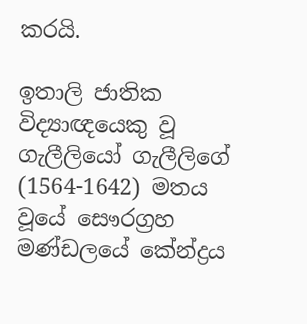කරයි.

ඉතාලි ජාතික විද්‍යාඥයෙකු වූ ගැලීලියෝ ගැලීලිගේ (1564-1642) මතය වූයේ සෞරග්‍රහ මණ්ඩලයේ කේන්ද්‍රය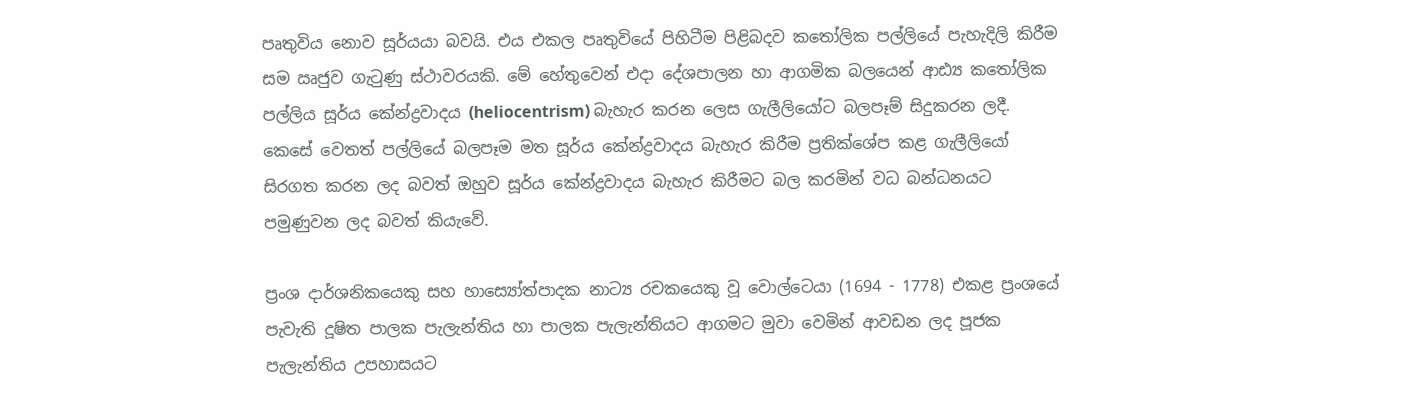පෘතුවිය නොව සූර්යයා බවයි. එය එකල පෘතුවියේ පිහිටීම පිළිබදව කතෝලික පල්ලියේ පැහැදිලි කිරීම සම ඍජුව ගැටුණු ස්ථාවරයකි. මේ හේතුවෙන් එදා දේශපාලන හා ආගමික බලයෙන් ආඪ්‍ය කතෝලික පල්ලිය සූර්ය කේන්ද්‍රවාදය (heliocentrism) බැහැර කරන ලෙස ගැලීලියෝට බලපෑම් සිදුකරන ලදී. කෙසේ වෙතත් පල්ලියේ බලපෑම මත සූර්ය කේන්ද්‍රවාදය බැහැර කිරීම ප්‍රතික්ශේප කළ ගැලීලියෝ සිරගත කරන ලද බවත් ඔහුව සූර්ය කේන්ද්‍රවාදය බැහැර කිරීමට බල කරමින් වධ බන්ධනයට පමුණුවන ලද බවත් කියැවේ.

ප්‍රංශ දාර්ශනිකයෙකු සහ හාස්‍යෝත්පාදක නාට්‍ය රචකයෙකු වූ වොල්ටෙයා (1694 - 1778) එකළ ප්‍රංශයේ පැවැති දූෂිත පාලක පැලැන්තිය හා පාලක පැලැන්තියට ආගමට මුවා වෙමින් ආවඩන ලද පූජක පැලැන්තිය උපහාසයට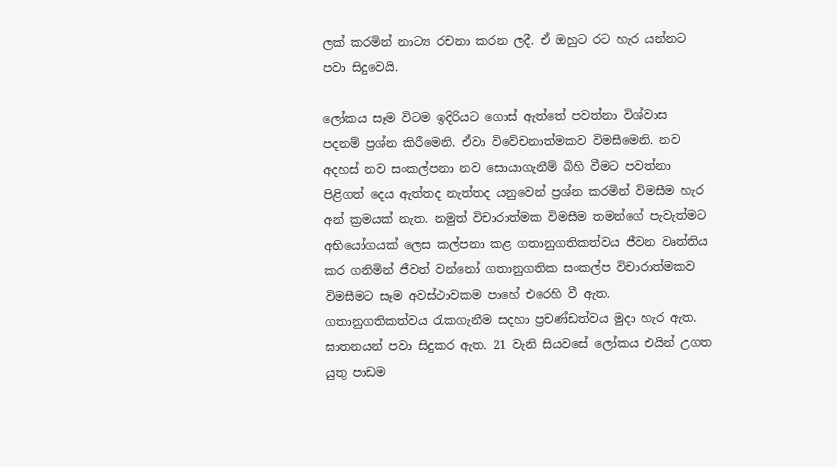ලක් කරමින් නාට්‍ය රචනා කරන ලදී. ඒ ඔහුට රට හැර යන්නට පවා සිදුවෙයි.

ලෝකය සෑම විටම ඉදිරියට ගොස් ඇත්තේ පවත්නා විශ්වාස පදනම් ප්‍රශ්න කිරීමෙනි. ඒවා විවේචනාත්මකව විමසීමෙනි. නව අදහස් නව සංකල්පනා නව සොයාගැනීම් බිහි වීමට පවත්නා පිළිගත් දෙය ඇත්තද නැත්තද යනුවෙන් ප්‍රශ්න කරමින් විමසීම හැර අන් ක්‍රමයක් නැත. නමුත් විචාරාත්මක විමසීම තමන්ගේ පැවැත්මට අභියෝගයක් ලෙස කල්පනා කළ ගතානුගතිකත්වය ජීවන වෘත්තිය කර ගනිමින් ජීවත් වන්නෝ ගතානුගතික සංකල්ප විචාරාත්මකව විමසීමට සෑම අවස්ථාවකම පාහේ එරෙහි වී ඇත. ගතානුගතිකත්වය රැකගැනීම සදහා ප්‍රචණ්ඩත්වය මුදා හැර ඇත. ඝාතනයන් පවා සිදුකර ඇත. 21 වැනි සියවසේ ලෝකය එයින් උගත යුතු පාඩම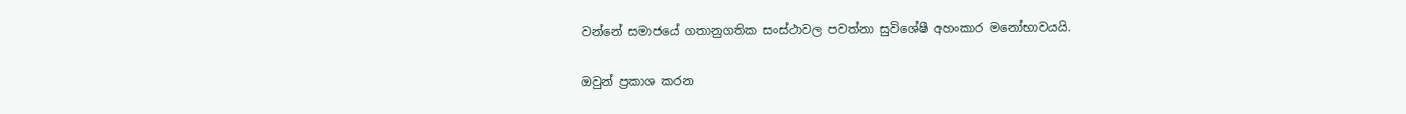වන්නේ සමාජයේ ගතානුගතික සංස්ථාවල පවත්නා සුවිශේෂී අහංකාර මනෝභාවයයි.

ඔවුන් ප්‍රකාශ කරන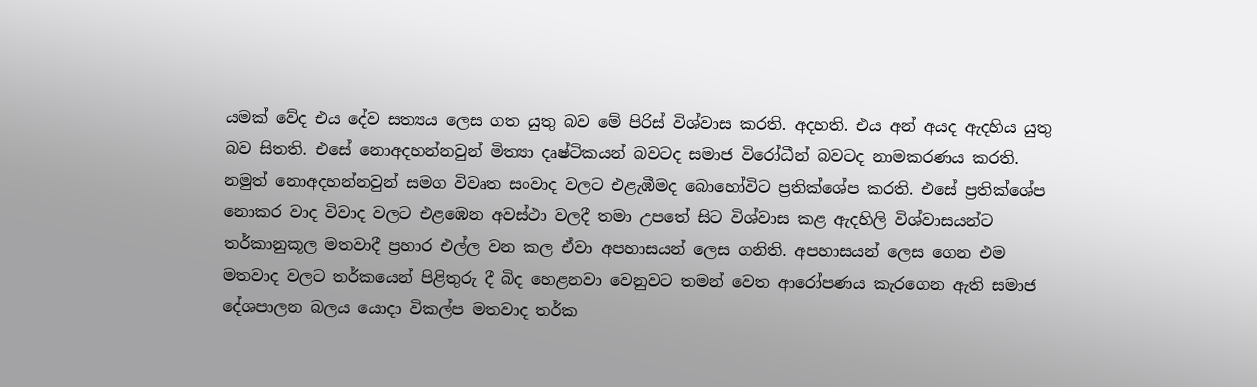යමක් වේද එය දේව සත්‍යය ලෙස ගත යුතු බව මේ පිරිස් විශ්වාස කරති. අදහති. එය අන් අයද ඇදහිය යුතු බව සිතති. එසේ නොඅදහන්නවුන් මිත්‍යා දෘෂ්ටිකයන් බවටද සමාජ විරෝධීන් බවටද නාමකරණය කරති. නමුත් නොඅදහන්නවුන් සමග විවෘත සංවාද වලට එළැඹීමද බොහෝවිට ප්‍රතික්ශේප කරති. එසේ ප්‍රතික්ශේප නොකර වාද විවාද වලට එළඹෙන අවස්ථා වලදී තමා උපතේ සිට විශ්වාස කළ ඇදහිලි විශ්වාසයන්ට තර්කානුකූල මතවාදී ප්‍රහාර එල්ල වන කල ඒවා අපහාසයන් ලෙස ගනිති. අපහාසයන් ලෙස ගෙන එම මතවාද වලට තර්කයෙන් පිළිතුරු දී බිද හෙළනවා වෙනුවට තමන් වෙත ආරෝපණය කැරගෙන ඇති සමාජ දේශපාලන බලය යොදා විකල්ප මතවාද තර්ක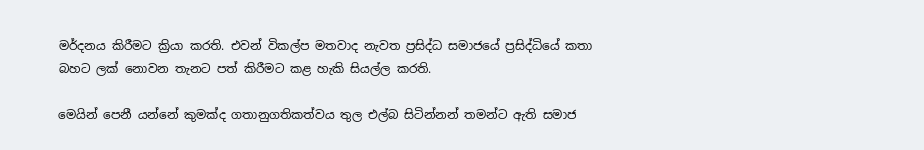මර්දනය කිරීමට ක්‍රියා කරති. එවන් විකල්ප මතවාද නැවත ප්‍රසිද්ධ සමාජයේ ප්‍රසිද්ධියේ කතා බහට ලක් නොවන තැනට පත් කිරීමට කළ හැකි සියල්ල කරති.

මෙයින් පෙනී යන්නේ කුමක්ද ගතානුගතිකත්වය තුල එල්බ සිටින්නන් තමන්ට ඇති සමාජ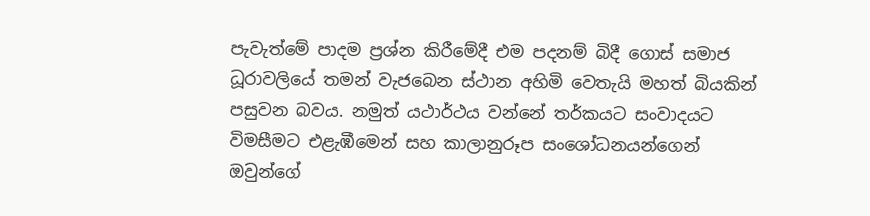පැවැත්මේ පාදම ප්‍රශ්න කිරීමේදී එම පදනම් බිදී ගොස් සමාජ ධූරාවලියේ තමන් වැජබෙන ස්ථාන අහිමි වෙතැයි මහත් බියකින් පසුවන බවය. නමුත් යථාර්ථය වන්නේ තර්කයට සංවාදයට විමසීමට එළැඹීමෙන් සහ කාලානුරූප සංශෝධනයන්ගෙන් ඔවුන්ගේ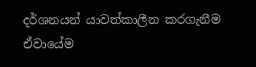දර්ශනයන් යාවත්කාලීන කරගැනීම ඒවායේම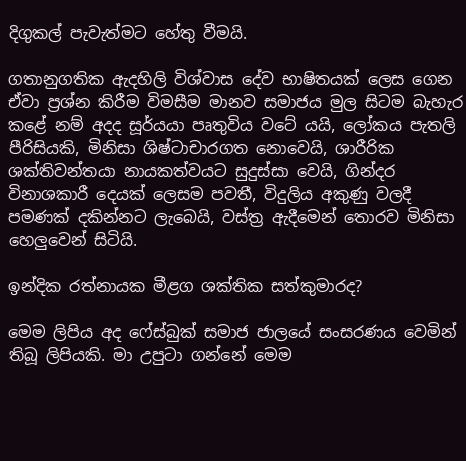දිගුකල් පැවැත්මට හේතු වීමයි.

ගතානුගතික ඇදහිලි විශ්වාස දේව භාෂිතයක් ලෙස ගෙන ඒවා ප්‍රශ්න කිරීම විමසීම මානව සමාජය මුල සිටම බැහැර කළේ නම් අදද සූර්යයා පෘතුවිය වටේ යයි, ලෝකය පැතලි පීරිසියකි, මිනිසා ශිෂ්ටාචාරගත නොවෙයි, ශාරීරික ශක්තිවන්තයා නායකත්වයට සුදුස්සා වෙයි, ගින්දර විනාශකාරී දෙයක් ලෙසම පවතී, විදුලිය අකුණු වලදී පමණක් දකින්නට ලැබෙයි, වස්ත්‍ර ඇදීමෙන් තොරව මිනිසා හෙලුවෙන් සිටියි.

ඉන්දික රත්නායක මීළග ශක්තික සත්කුමාරද?

මෙම ලිපිය අද ෆේස්බුක් සමාජ ජාලයේ සංසරණය වෙමින් තිබූ ලිපියකි. මා උපුටා ගන්නේ මෙම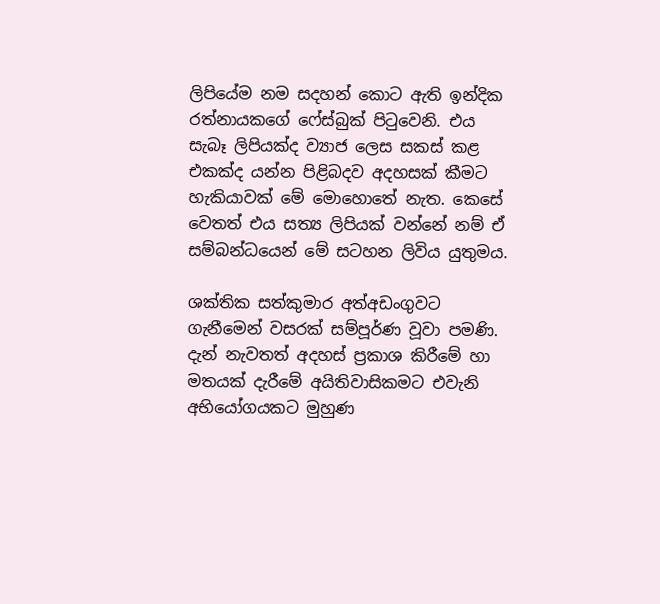ලිපියේම නම සදහන් කොට ඇති ඉන්දික රත්නායකගේ ෆේස්බුක් පිටුවෙනි. එය සැබෑ ලිපියක්ද ව්‍යාජ ලෙස සකස් කළ එකක්ද යන්න පිළිබදව අදහසක් කීමට හැකියාවක් මේ මොහොතේ නැත. කෙසේ වෙතත් එය සත්‍ය ලිපියක් වන්නේ නම් ඒ සම්බන්ධයෙන් මේ සටහන ලිවිය යුතුමය.

ශක්තික සත්කුමාර අත්අඩංගුවට ගැනීමෙන් වසරක් සම්පූර්ණ වූවා පමණි. දැන් නැවතත් අදහස් ප්‍රකාශ කිරීමේ හා මතයක් දැරීමේ අයිතිවාසිකමට එවැනි අභියෝගයකට මුහුණ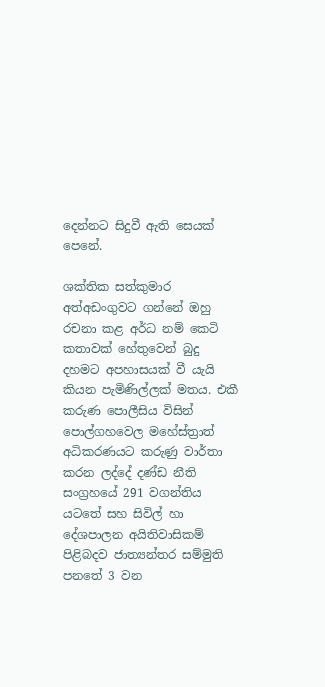දෙන්නට සිදුවී ඇති සෙයක් පෙනේ.

ශක්තික සත්කුමාර අත්අඩංගුවට ගන්නේ ඔහු රචනා කළ අර්ධ නම් කෙටි කතාවක් හේතුවෙන් බුදු දහමට අපහාසයක් වී යැයි කියන පැමිණිල්ලක් මතය. එකී කරුණ පොලීසිය විසින් පොල්ගහවෙල මහේස්ත්‍රාත් අධිකරණයට කරුණු වාර්තා කරන ලද්දේ දණ්ඩ නීති සංග්‍රහයේ 291 වගන්තිය යටතේ සහ සිවිල් හා දේශපාලන අයිතිවාසිකම් පිළිබදව ජාත්‍යන්තර සම්මුති පනතේ 3 වන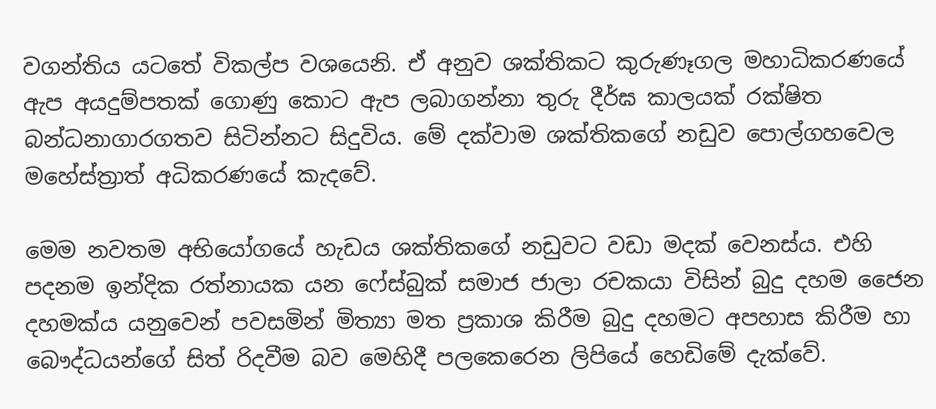වගන්තිය යටතේ විකල්ප වශයෙනි. ඒ අනුව ශක්තිකට කුරුණෑගල මහාධිකරණයේ ඇප අයදුම්පතක් ගොණු කොට ඇප ලබාගන්නා තුරු දීර්ඝ කාලයක් රක්ෂිත බන්ධනාගාරගතව සිටින්නට සිදුවිය. මේ දක්වාම ශක්තිකගේ නඩුව පොල්ගහවෙල මහේස්ත්‍රාත් අධිකරණයේ කැදවේ.

මෙම නවතම අභියෝගයේ හැඩය ශක්තිකගේ නඩුවට වඩා මදක් වෙනස්ය. එහි පදනම ඉන්දික රත්නායක යන ෆේස්බුක් සමාජ ජාලා රචකයා විසින් බුදු දහම ජෛන දහමක්ය යනුවෙන් පවසමින් මිත්‍යා මත ප්‍රකාශ කිරීම බුදු දහමට අපහාස කිරීම හා බෞද්ධයන්ගේ සිත් රිදවීම බව මෙහිදී පලකෙරෙන ලිපියේ හෙඩිමේ දැක්වේ.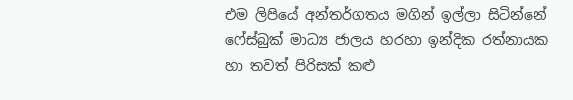එම ලිපියේ අන්තර්ගතය මගින් ඉල්ලා සිටින්නේ ෆේස්බුක් මාධ්‍ය ජාලය හරහා ඉන්දික රත්නායක හා තවත් පිරිසක් කළු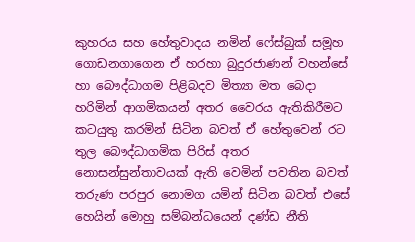කුහරය සහ හේතුවාදය නමින් ෆේස්බුක් සමූහ ගොඩනගාගෙන ඒ හරහා බුදුරජාණන් වහන්සේ හා බෞද්ධාගම පිළිබදව මිත්‍යා මත බෙදා හරිමින් ආගමිකයන් අතර වෛරය ඇතිකිරීමට කටයුතු කරමින් සිටින බවත් ඒ හේතුවෙන් රට තුල බෞද්ධාගමික පිරිස් අතර නොසන්සුන්තාවයක් ඇති වෙමින් පවතින බවත් තරුණ පරපුර නොමග යමින් සිටින බවත් එසේ හෙයින් මොහු සම්බන්ධයෙන් දණ්ඩ නීති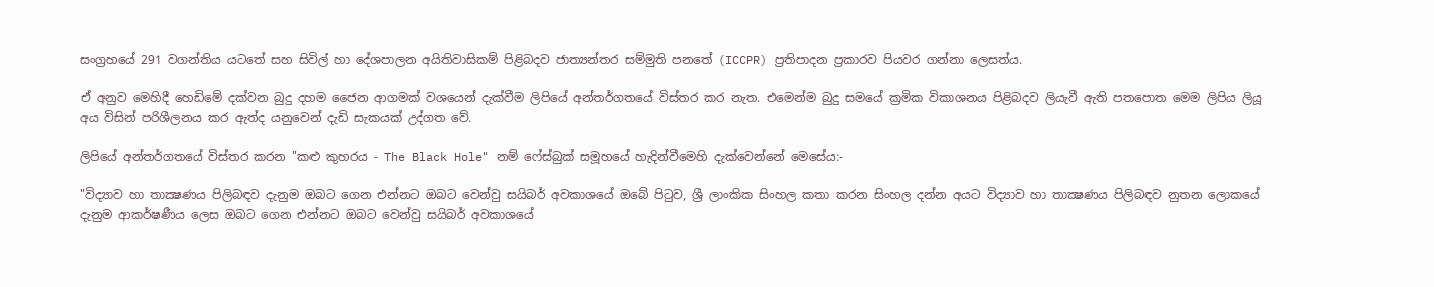සංග්‍රහයේ 291 වගන්තිය යටතේ සහ සිවිල් හා දේශපාලන අයිතිවාසිකම් පිළිබදව ජාත්‍යන්තර සම්මුති පනතේ (ICCPR) ප්‍රතිපාදන ප්‍රකාරව පියවර ගන්නා ලෙසත්ය.

ඒ අනුව මෙහිදී හෙඩිමේ දක්වන බුදු දහම ජෛන ආගමක් වශයෙන් දැක්වීම ලිපියේ අන්තර්ගතයේ විස්තර කර නැත. එමෙන්ම බුදු සමයේ ක්‍රමික විකාශනය පිළිබදව ලියැවී ඇති පතපොත මෙම ලිපිය ලියූ අය විසින් පරිශීලනය කර ඇත්ද යනුවෙන් දැඩි සැකයක් උද්ගත වේ.

ලිපියේ අන්තර්ගතයේ විස්තර කරන "කළු කුහරය - The Black Hole" නම් ෆේස්බුක් සමූහයේ හැදින්වීමෙහි දැක්වෙන්නේ මෙසේය:-

"විද්‍යාව හා තාක්‍ෂණය පිලිබඳව දැනුම ඔබට ගෙන එන්නට ඔබට වෙන්වු සයිබර් අවකාශයේ ඔබේ පිටුව, ශ්‍රී ලාංකික සිංහල කතා කරන සිංහල දන්න අයට විද්‍යාව හා තාක්‍ෂණය පිලිබඳව නුතන ලොකයේ දැනුම ආකර්ෂණීය ලෙස ඔබට ගෙන එන්නට ඔබට වෙන්වු සයිබර් අවකාශයේ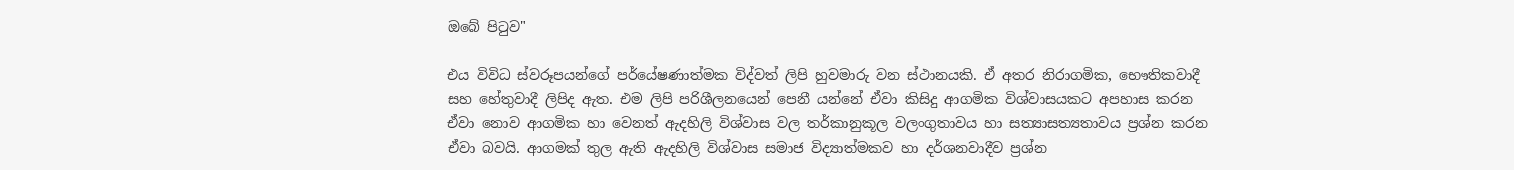ඔබේ පිටුව"

එය විවිධ ස්වරූපයන්ගේ පර්යේෂණාත්මක විද්වත් ලිපි හුවමාරු වන ස්ථානයකි. ඒ අතර නිරාගමික, භෞතිකවාදී සහ හේතුවාදී ලිපිද ඇත. එම ලිපි පරිශීලනයෙන් පෙනී යන්නේ ඒවා කිසිදු ආගමික විශ්වාසයකට අපහාස කරන ඒවා නොව ආගමික හා වෙනත් ඇදහිලි විශ්වාස වල තර්කානුකූල වලංගුතාවය හා සත්‍යාසත්‍යතාවය ප්‍රශ්න කරන ඒවා බවයි. ආගමක් තුල ඇති ඇදහිලි විශ්වාස සමාජ විද්‍යාත්මකව හා දර්ශනවාදීව ප්‍රශ්න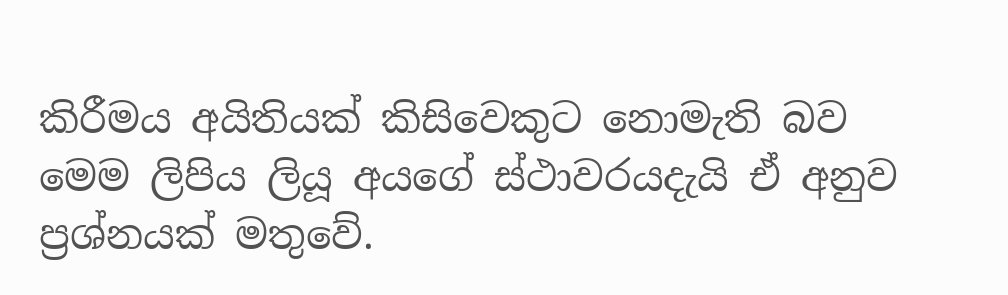කිරීමය අයිතියක් කිසිවෙකුට නොමැති බව මෙම ලිපිය ලියූ අයගේ ස්ථාවරයදැයි ඒ අනුව ප්‍රශ්නයක් මතුවේ.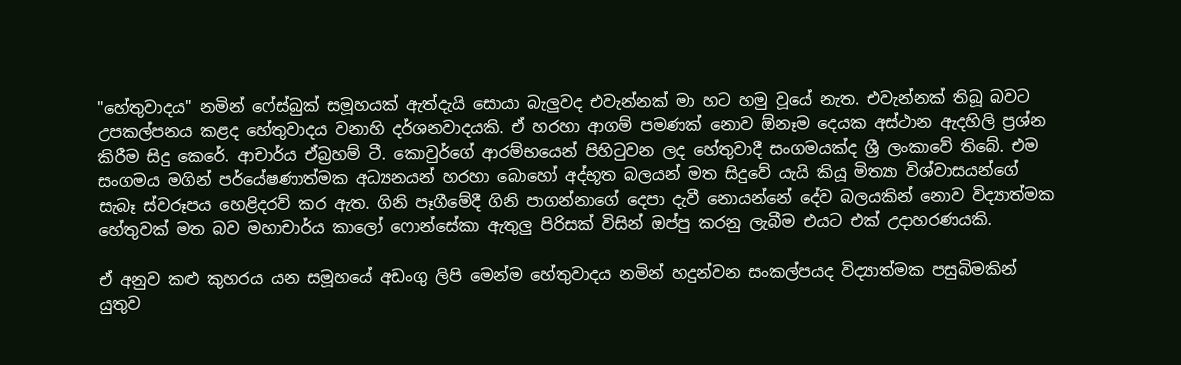"හේතුවාදය" නමින් ෆේස්බුක් සමූහයක් ඇත්දැයි සොයා බැලුවද එවැන්නක් මා හට හමු වූයේ නැත. එවැන්නක් තිබූ බවට උපකල්පනය කළද හේතුවාදය වනාහි දර්ශනවාදයකි. ඒ හරහා ආගම් පමණක් නොව ඕනෑම දෙයක අස්ථාන ඇදහිලි ප්‍රශ්න කිරීම සිදු කෙරේ. ආචාර්ය ඒබ්‍රහම් ටී. කොවුර්ගේ ආරම්භයෙන් පිහිටුවන ලද හේතුවාදී සංගමයක්ද ශ්‍රී ලංකාවේ තිබේ. එම සංගමය මගින් පර්යේෂණාත්මක අධ්‍යනයන් හරහා බොහෝ අද්භූත බලයන් මත සිදුවේ යැයි කියූ මිත්‍යා විශ්වාසයන්ගේ සැබෑ ස්වරූපය හෙළිදරව් කර ඇත. ගිනි පෑගීමේදී ගිනි පාගන්නාගේ දෙපා දැවී නොයන්නේ දේව බලයකින් නොව විද්‍යාත්මක හේතුවක් මත බව මහාචාර්ය කාලෝ ෆොන්සේකා ඇතුලු පිරිසක් විසින් ඔප්පු කරනු ලැබීම එයට එක් උදාහරණයකි.

ඒ අනුව කළු කුහරය යන සමූහයේ අඩංගු ලිපි මෙන්ම හේතුවාදය නමින් හදුන්වන සංකල්පයද විද්‍යාත්මක පසුබිමකින් යුතුව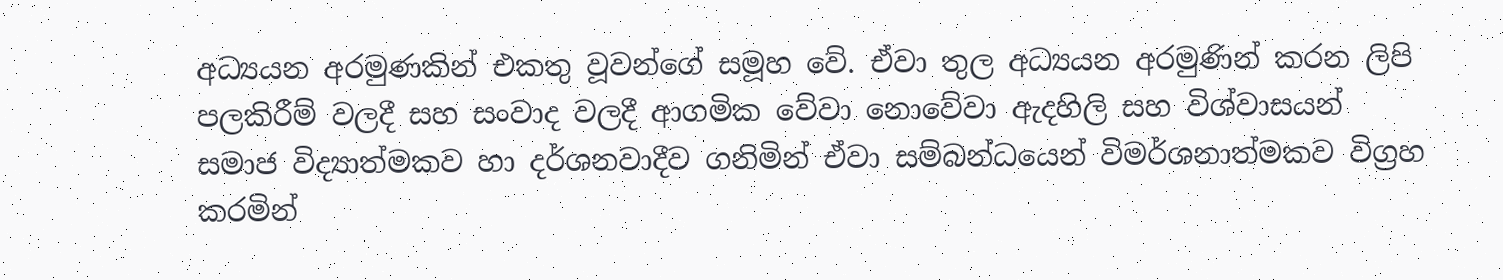අධ්‍යයන අරමුණකින් එකතු වූවන්ගේ සමූහ වේ. ඒවා තුල අධ්‍යයන අරමුණින් කරන ලිපි පලකිරීම් වලදී සහ සංවාද වලදී ආගමික වේවා නොවේවා ඇදහිලි සහ විශ්වාසයන් සමාජ විද්‍යාත්මකව හා දර්ශනවාදීව ගනිමින් ඒවා සම්බන්ධයෙන් විමර්ශනාත්මකව විග්‍රහ කරමින්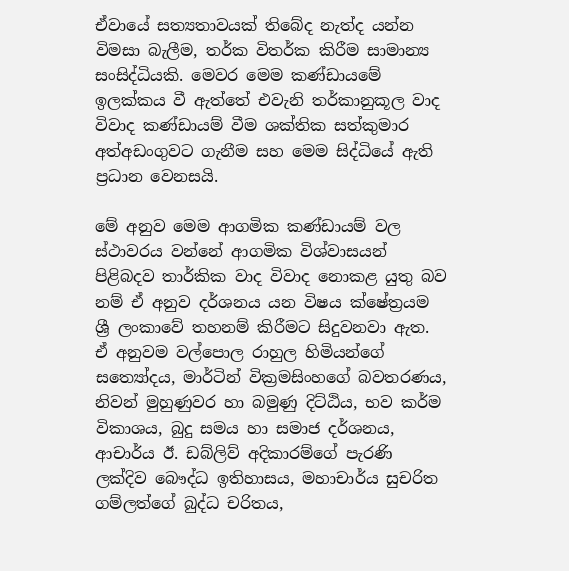ඒවායේ සත්‍යතාවයක් තිබේද නැත්ද යන්න විමසා බැලීම, තර්ක විතර්ක කිරීම සාමාන්‍ය සංසිද්ධියකි. මෙවර මෙම කණ්ඩායමේ ඉලක්කය වී ඇත්තේ එවැනි තර්කානුකූල වාද විවාද කණ්ඩායම් වීම ශක්තික සත්කුමාර අත්අඩංගුවට ගැනීම සහ මෙම සිද්ධියේ ඇති ප්‍රධාන වෙනසයි.

මේ අනුව මෙම ආගමික කණ්ඩායම් වල ස්ථාවරය වන්නේ ආගමික විශ්වාසයන් පිළිබදව තාර්කික වාද විවාද නොකළ යුතු බව නම් ඒ අනුව දර්ශනය යන විෂය ක්ෂේත්‍රයම ශ්‍රී ලංකාවේ තහනම් කිරීමට සිදුවනවා ඇත. ඒ අනුවම වල්පොල රාහුල හිමියන්ගේ සත්‍යෝදය, මාර්ටින් වික්‍රමසිංහගේ බවතරණය, නිවන් මුහුණුවර හා බමුණු දිට්ඨිය, භව කර්ම විකාශය, බුදු සමය හා සමාජ දර්ශනය, ආචාර්ය ඊ. ඩබ්ලිව් අදිකාරම්ගේ පැරණි ලක්දිව බෞද්ධ ඉතිහාසය, මහාචාර්ය සුචරිත ගම්ලත්ගේ බුද්ධ චරිතය,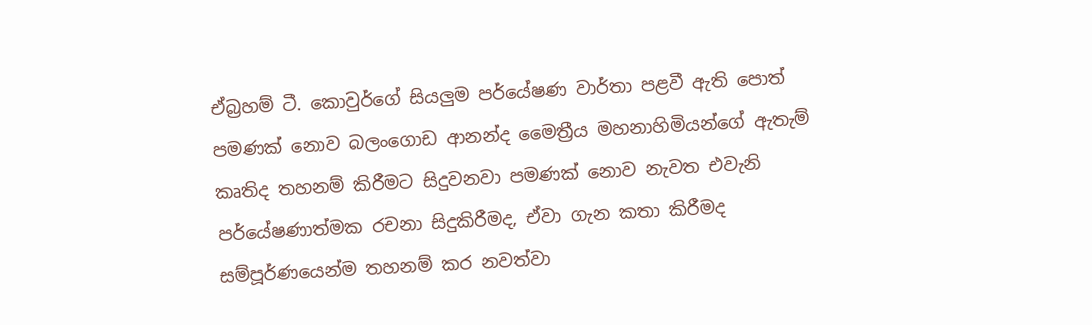ඒබ්‍රහම් ටී. කොවුර්ගේ සියලුම පර්යේෂණ වාර්තා පළවී ඇති පොත් පමණක් නොව බලංගොඩ ආනන්ද මෛත්‍රීය මහනාහිමියන්ගේ ඇතැම් කෘතිද තහනම් කිරීමට සිදුවනවා පමණක් නොව නැවත එවැනි පර්යේෂණාත්මක රචනා සිදුකිරීමද, ඒවා ගැන කතා කිරීමද සම්පූර්ණයෙන්ම තහනම් කර නවත්වා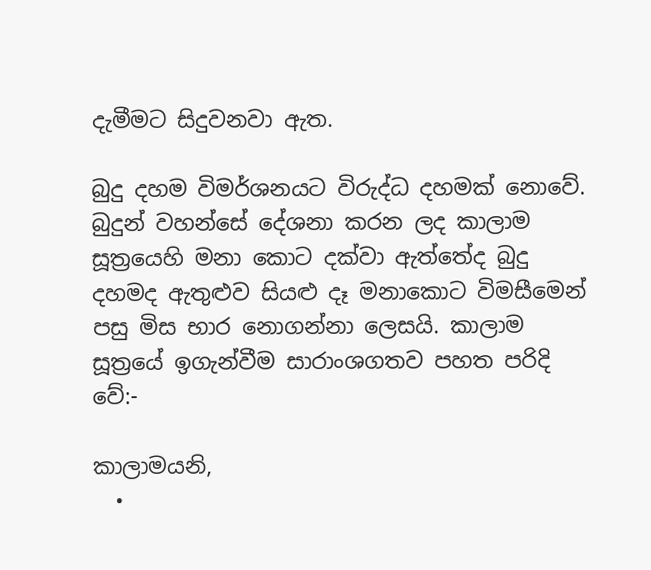දැමීමට සිදුවනවා ඇත.

බුදු දහම විමර්ශනයට විරුද්ධ දහමක් නොවේ. බුදුන් වහන්සේ දේශනා කරන ලද කාලාම සූත්‍රයෙහි මනා කොට දක්වා ඇත්තේද බුදු දහමද ඇතුළුව සියළු දෑ මනාකොට විමසීමෙන් පසු මිස භාර නොගන්නා ලෙසයි. කාලාම සූත්‍රයේ ඉගැන්වීම සාරාංශගතව පහත පරිදි වේ:-

කාලාමයනි,
  •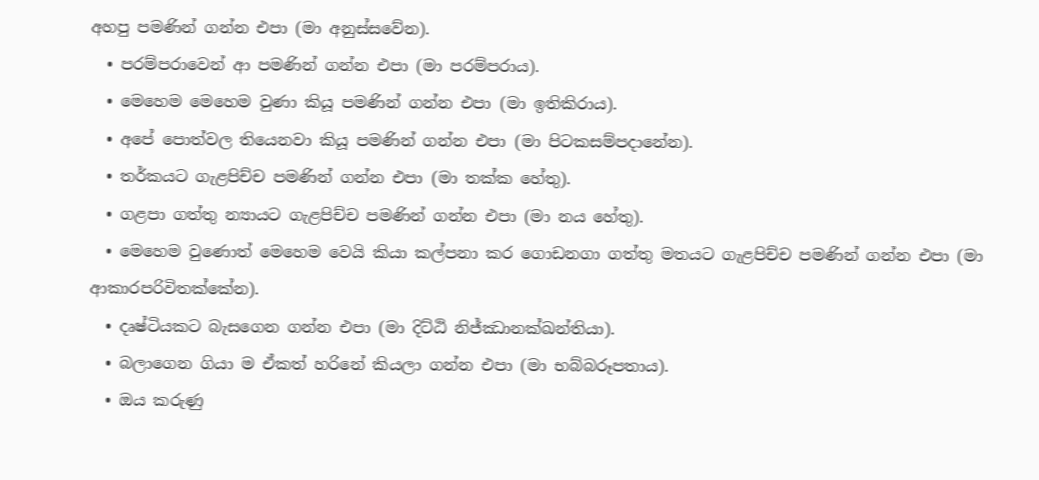අහපු පමණින් ගන්න එපා (මා අනුස්සවේන).
  • පරම්පරාවෙන් ආ පමණින් ගන්න එපා (මා පරම්පරාය).
  • මෙහෙම මෙහෙම වුණා කියූ පමණින් ගන්න එපා (මා ඉතිකිරාය).
  • අපේ පොත්වල තියෙනවා කියූ පමණින් ගන්න එපා (මා පිටකසම්පදානේන).
  • තර්කයට ගැළපිච්ච පමණින් ගන්න එපා (මා තක්ක හේතු).
  • ගළපා ගත්තු න්‍යායට ගැළපිච්ච පමණින් ගන්න එපා (මා නය හේතු).
  • මෙහෙම වුණොත් මෙහෙම වෙයි කියා කල්පනා කර ගොඩනගා ගත්තු මතයට ගැළපිච්ච පමණින් ගන්න එපා (මා ආකාරපරිවිතක්කේන).
  • දෘෂ්ටියකට බැසගෙන ගන්න එපා (මා දිට්ඨි නිජ්ඣානක්ඛන්තියා).
  • බලාගෙන ගියා ම ඒකත් හරිනේ කියලා ගන්න එපා (මා භබ්බරූපතාය).
  • ඔය කරුණු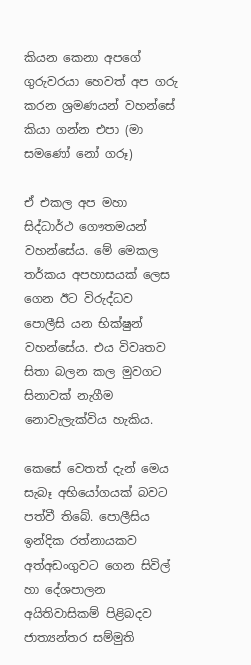කියන කෙනා අපගේ ගුරුවරයා හෙවත් අප ගරු කරන ශ්‍රමණයන් වහන්සේ කියා ගන්න එපා (මා සමණෝ නෝ ගරූ)

ඒ එකල අප මහා සිද්ධාර්ථ ගෞතමයන් වහන්සේය. මේ මෙකල තර්කය අපහාසයක් ලෙස ගෙන ඊට විරුද්ධව පොලීසි යන භික්ෂුන් වහන්සේය. එය විවෘතව සිතා බලන කල මුවගට සිනාවක් නැගීම නොවැලැක්විය හැකිය.

කෙසේ වෙතත් දැන් මෙය සැබෑ අභියෝගයක් බවට පත්වී තිබේ. පොලීසිය ඉන්දික රත්නායකව අත්අඩංගුවට ගෙන සිවිල් හා දේශපාලන අයිතිවාසිකම් පිළිබදව ජාත්‍යන්තර සම්මුති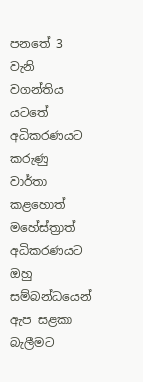පනතේ 3 වැනි වගන්තිය යටතේ අධිකරණයට කරුණු වාර්තා කළහොත් මහේස්ත්‍රාත් අධිකරණයට ඔහු සම්බන්ධයෙන් ඇප සළකා බැලීමට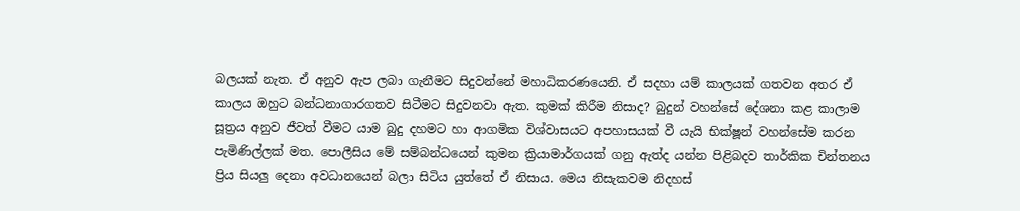බලයක් නැත. ඒ අනුව ඇප ලබා ගැනීමට සිදුවන්නේ මහාධිකරණයෙනි. ඒ සදහා යම් කාලයක් ගතවන අතර ඒ කාලය ඔහුට බන්ධනාගාරගතව සිටීමට සිදුවනවා ඇත. කුමක් කිරීම නිසාද? බුදුන් වහන්සේ දේශනා කළ කාලාම සූත්‍රය අනුව ජීවත් වීමට යාම බුදු දහමට හා ආගමික විශ්වාසයට අපහාසයක් වී යැයි භික්ෂූන් වහන්සේම කරන පැමිණිල්ලක් මත. පොලීසිය මේ සම්බන්ධයෙන් කුමන ක්‍රියාමාර්ගයක් ගනු ඇත්ද යන්න පිළිබදව තාර්කික චින්තනය ප්‍රිය සියලු දෙනා අවධානයෙන් බලා සිටිය යුත්තේ ඒ නිසාය. මෙය නිසැකවම නිදහස්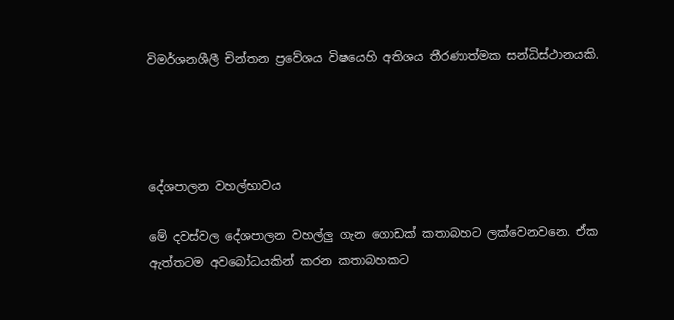විමර්ශනශීලී චින්තන ප්‍රවේශය විෂයෙහි අතිශය තීරණාත්මක සන්ධිස්ථානයකි.




දේශපාලන වහල්භාවය

මේ දවස්වල දේශපාලන වහල්ලු ගැන ගොඩක් කතාබහට ලක්වෙනවනෙ. ඒක ඇත්තටම අවබෝධයකින් කරන කතාබහකට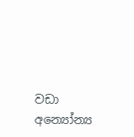වඩා අන්‍යෝන්‍ය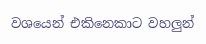වශයෙන් එකිනෙකාට වහලුන්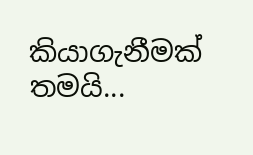කියාගැනීමක් තමයි...